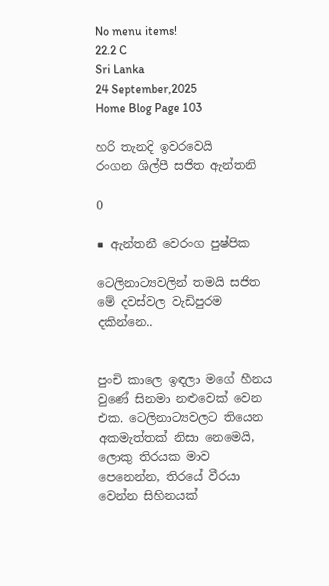No menu items!
22.2 C
Sri Lanka
24 September,2025
Home Blog Page 103

හරි තැනදි ඉවරවෙයි
රංගන ශිල්පී සජිත ඇන්තනි

0

■ ඇන්තනී වෙරංග පුෂ්පික

ටෙලිනාට්‍යවලින් තමයි සජිත මේ දවස්වල වැඩිපුරම දකින්නෙ..


පුංචි කාලෙ ඉඳලා මගේ හීනය වුණේ සිනමා නළුවෙක් වෙන එක. ටෙලිනාට්‍යවලට තියෙන අකමැත්තක් නිසා නෙමෙයි, ලොකු තිරයක මාව පෙනෙන්න, තිරයේ වීරයා වෙන්න සිහිනයක්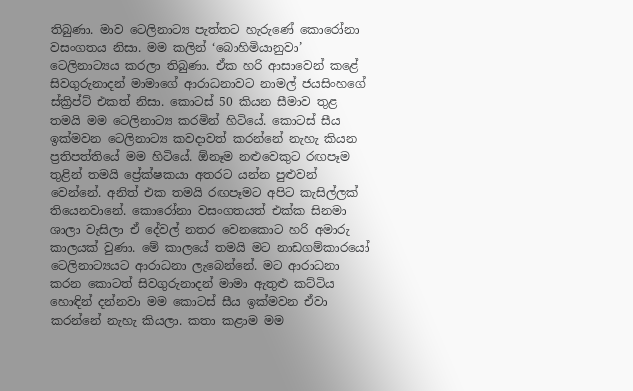තිබුණා. මාව ටෙලිනාට්‍ය පැත්තට හැරුණේ කොරෝනා වසංගතය නිසා. මම කලින් ‘බොහිමියානුවා’ ටෙලිනාට්‍යය කරලා තිබුණා. ඒක හරි ආසාවෙන් කළේ සිවගුරුනාදන් මාමාගේ ආරාධනාවට නාමල් ජයසිංහගේ ස්ක්‍රිප්ට් එකත් නිසා. කොටස් 50 කියන සීමාව තුළ තමයි මම ටෙලිනාට්‍ය කරමින් හිටියේ. කොටස් සීය ඉක්මවන ටෙලිනාට්‍ය කවදාවත් කරන්නේ නැහැ කියන ප්‍රතිපත්තියේ මම හිටියේ. ඕනෑම නළුවෙකුට රඟපෑම තුළින් තමයි ප්‍රේක්ෂකයා අතරට යන්න පුළුවන් වෙන්නේ. අනිත් එක තමයි රඟපෑමට අපිට කැසිල්ලක් තියෙනවානේ. කොරෝනා වසංගතයත් එක්ක සිනමා ශාලා වැසිලා ඒ දේවල් නතර වෙනකොට හරි අමාරු කාලයක් වුණා. මේ කාලයේ තමයි මට නාඩගම්කාරයෝ ටෙලිනාට්‍යයට ආරාධනා ලැබෙන්නේ. මට ආරාධනා කරන කොටත් සිවගුරුනාදන් මාමා ඇතුළු කට්ටිය හොඳින් දන්නවා මම කොටස් සීය ඉක්මවන ඒවා කරන්නේ නැහැ කියලා. කතා කළාම මම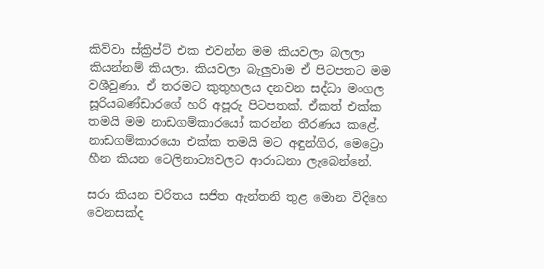කිව්වා ස්ක්‍රිප්ට් එක එවන්න මම කියවලා බලලා කියන්නම් කියලා. කියවලා බැලුවාම ඒ පිටපතට මම වශීවුණා. ඒ තරමට කුතුහලය දනවන සද්ධා මංගල සූරියබණ්ඩාරගේ හරි අපූරු පිටපතක්. ඒකත් එක්ක තමයි මම නාඩගම්කාරයෝ කරන්න තීරණය කළේ. නාඩගම්කාරයො එක්ක තමයි මට අඳුන්ගිර, මෙට්‍රො හීන කියන ටෙලිනාට්‍යවලට ආරාධනා ලැබෙන්නේ.

සරා‍ කියන චරිතය සජිත ඇන්තනි තුළ මොන විදිහෙ වෙනසක්ද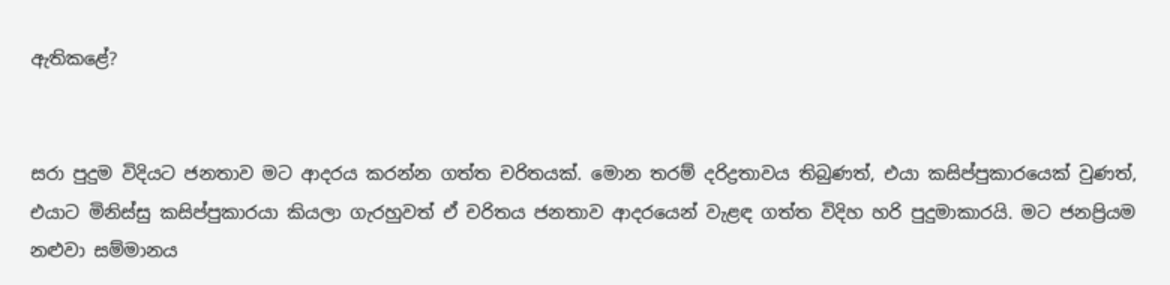ඇතිකළේ?


සරා‍ පුදුම විදියට ජනතාව මට ආදරය කරන්න ගත්ත චරිතයක්. මොන තරම් දරිද්‍රතාවය තිබුණත්, එයා කසිප්පුකාරයෙක් වුණත්, එයාට මිනිස්සු කසිප්පුකාරයා කියලා ගැරහුවත් ඒ චරිතය ජනතාව ආදරයෙන් වැළඳ ගත්ත විදිහ හරි පුදුමාකාරයි. මට ජනප්‍රියම නළුවා සම්මානය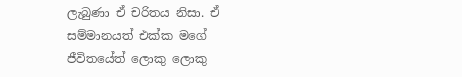ලැබුණා ඒ චරිතය නිසා. ඒ සම්මානයත් එක්ක මගේ ජීවිතයේත් ලොකු ලොකු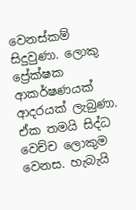වෙනස්කම් සිදුවුණා. ලොකු ප්‍රේක්ෂක ආකර්ෂණයක් ආදරයක් ලැබුණා. ඒක තමයි සිද්ධ වෙච්ච ලොකුම වෙනස. හැබැයි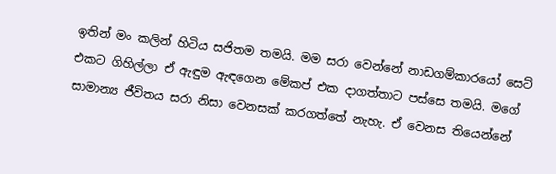ඉතින් මං කලින් හිටිය සජිතම තමයි. මම සරා වෙන්නේ නාඩගම්කාරයෝ සෙට් එකට ගිහිල්ලා ඒ ඇඳුම ඇඳගෙන මේකප් එක දාගත්තාට පස්සෙ තමයි. මගේ සාමාන්‍ය ජීවිතය සරා නිසා වෙනසක් කරගත්තේ නැහැ. ඒ වෙනස තියෙන්නේ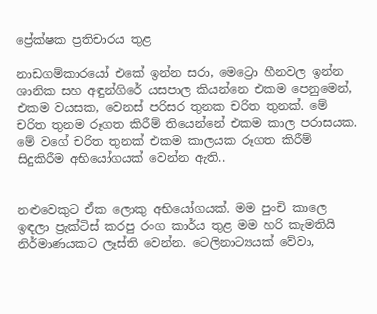ප්‍රේක්ෂක ප්‍රතිචාරය තුළ

නාඩගම්කාරයෝ එකේ ඉන්න සරා, මෙට්‍රො හීනවල ඉන්න ශානික සහ අඳුන්ගිරේ යසපාල කියන්නෙ එකම පෙනුමෙන්, එකම වයසක, වෙනස් පරිසර තුනක චරිත තුනක්. මේ චරිත තුනම රූගත කිරීම් තියෙන්නේ එකම කාල පරාසයක. මේ වගේ චරිත තුනක් එකම කාලයක රූගත කිරීම් සිදුකිරීම අභියෝගයක් වෙන්න ඇති..


නළුවෙකුට ඒක ලොකු අභියෝගයක්. මම පුංචි කාලෙ ඉඳලා ප්‍රැක්ටිස් කරපු රංග කාර්ය තුළ මම හරි කැමතියි නිර්මාණයකට ලෑස්ති වෙන්න. ටෙලිනාට්‍යයක් වේවා,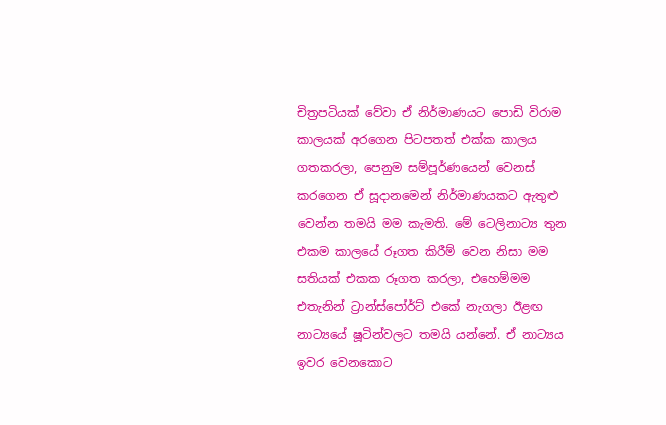චිත්‍රපටියක් වේවා ඒ නිර්මාණයට පොඩි විරාම කාලයක් අරගෙන පිටපතත් එක්ක කාලය ගතකරලා, පෙනුම සම්පූර්ණයෙන් වෙනස් කරගෙන ඒ සූදානමෙන් නිර්මාණයකට ඇතුළු වෙන්න තමයි මම කැමති. මේ ටෙලිනාට්‍ය තුන එකම කාලයේ රූගත කිරීම් වෙන නිසා මම සතියක් එකක රූගත කරලා, එහෙම්මම එතැනින් ට්‍රාන්ස්පෝර්ට් එකේ නැගලා ඊළඟ නාට්‍යයේ ෂූටින්වලට තමයි යන්නේ. ඒ නාට්‍යය ඉවර වෙනකොට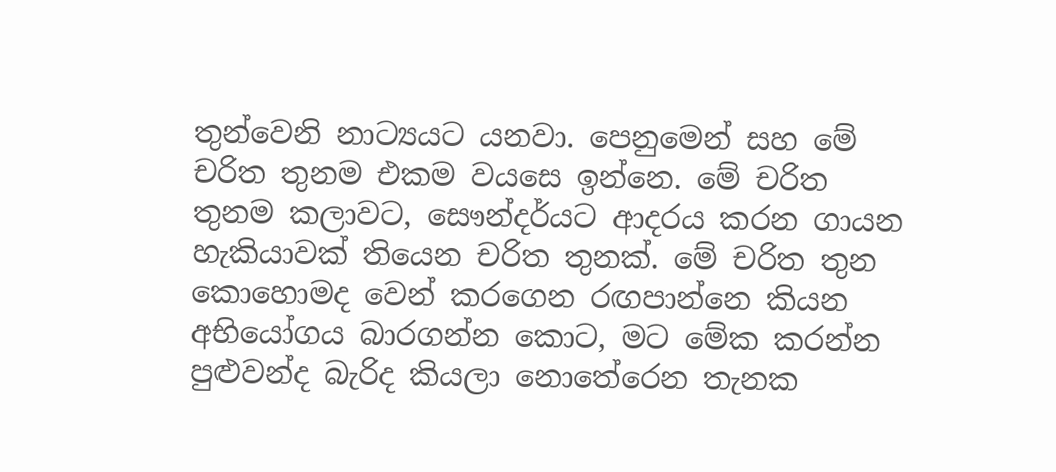තුන්වෙනි නාට්‍යයට යනවා. පෙනුමෙන් සහ මේ චරිත තුනම එකම වයසෙ ඉන්නෙ. මේ චරිත තුනම කලාවට, සෞන්දර්යට ආදරය කරන ගායන හැකියාවක් තියෙන චරිත තුනක්. මේ චරිත තුන කොහොමද වෙන් කරගෙන රඟපාන්නෙ කියන අභියෝගය බාරගන්න කොට, මට මේක කරන්න පුළුවන්ද බැරිද කියලා නොතේරෙන තැනක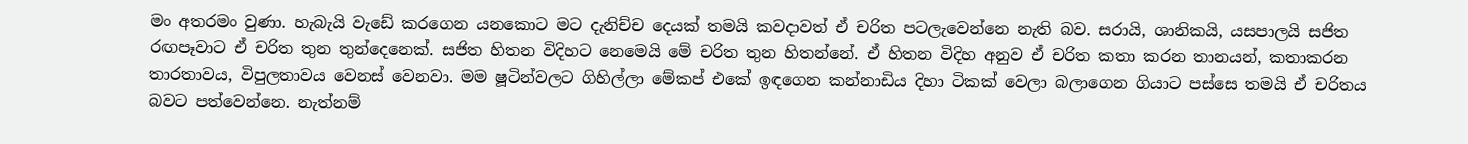මං අතරමං වුණා. හැබැයි වැඩේ කරගෙන යනකොට මට දැනිච්ච දෙයක් තමයි කවදාවත් ඒ චරිත පටලැවෙන්නෙ නැති බව. සරායි, ශානිකයි, යසපාලයි සජිත රඟපෑවාට ඒ චරිත තුන තුන්දෙනෙක්. සජිත හිතන විදිහට නෙමෙයි මේ චරිත තුන හිතන්නේ. ඒ හිතන විදිහ අනුව ඒ චරිත කතා කරන තානයන්, කතාකරන තාරතාවය, විපුලතාවය වෙනස් වෙනවා. මම ෂූටින්වලට ගිහිල්ලා මේකප් එකේ ඉඳගෙන කන්නාඩිය දිහා ටිකක් වෙලා බලාගෙන ගියාට පස්සෙ තමයි ඒ චරිතය බවට පත්වෙන්නෙ. නැත්නම්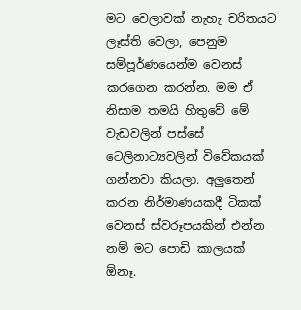මට වෙලාවක් නැහැ චරිතයට ලෑස්ති වෙලා, පෙනුම සම්පූර්ණයෙන්ම වෙනස් කරගෙන කරන්න. මම ඒ නිසාම තමයි හිතුවේ මේ වැඩවලින් පස්සේ ටෙලිනාට්‍යවලින් විවේකයක් ගන්නවා කියලා. අලු‍තෙන් කරන නිර්මාණයකදී ටිකක් වෙනස් ස්වරූපයකින් එන්න නම් මට පොඩි කාලයක් ඕනෑ.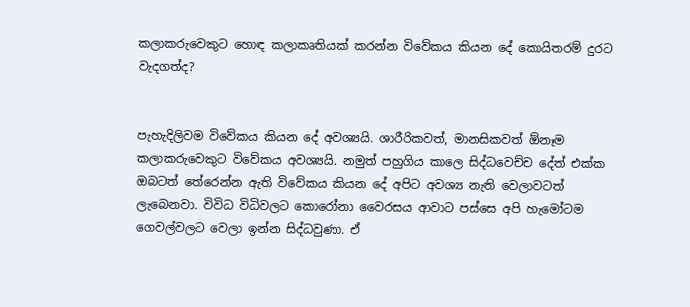කලාකරුවෙකුට හොඳ කලාකෘතියක් කරන්න විවේකය කියන දේ කොයිතරම් දුරට වැදගත්ද?


පැහැදිලිවම විවේකය කියන දේ අවශ්‍යයි. ශාරීරිකවත්, මානසිකවත් ඕනෑම කලාකරුවෙකුට විවේකය අවශ්‍යයි. නමුත් පහුගිය කාලෙ සිද්ධවෙච්ච දේත් එක්ක ඔබටත් තේරෙන්න ඇති විවේකය කියන දේ අපිට අවශ්‍ය නැති වෙලාවටත් ලැබෙනවා. විවිධ විධිවලට කොරෝනා වෛරසය ආවාට පස්සෙ අපි හැමෝටම ගෙවල්වලට වෙලා ඉන්න සිද්ධවුණා. ඒ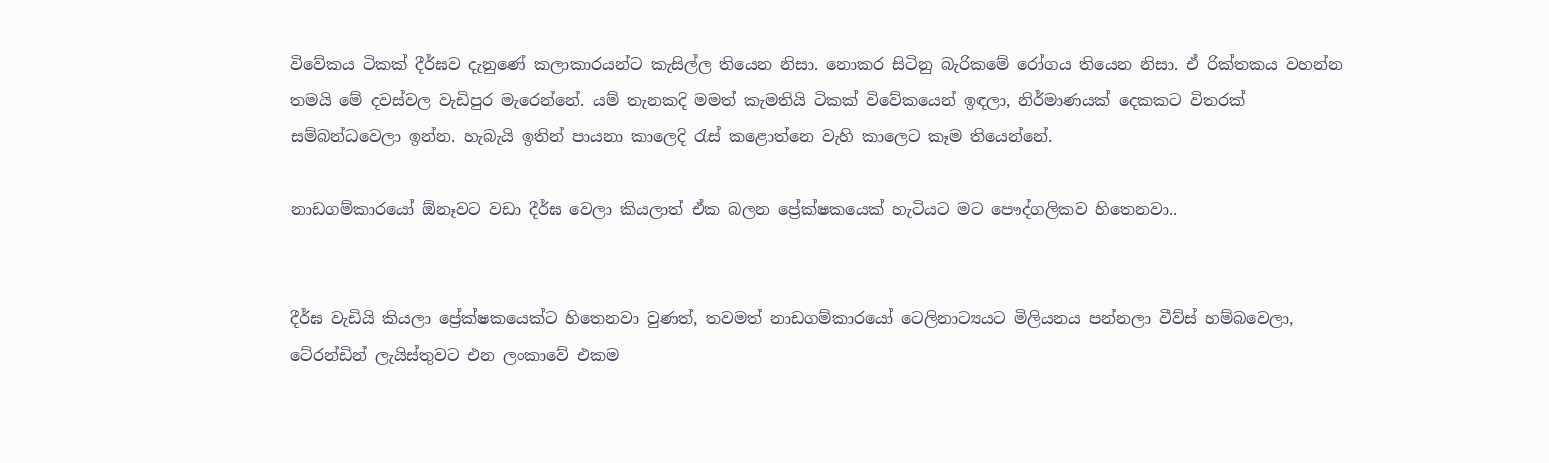විවේකය ටිකක් දීර්ඝව දැනුණේ කලාකාරයන්ට කැසිල්ල තියෙන නිසා. නොකර සිටිනු බැරිකමේ රෝගය තියෙන නිසා. ඒ රික්තකය වහන්න තමයි මේ දවස්වල වැඩිපුර මැරෙන්නේ. යම් තැනකදි මමත් කැමතියි ටිකක් විවේකයෙන් ඉඳලා, නිර්මාණයක් දෙකකට විතරක් සම්බන්ධවෙලා ඉන්න. හැබැයි ඉතින් පායනා කාලෙදි රැස් කළොත්නෙ වැහි කාලෙට කෑම තියෙන්නේ.

නාඩගම්කාරයෝ ඕනෑවට වඩා දීර්ඝ වෙලා කියලාත් ඒක බලන ප්‍රේක්ෂකයෙක් හැටියට මට පෞද්ගලිකව හිතෙනවා..


දීර්ඝ වැඩියි කියලා ප්‍රේක්ෂකයෙක්ට හිතෙනවා වුණත්, තවමත් නාඩගම්කාරයෝ ටෙලිනාට්‍යයට මිලියනය පන්නලා වීව්ස් හම්බවෙලා, ටේ‍රන්ඩින් ලැයිස්තුවට එන ලංකාවේ එකම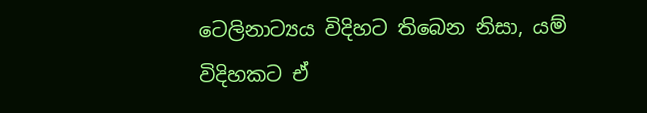ටෙලිනාට්‍යය විදිහට තිබෙන නිසා, යම් විදිහකට ඒ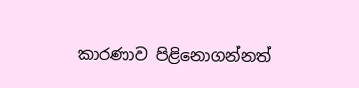කාරණාව පිළිනොගන්නත්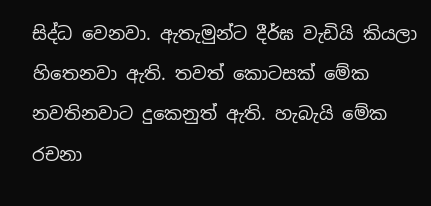සිද්ධ වෙනවා. ඇතැමුන්ට දීර්ඝ වැඩියි කියලා හිතෙනවා ඇති. තවත් කොටසක් මේක නවතිනවාට දුකෙනුත් ඇති. හැබැයි මේක රචනා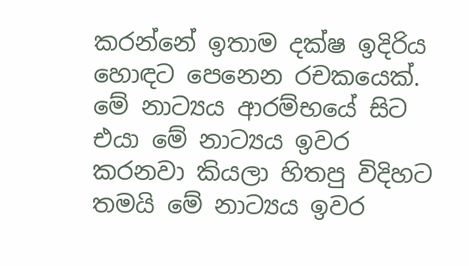කරන්නේ ඉතාම දක්ෂ ඉදිරිය හොඳට පෙනෙන රචකයෙක්. මේ නාට්‍යය ආරම්භයේ සිට එයා මේ නාට්‍යය ඉවර කරනවා කියලා හිතපු විදිහට තමයි මේ නාට්‍යය ඉවර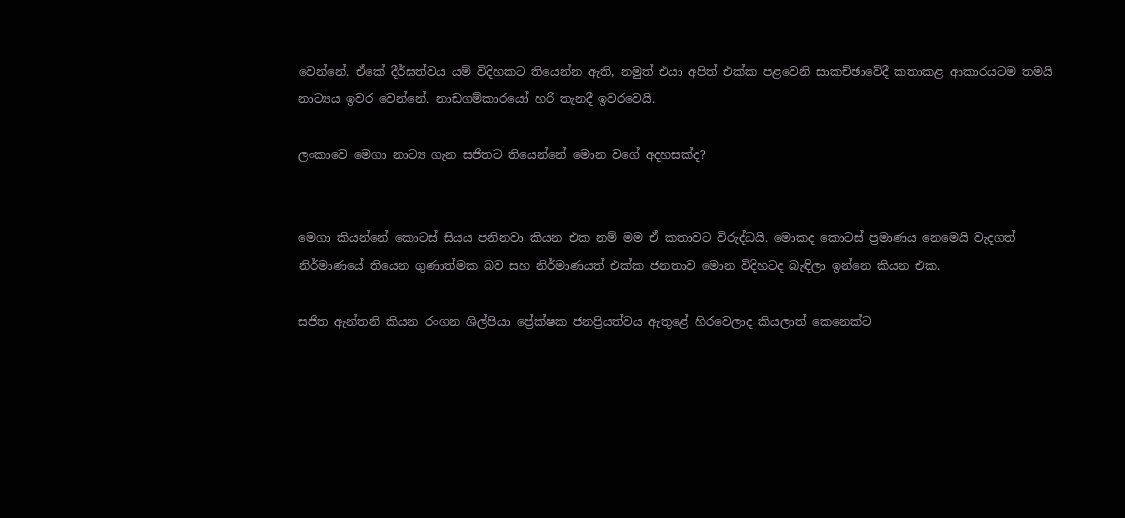වෙන්නේ. ඒකේ දීර්ඝත්වය යම් විදිහකට තියෙන්න ඇති, නමුත් එයා අපිත් එක්ක පළවෙනි සාකච්ඡාවේදී කතාකළ ආකාරයටම තමයි නාට්‍යය ඉවර වෙන්නේ. නාඩගම්කාරයෝ හරි තැනදී ඉවරවෙයි.

ලංකාවෙ මෙගා නාට්‍ය ගැන සජිතට තියෙන්නේ මොන වගේ අදහසක්ද?


මෙගා කියන්නේ කොටස් සියය පනිනවා කියන එක නම් මම ඒ කතාවට විරුද්ධයි. මොකද කොටස් ප්‍රමාණය නෙමෙයි වැදගත් නිර්මාණයේ තියෙන ගුණාත්මක බව සහ නිර්මාණයත් එක්ක ජනතාව මොන විදිහටද බැඳිලා ඉන්නෙ කියන එක.

සජිත ඇන්තනි කියන රංගන ශිල්පියා ප්‍රේක්ෂක ජනප්‍රියත්වය ඇතුළේ හිරවෙලාද කියලාත් කෙනෙක්ට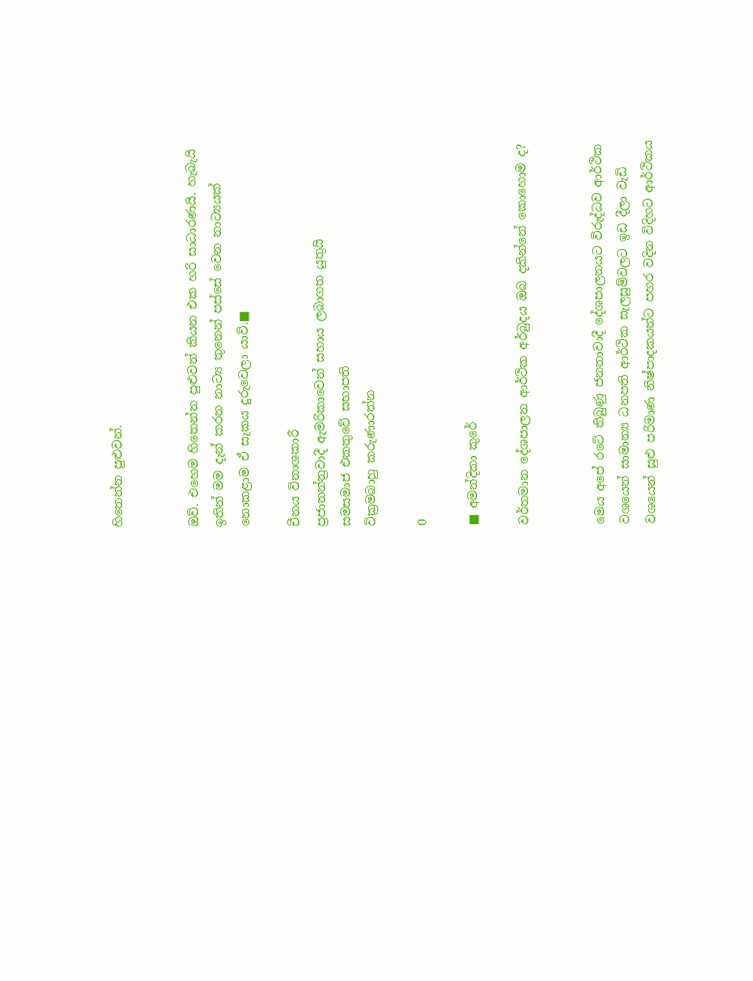හිතෙන්න පුළුවන්.


ඔව්. එහෙම හිතෙන්න පුළුවන් කියන එක හරි සාධාරණයි. හැබැයි ඉතින් මම දැන් කරන නාට්‍ය තුනෙන් පස්සේ වෙන නාට්‍යයක් නොකළාම ඒ සැකය දුරුවෙලා යාවි.■

චීනය විනාශකාරී
ප්‍රජාතන්ත්‍රවාදී ඇමරිකාවෙන් සහාය ලබාගත යුතුයි
සමසමාජ එකතුවේ සභාපති
වික්‍රමබාහු කරුණාරත්න

0

■ අමන්දිකා කුරේ

වර්තමාන දේශපාලන ආර්ථික අර්බුදය ඔබ දකින්නේ කොහොම ද?


මෙය අපේ රටේ තිබුණු ජනතාවාදී දේශපාලනයට විරුද්ධව ආර්ථික වශයෙන් සාමාන්‍ය ධනපති ආර්ථික සැලසුම්වලට ඉඩ දීලා වැඩි වශයෙන් සුළු පරිමාණ නිෂ්පාදකයන්ට පහර වදින විදිහට ආර්ථිකය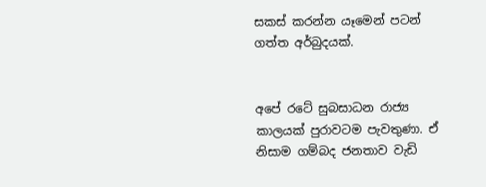සකස් කරන්න යෑමෙන් පටන් ගත්ත අර්බුදයක්.


අපේ රටේ සුබසාධන රාජ්‍ය කාලයක් පුරාවටම පැවතුණා. ඒ නිසාම ගම්බද ජනතාව වැඩි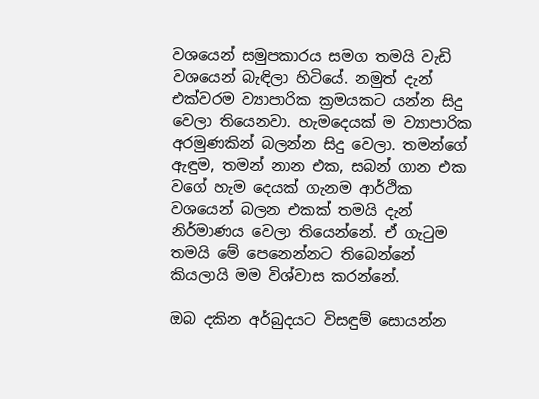වශයෙන් සමුපකාරය සමග තමයි වැඩි වශයෙන් බැඳිලා හිටියේ. නමුත් දැන් එක්වරම ව්‍යාපාරික ක්‍රමයකට යන්න සිදු වෙලා තියෙනවා. හැමදෙයක් ම ව්‍යාපාරික අරමුණකින් බලන්න සිදු වෙලා. තමන්ගේ ඇඳුම, තමන් නාන එක, සබන් ගාන එක වගේ හැම දෙයක් ගැනම ආර්ථික වශයෙන් බලන එකක් තමයි දැන් නිර්මාණය වෙලා තියෙන්නේ. ඒ ගැටුම තමයි මේ පෙනෙන්නට තිබෙන්නේ කියලායි මම විශ්වාස කරන්නේ.

ඔබ දකින අර්බුදයට විසඳුම් සොයන්න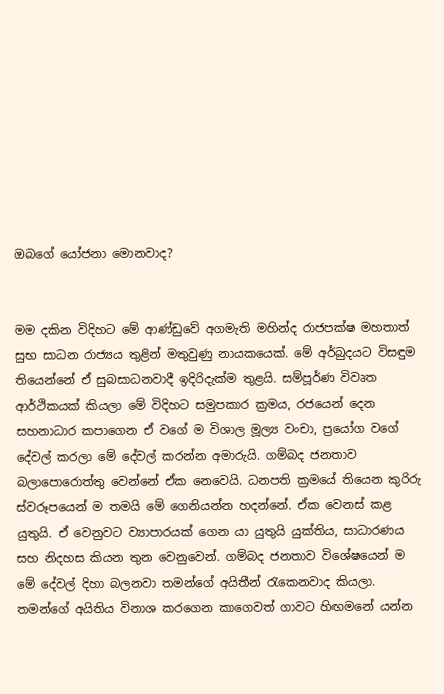ඔබගේ යෝජනා මොනවාද?


මම දකින විදිහට මේ ආණ්ඩුවේ අගමැති මහින්ද රාජපක්ෂ මහතාත් සුභ සාධන රාජ්‍යය තුළින් මතුවුණු නායකයෙක්. මේ අර්බුදයට විසඳුම තියෙන්නේ ඒ සුබසාධනවාදී ඉදිරිදැක්ම තුළයි. සම්පූර්ණ විවෘත ආර්ථිකයක් කියලා මේ විදිහට සමුපකාර ක්‍රමය, රජයෙන් දෙන සහනාධාර කපාගෙන ඒ වගේ ම විශාල මූල්‍ය වංචා, ප්‍රයෝග වගේ දේවල් කරලා මේ දේවල් කරන්න අමාරුයි. ගම්බද ජනතාව බලාපොරොත්තු වෙන්නේ ඒක නෙවෙයි. ධනපති ක්‍රමයේ තියෙන කුරිරු ස්වරූපයෙන් ම තමයි මේ ගෙනියන්න හදන්නේ. ඒක වෙනස් කළ යුතුයි. ඒ වෙනුවට ව්‍යාපාරයක් ගෙන යා යුතුයි යුක්තිය, සාධාරණය සහ නිදහස කියන තුන වෙනුවෙන්. ගම්බද ජනතාව විශේෂයෙන් ම මේ දේවල් දිහා බලනවා තමන්ගේ අයිතීන් රැකෙනවාද කියලා. තමන්ගේ අයිතිය විනාශ කරගෙන කාගෙවත් ගාවට හිඟමනේ යන්න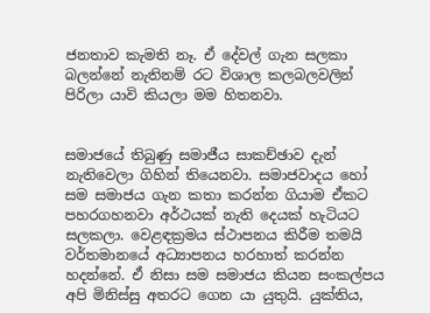ජනතාව කැමති නෑ. ඒ දේවල් ගැන සලකා බලන්නේ නැතිනම් රට විශාල කලබලවලින් පිරිලා යාවි කියලා මම හිතනවා.


සමාජයේ තිබුණු සමාජීය සාකච්ඡාව දැන් නැතිවෙලා ගිහින් තියෙනවා. සමාජවාදය හෝ සම සමාජය ගැන කතා කරන්න ගියාම ඒකට පහරගහනවා අර්ථයක් නැති දෙයක් හැටියට සලකලා. වෙළඳක්‍රමය ස්ථාපනය කිරීම තමයි වර්තමානයේ අධ්‍යාපනය හරහාත් කරන්න හදන්නේ. ඒ නිසා සම සමාජය කියන සංකල්පය අපි මිනිස්සු අතරට ගෙන යා යුතුයි. යුක්තිය,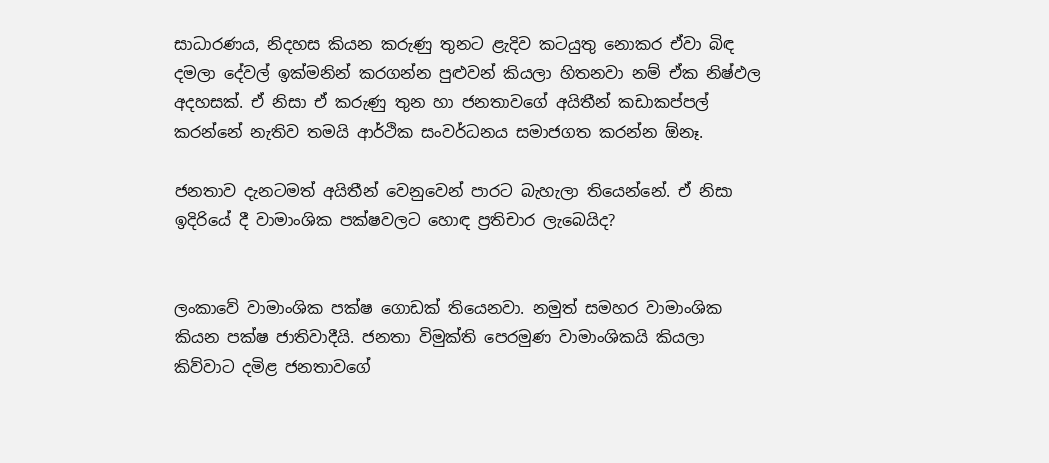සාධාරණය, නිදහස කියන කරුණු තුනට ළැදිව කටයුතු නොකර ඒවා බිඳ දමලා දේවල් ඉක්මනින් කරගන්න පුළුවන් කියලා හිතනවා නම් ඒක නිෂ්ඵල අදහසක්. ඒ නිසා ඒ කරුණු තුන හා ජනතාවගේ අයිතීන් කඩාකප්පල් කරන්නේ නැතිව තමයි ආර්ථික සංවර්ධනය සමාජගත කරන්න ඕනෑ.

ජනතාව දැනටමත් අයිතීන් වෙනුවෙන් පාරට බැහැලා තියෙන්නේ. ඒ නිසා ඉදිරියේ දී වාමාංශික පක්ෂවලට හොඳ ප්‍රතිචාර ලැබෙයිද?


ලංකාවේ වාමාංශික පක්ෂ ගොඩක් තියෙනවා. නමුත් සමහර වාමාංශික කියන පක්ෂ ජාතිවාදීයි. ජනතා විමුක්ති පෙරමුණ වාමාංශිකයි කියලා කිව්වාට දමිළ ජනතාවගේ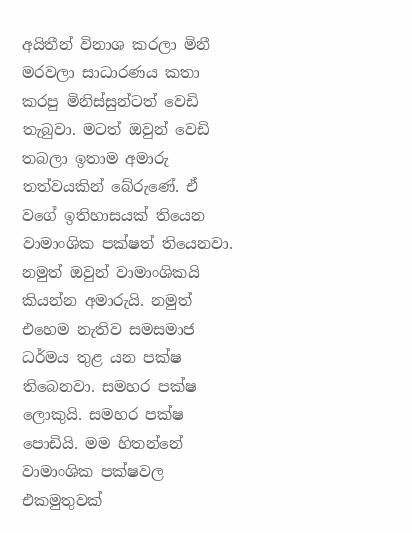අයිතීන් විනාශ කරලා මිනී මරවලා සාධාරණය කතා කරපු මිනිස්සුන්ටත් වෙඩි තැබුවා. මටත් ඔවුන් වෙඩි තබලා ඉතාම අමාරු තත්වයකින් බේරුණේ. ඒ වගේ ඉතිහාසයක් තියෙන වාමාංශික පක්ෂත් තියෙනවා. නමුත් ඔවුන් වාමාංශිකයි කියන්න අමාරුයි. නමුත් එහෙම නැතිව සමසමාජ ධර්මය තුළ යන පක්ෂ තිබෙනවා. සමහර පක්ෂ ලොකුයි. සමහර පක්ෂ පොඩියි. මම හිතන්නේ වාමාංශික පක්ෂවල එකමුතුවක්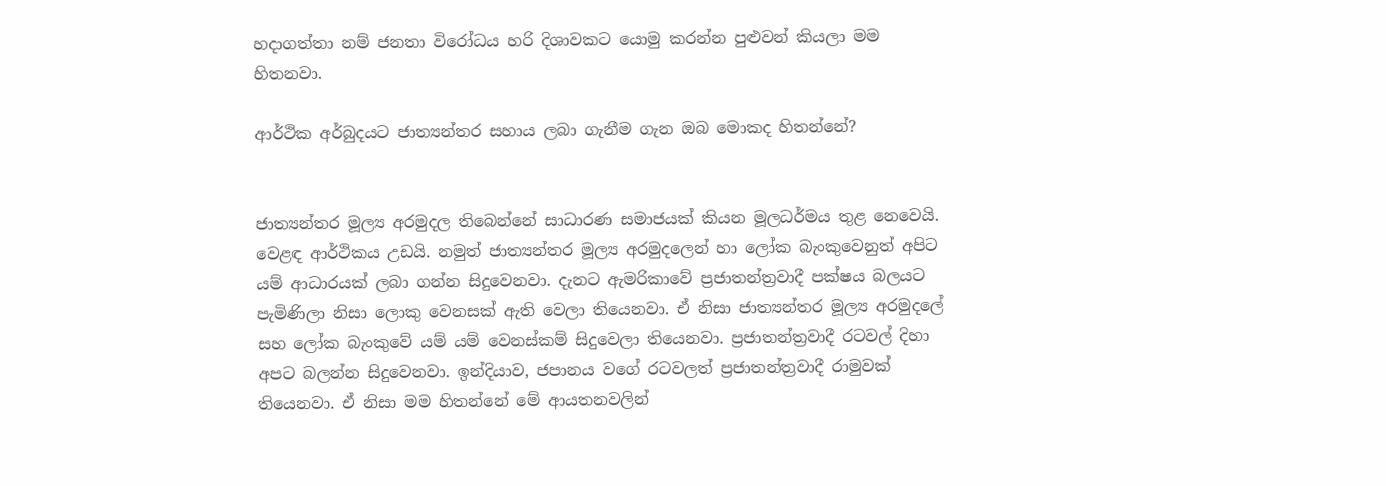හදාගත්තා නම් ජනතා විරෝධය හරි දිශාවකට යොමු කරන්න පුළුවන් කියලා මම හිතනවා.

ආර්ථික අර්බුදයට ජාත්‍යන්තර සහාය ලබා ගැනීම ගැන ඔබ මොකද හිතන්නේ?


ජාත්‍යන්තර මූල්‍ය අරමුදල තිබෙන්නේ සාධාරණ සමාජයක් කියන මූලධර්මය තුළ නෙවෙයි. වෙළඳ ආර්ථිකය උඩයි. නමුත් ජාත්‍යන්තර මූල්‍ය අරමුදලෙන් හා ලෝක බැංකුවෙනුත් අපිට යම් ආධාරයක් ලබා ගන්න සිදුවෙනවා. දැනට ඇමරිකාවේ ප්‍රජාතන්ත්‍රවාදී පක්ෂය බලයට පැමිණිලා නිසා ලොකු වෙනසක් ඇති වෙලා තියෙනවා. ඒ නිසා ජාත්‍යන්තර මූල්‍ය අරමුදලේ සහ ලෝක බැංකුවේ යම් යම් වෙනස්කම් සිදුවෙලා තියෙනවා. ප්‍රජාතන්ත්‍රවාදී රටවල් දිහා අපට බලන්න සිදුවෙනවා. ඉන්දියාව, ජපානය වගේ රටවලත් ප්‍රජාතන්ත්‍රවාදී රාමුවක් තියෙනවා. ඒ නිසා මම හිතන්නේ මේ ආයතනවලින්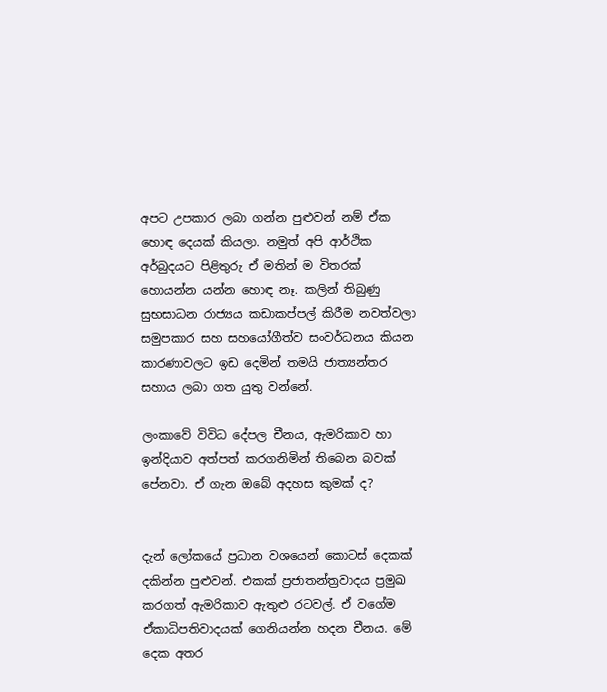අපට උපකාර ලබා ගන්න පුළුවන් නම් ඒක හොඳ දෙයක් කියලා. නමුත් අපි ආර්ථික අර්බුදයට පිළිතුරු ඒ මතින් ම විතරක් හොයන්න යන්න හොඳ නෑ. කලින් තිබුණු සුභසාධන රාජ්‍යය කඩාකප්පල් කිරීම නවත්වලා සමුපකාර සහ සහයෝගීත්ව සංවර්ධනය කියන කාරණාවලට ඉඩ දෙමින් තමයි ජාත්‍යන්තර සහාය ලබා ගත යුතු වන්නේ.

ලංකාවේ විවිධ දේපල චීනය, ඇමරිකාව හා ඉන්දියාව අත්පත් කරගනිමින් තිබෙන බවක් පේනවා. ඒ ගැන ඔබේ අදහස කුමක් ද?


දැන් ලෝකයේ ප්‍රධාන වශයෙන් කොටස් දෙකක් දකින්න පුළුවන්. එකක් ප්‍රජාතන්ත්‍රවාදය ප්‍රමුඛ කරගත් ඇමරිකාව ඇතුළු රටවල්. ඒ වගේම ඒකාධිපතිවාදයක් ගෙනියන්න හදන චීනය. මේ දෙක අතර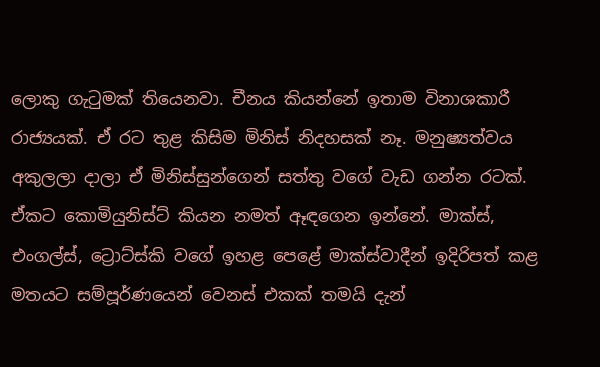ලොකු ගැටුමක් තියෙනවා. චීනය කියන්නේ ඉතාම විනාශකාරී රාජ්‍යයක්. ඒ රට තුළ කිසිම මිනිස් නිදහසක් නෑ. මනුෂ්‍යත්වය අකුලලා දාලා ඒ මිනිස්සුන්ගෙන් සත්තු වගේ වැඩ ගන්න රටක්. ඒකට කොමියුනිස්ට් කියන නමත් ඈඳගෙන ඉන්නේ. මාක්ස්, එංගල්ස්, ට්‍රොට්ස්කි වගේ ඉහළ පෙළේ මාක්ස්වාදීන් ඉදිරිපත් කළ මතයට සම්පූර්ණයෙන් වෙනස් එකක් තමයි දැන්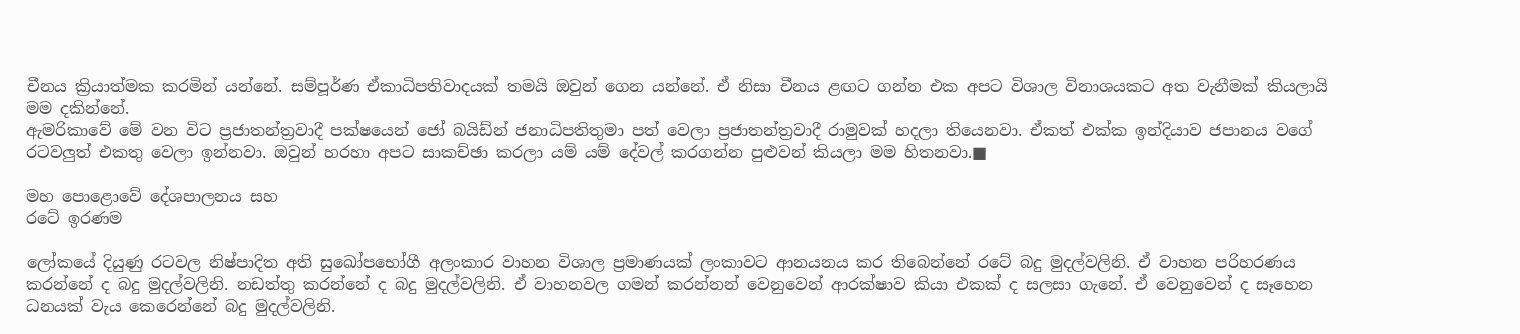චීනය ක්‍රියාත්මක කරමින් යන්නේ. සම්පූර්ණ ඒකාධිපතිවාදයක් තමයි ඔවුන් ගෙන යන්නේ. ඒ නිසා චීනය ළඟට ගන්න එක අපට විශාල විනාශයකට අත වැනීමක් කියලායි මම දකින්නේ.
ඇමරිකාවේ මේ වන විට ප්‍රජාතන්ත්‍රවාදී පක්ෂයෙන් ජෝ බයිඩ්න් ජනාධිපතිතුමා පත් වෙලා ප්‍රජාතන්ත්‍රවාදී රාමුවක් හදලා තියෙනවා. ඒකත් එක්ක ඉන්දියාව ජපානය වගේ රටවලුත් එකතු වෙලා ඉන්නවා. ඔවුන් හරහා අපට සාකච්ඡා කරලා යම් යම් දේවල් කරගන්න පුළුවන් කියලා මම හිතනවා.■

මහ පොළොවේ දේශපාලනය සහ
රටේ ඉරණම

ලෝකයේ දියුණු රටවල නිෂ්පාදිත අති සුඛෝපභෝගී අලංකාර වාහන විශාල ප්‍රමාණයක් ලංකාවට ආනයනය කර තිබෙන්නේ රටේ බදු මුදල්වලිනි. ඒ වාහන පරිහරණය කරන්නේ ද බදු මුදල්වලිනි. නඩත්තු කරන්නේ ද බදු මුදල්වලිනි. ඒ වාහනවල ගමන් කරන්නන් වෙනුවෙන් ආරක්ෂාව කියා එකක් ද සලසා ගැනේ. ඒ වෙනුවෙන් ද සෑහෙන ධනයක් වැය කෙරෙන්නේ බදු මුදල්වලිනි.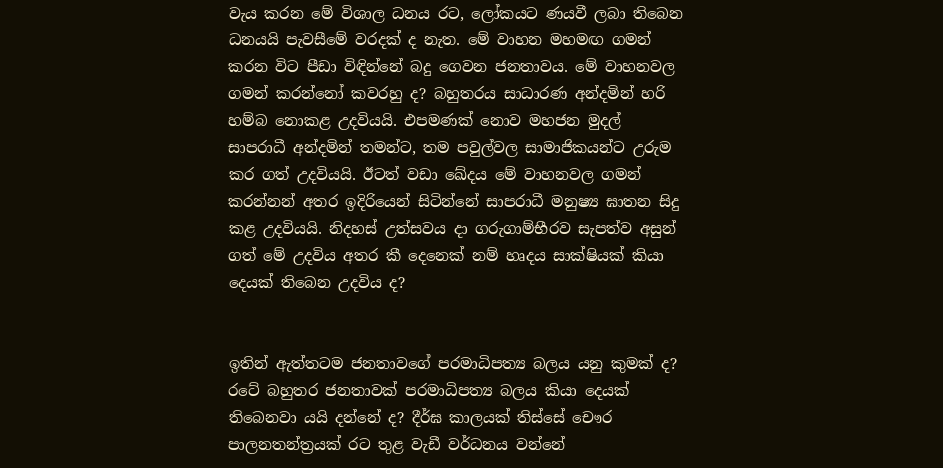වැය කරන මේ විශාල ධනය රට, ලෝකයට ණයවී ලබා තිබෙන ධනයයි පැවසීමේ වරදක් ද නැත. මේ වාහන මහමඟ ගමන් කරන විට පීඩා විඳින්නේ බදු ගෙවන ජනතාවය. මේ වාහනවල ගමන් කරන්නෝ කවරහු ද? බහුතරය සාධාරණ අන්දමින් හරි හම්බ නොකළ උදවියයි. එපමණක් නොව මහජන මුදල් සාපරාධී අන්දමින් තමන්ට, තම පවුල්වල සාමාජිකයන්ට උරුම කර ගත් උදවියයි. ඊටත් වඩා ඛේදය මේ වාහනවල ගමන් කරන්නන් අතර ඉදිරියෙන් සිටින්නේ සාපරාධී මනුෂ්‍ය ඝාතන සිදු කළ උදවියයි. නිදහස් උත්සවය දා ගරුගාම්භීරව සැපත්ව අසුන් ගත් මේ උදවිය අතර කී දෙනෙක් නම් හෘදය සාක්ෂියක් කියා දෙයක් තිබෙන උදවිය ද?


ඉතින් ඇත්තටම ජනතාවගේ පරමාධිපත්‍ය බලය යනු කුමක් ද? රටේ බහුතර ජනතාවක් පරමාධිපත්‍ය බලය කියා දෙයක් තිබෙනවා යයි දන්නේ ද? දීර්ඝ කාලයක් තිස්සේ චෞර පාලනතන්ත්‍රයක් රට තුළ වැඩී වර්ධනය වන්නේ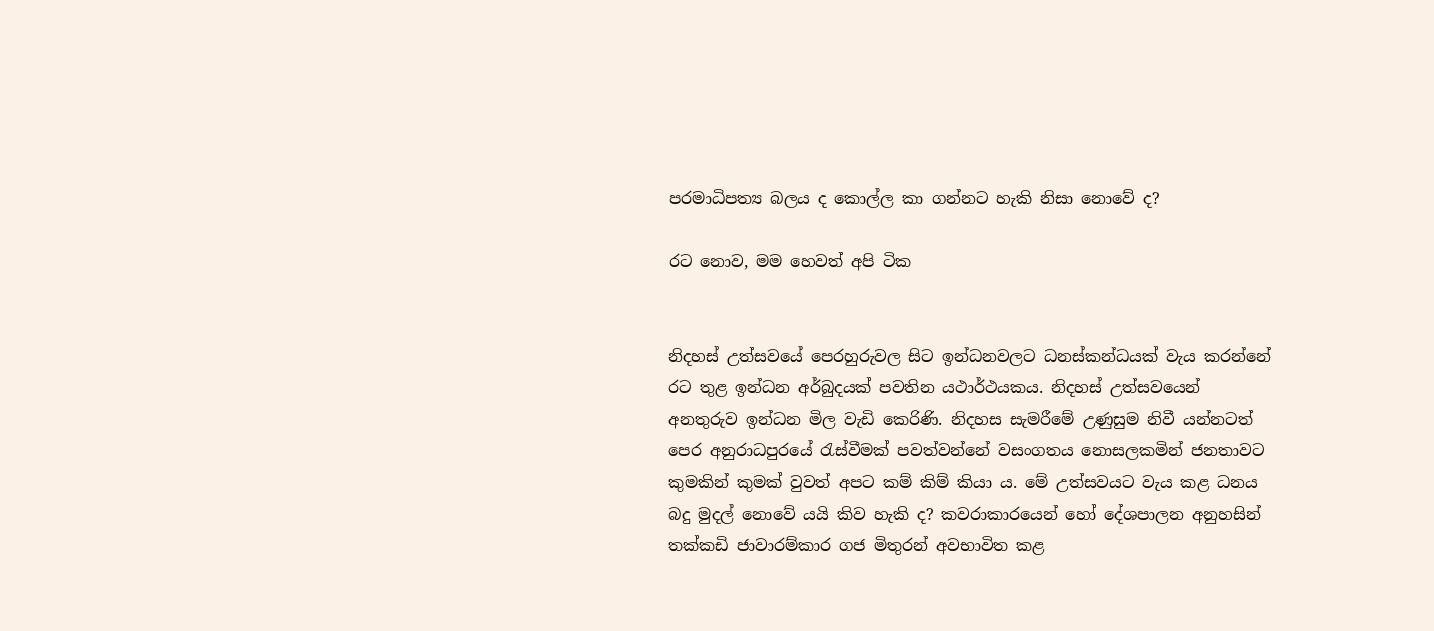පරමාධිපත්‍ය බලය ද කොල්ල කා ගන්නට හැකි නිසා නොවේ ද?

රට නොව, මම හෙවත් අපි ටික


නිදහස් උත්සවයේ පෙරහුරුවල සිට ඉන්ධනවලට ධනස්කන්ධයක් වැය කරන්නේ රට තුළ ඉන්ධන අර්බුදයක් පවතින යථාර්ථයකය. නිදහස් උත්සවයෙන් අනතුරුව ඉන්ධන මිල වැඩි කෙරිණි. නිදහස සැමරීමේ උණුසුම නිවී යන්නටත් පෙර අනුරාධපුරයේ රැස්වීමක් පවත්වන්නේ වසංගතය නොසලකමින් ජනතාවට කුමකින් කුමක් වුවත් අපට කම් කිම් කියා ය. මේ උත්සවයට වැය කළ ධනය බදු මුදල් නොවේ යයි කිව හැකි ද? කවරාකාරයෙන් හෝ දේශපාලන අනුහසින් තක්කඩි ජාවාරම්කාර ගජ මිතුරන් අවභාවිත කළ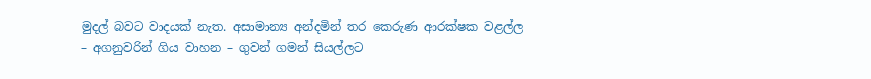මුදල් බවට වාදයක් නැත. අසාමාන්‍ය අන්දමින් තර කෙරුණ ආරක්ෂක වළල්ල – අගනුවරින් ගිය වාහන – ගුවන් ගමන් සියල්ලට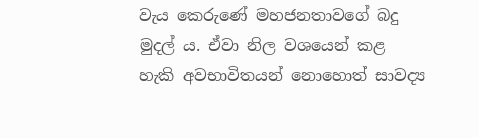වැය කෙරුණේ මහජනතාවගේ බදු මුදල් ය. ඒවා නිල වශයෙන් කළ හැකි අවභාවිතයන් නොහොත් සාවද්‍ය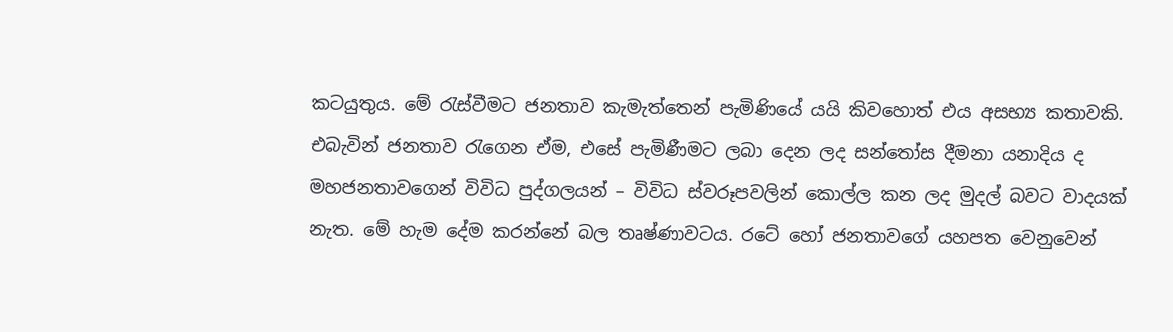කටයුතුය. මේ රැස්වීමට ජනතාව කැමැත්තෙන් පැමිණියේ යයි කිවහොත් එය අසභ්‍ය කතාවකි. එබැවින් ජනතාව රැගෙන ඒම, එසේ පැමිණීමට ලබා දෙන ලද සන්තෝස දීමනා යනාදිය ද මහජනතාවගෙන් විවිධ පුද්ගලයන් – විවිධ ස්වරූපවලින් කොල්ල කන ලද මුදල් බවට වාදයක් නැත. මේ හැම දේම කරන්නේ බල තෘෂ්ණාවටය. රටේ හෝ ජනතාවගේ යහපත වෙනුවෙන්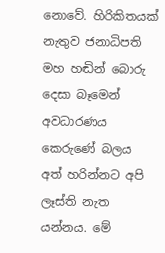නොවේ. හිරිකිතයක් නැතුව ජනාධිපති මහ හඬින් බොරු දෙසා බෑමෙන් අවධාරණය කෙරුණේ බලය අත් හරින්නට අපි ලෑස්ති නැත යන්නය. මේ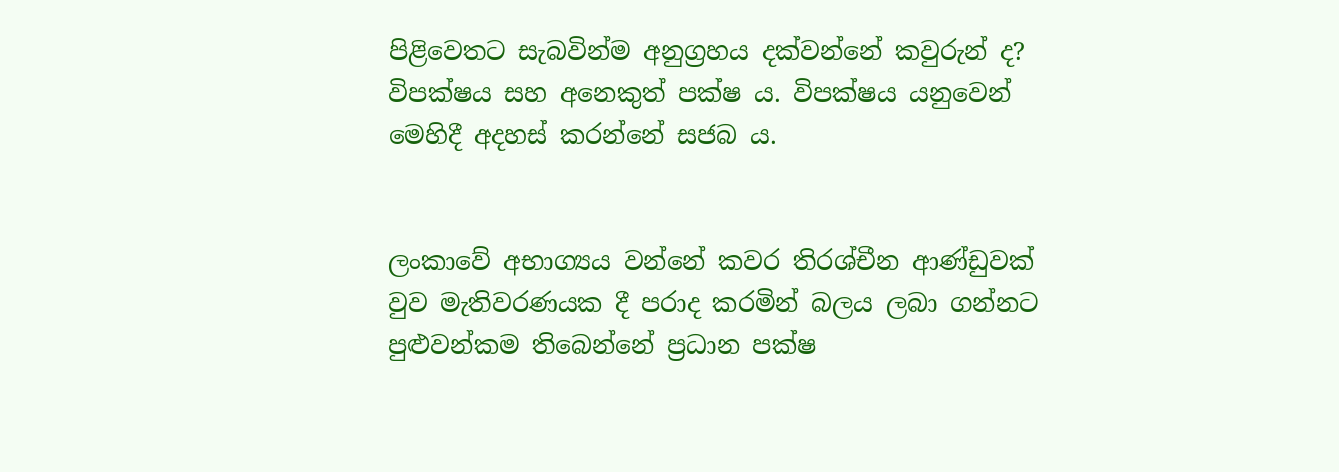පිළිවෙතට සැබවින්ම අනුග්‍රහය දක්වන්නේ කවුරුන් ද? විපක්ෂය සහ අනෙකුත් පක්ෂ ය. විපක්ෂය යනුවෙන් මෙහිදී අදහස් කරන්නේ සජබ ය.


ලංකාවේ අභාග්‍යය වන්නේ කවර තිරශ්චීන ආණ්ඩුවක් වුව මැතිවරණයක දී පරාද කරමින් බලය ලබා ගන්නට පුළුවන්කම තිබෙන්නේ ප්‍රධාන පක්ෂ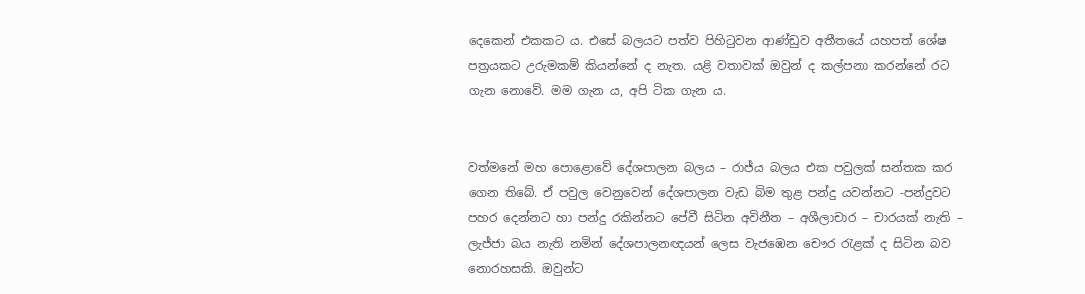දෙකෙන් එකකට ය. එසේ බලයට පත්ව පිහිටුවන ආණ්ඩුව අතීතයේ යහපත් ශේෂ පත්‍රයකට උරුමකම් කියන්නේ ද නැත. යළි වතාවක් ඔවුන් ද කල්පනා කරන්නේ රට ගැන නොවේ. මම ගැන ය, අපි ටික ගැන ය.


වත්මනේ මහ පොළොවේ දේශපාලන බලය – රාජ්ය බලය එක පවුලක් සන්තක කර ගෙන තිබේ. ඒ පවුල වෙනුවෙන් දේශපාලන වැඩ බිම තුළ පන්දු යවන්නට -පන්දුවට පහර දෙන්නට හා පන්දු රකින්නට පේවී සිටින අවිනීත – අශීලාචාර – චාරයක් නැති – ලැජ්ජා බය නැති නමින් දේශපාලනඥයන් ලෙස වැජඹෙන චෞර රැළක් ද සිටින බව නොරහසකි. ඔවුන්ට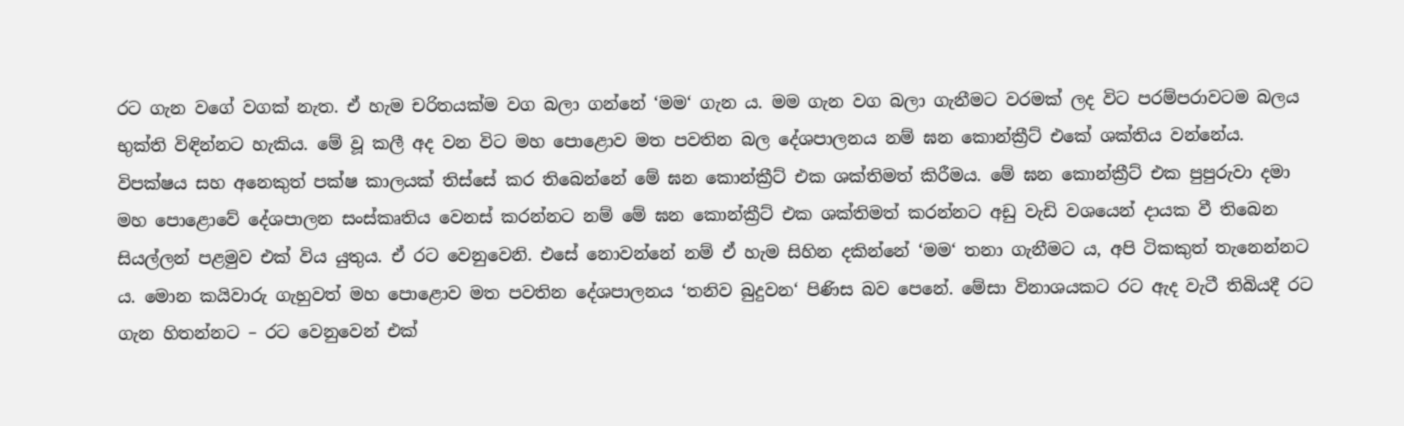රට ගැන වගේ වගක් නැත. ඒ හැම චරිතයක්ම වග බලා ගන්නේ ‘මම‘ ගැන ය. මම ගැන වග බලා ගැනීමට වරමක් ලද විට පරම්පරාවටම බලය භුක්ති විඳින්නට හැකිය. මේ වූ කලී අද වන විට මහ පොළොව මත පවතින බල දේශපාලනය නම් ඝන කොන්ක්‍රීට් එකේ ශක්තිය වන්නේය.
විපක්ෂය සහ අනෙකුත් පක්ෂ කාලයක් තිස්සේ කර තිබෙන්නේ මේ ඝන කොන්ක්‍රීට් එක ශක්තිමත් කිරීමය. මේ ඝන කොන්ක්‍රීට් එක පුපුරුවා දමා මහ පොළොවේ දේශපාලන සංස්කෘතිය වෙනස් කරන්නට නම් මේ ඝන කොන්ක්‍රීට් එක ශක්තිමත් කරන්නට අඩු වැඩි වශයෙන් දායක වී තිබෙන සියල්ලන් පළමුව එක් විය යුතුය. ඒ රට වෙනුවෙනි. එසේ නොවන්නේ නම් ඒ හැම සිහින දකින්නේ ‘මම‘ තනා ගැනීමට ය, අපි ටිකකුත් තැනෙන්නට ය. මොන කයිවාරු ගැහුවත් මහ පොළොව මත පවතින දේශපාලනය ‘තනිව බුදුවන‘ පිණිස බව පෙනේ. මේසා විනාශයකට රට ඇද වැටී තිබියදී රට ගැන හිතන්නට – රට වෙනුවෙන් එක්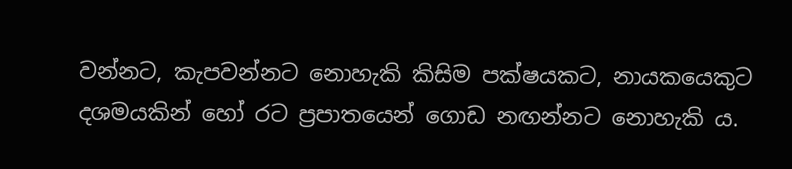වන්නට, කැපවන්නට නොහැකි කිසිම පක්ෂයකට, නායකයෙකුට දශමයකින් හෝ රට ප්‍රපාතයෙන් ගොඩ නඟන්නට නොහැකි ය.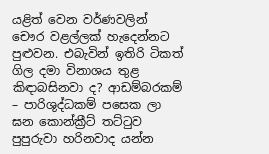යළිත් වෙන වර්ණවලින් චෞර වළල්ලක් හැදෙන්නට පුළුවන. එබැවින් ඉතිරි ටිකත් ගිල දමා විනාශය තුළ කිඳාබසිනවා ද? ආඩම්බරකම් – පාරිශුද්ධකම් පසෙක ලා ඝන කොන්ක්‍රීට් තට්ටුව පුපුරුවා හරිනවාද යන්න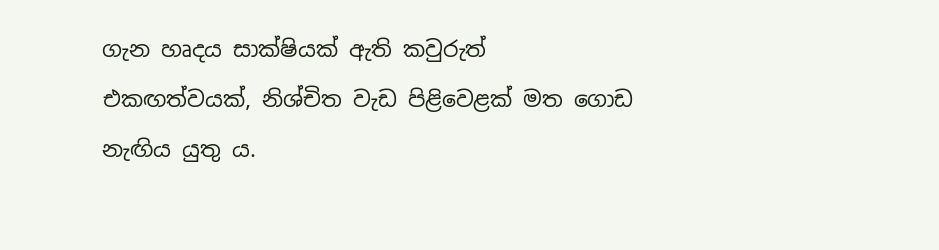ගැන හෘදය සාක්ෂියක් ඇති කවුරුත් එකඟත්වයක්, නිශ්චිත වැඩ පිළිවෙළක් මත ගොඩ නැඟිය යුතු ය.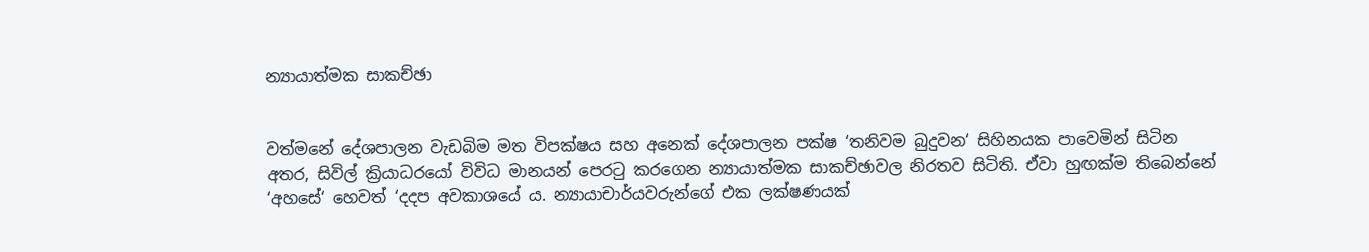න්‍යායාත්මක සාකච්ඡා


වත්මනේ දේශපාලන වැඩබිම මත විපක්ෂය සහ අනෙක් දේශපාලන පක්ෂ ‘තනිවම බුදුවන‘ සිහිනයක පාවෙමින් සිටින අතර, සිවිල් ක්‍රියාධරයෝ විවිධ මානයන් පෙරටු කරගෙන න්‍යායාත්මක සාකච්ඡාවල නිරතව සිටිති. ඒවා හුඟක්ම තිබෙන්නේ ‘අහසේ‘ හෙවත් ‘දදප අවකාශයේ ය. න්‍යායාචාර්යවරුන්ගේ එක ලක්ෂණයක්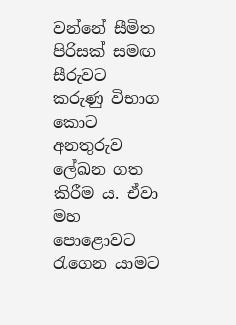වන්නේ සීමිත පිරිසක් සමඟ සීරුවට කරුණු විභාග කොට අනතුරුව ලේඛන ගත කිරීම ය. ඒවා මහ පොළොවට රැගෙන යාමට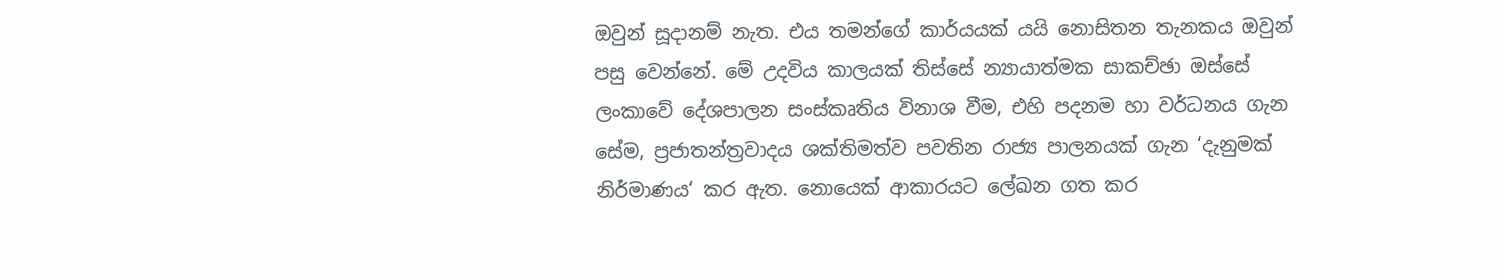ඔවුන් සූදානම් නැත. එය තමන්ගේ කාර්යයක් යයි නොසිතන තැනකය ඔවුන් පසු වෙන්නේ. මේ උදවිය කාලයක් තිස්සේ න්‍යායාත්මක සාකච්ඡා ඔස්සේ ලංකාවේ දේශපාලන සංස්කෘතිය විනාශ වීම, එහි පදනම හා වර්ධනය ගැන සේම, ප්‍රජාතන්ත්‍රවාදය ශක්තිමත්ව පවතින රාජ්‍ය පාලනයක් ගැන ‘දැනුමක් නිර්මාණය‘ කර ඇත. නොයෙක් ආකාරයට ලේඛන ගත කර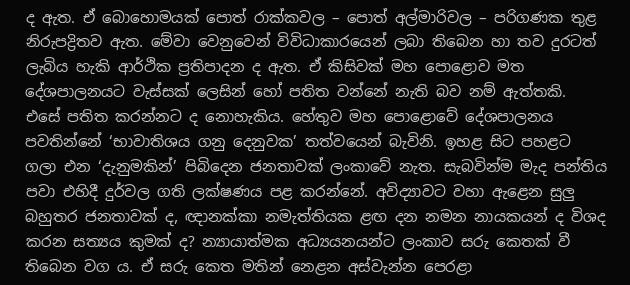ද ඇත. ඒ බොහොමයක් පොත් රාක්කවල – පොත් අල්මාරිවල – පරිගණක තුළ නිරුපද්‍රිතව ඇත. මේවා වෙනුවෙන් විවිධාකාරයෙන් ලබා තිබෙන හා තව දුරටත් ලැබිය හැකි ආර්ථික ප්‍රතිපාදන ද ඇත. ඒ කිසිවක් මහ පොළොව මත දේශපාලනයට වැස්සක් ලෙසින් හෝ පතිත වන්නේ නැති බව නම් ඇත්තකි. එසේ පතිත කරන්නට ද නොහැකිය. හේතුව මහ පොළොවේ දේශපාලනය පවතින්නේ ‘භාවාතිශය ගනු දෙනුවක’ තත්වයෙන් බැවිනි. ඉහළ සිට පහළට ගලා එන ‘දැනුමකින්’ පිබිදෙන ජනතාවක් ලංකාවේ නැත. සැබවින්ම මැද පන්තිය පවා එහිදී දුර්වල ගති ලක්ෂණය පළ කරන්නේ. අවිද්‍යාවට වහා ඇළෙන සුලු බහුතර ජනතාවක් ද, ඥානක්කා නමැත්තියක ළඟ දන නමන නායකයන් ද විශද කරන සත්‍යය කුමක් ද? න්‍යායාත්මක අධ්‍යයනයන්ට ලංකාව සරු කෙතක් වී තිබෙන වග ය. ඒ සරු කෙත මතින් නෙළන අස්වැන්න පෙරළා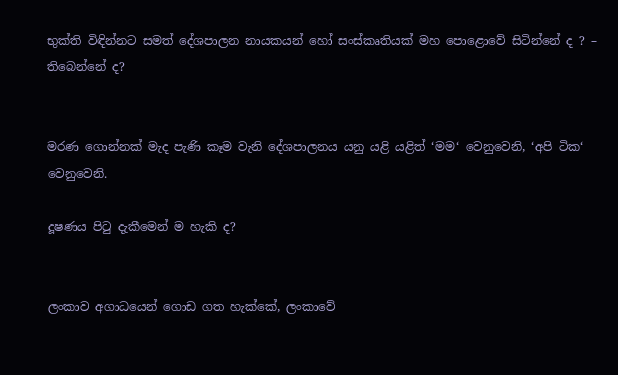භුක්ති විඳින්නට සමත් දේශපාලන නායකයන් හෝ සංස්කෘතියක් මහ පොළොවේ සිටින්නේ ද ? – තිබෙන්නේ ද?


මරණ ගොන්නක් මැද පැණි කෑම වැනි දේශපාලනය යනු යළි යළිත් ‘මම‘ වෙනුවෙනි, ‘අපි ටික‘ වෙනුවෙනි.

දූෂණය පිටු දැකීමෙන් ම හැකි ද?


ලංකාව අගාධයෙන් ගොඩ ගත හැක්කේ, ලංකාවේ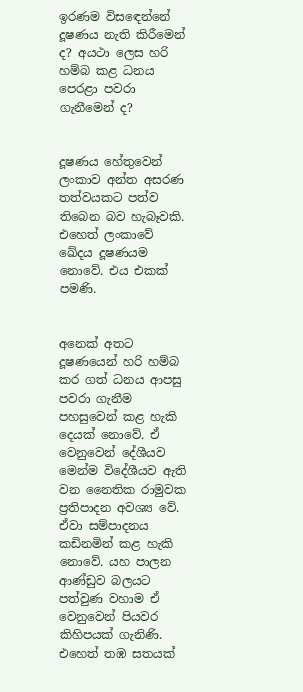ඉරණම විසඳෙන්නේ දූෂණය නැති කිරීමෙන් ද? අයථා ලෙස හරි හම්බ කළ ධනය පෙරළා පවරා ගැනීමෙන් ද?


දූෂණය හේතුවෙන් ලංකාව අන්ත අසරණ තත්වයකට පත්ව තිබෙන බව හැබෑවකි. එහෙත් ලංකාවේ ඛේදය දූෂණයම නොවේ. එය එකක් පමණි.


අනෙක් අතට දූෂණයෙන් හරි හම්බ කර ගත් ධනය ආපසු පවරා ගැනීම පහසුවෙන් කළ හැකි දෙයක් නොවේ. ඒ වෙනුවෙන් දේශීයව මෙන්ම විදේශීයව ඇති වන නෛතික රාමුවක ප්‍රතිපාදන අවශ්‍ය වේ. ඒවා සම්පාදනය කඩිනමින් කළ හැකි නොවේ. යහ පාලන ආණ්ඩුව බලයට පත්වුණ වහාම ඒ වෙනුවෙන් පියවර කිහිපයක් ගැනිණි. එහෙත් තඹ සතයක්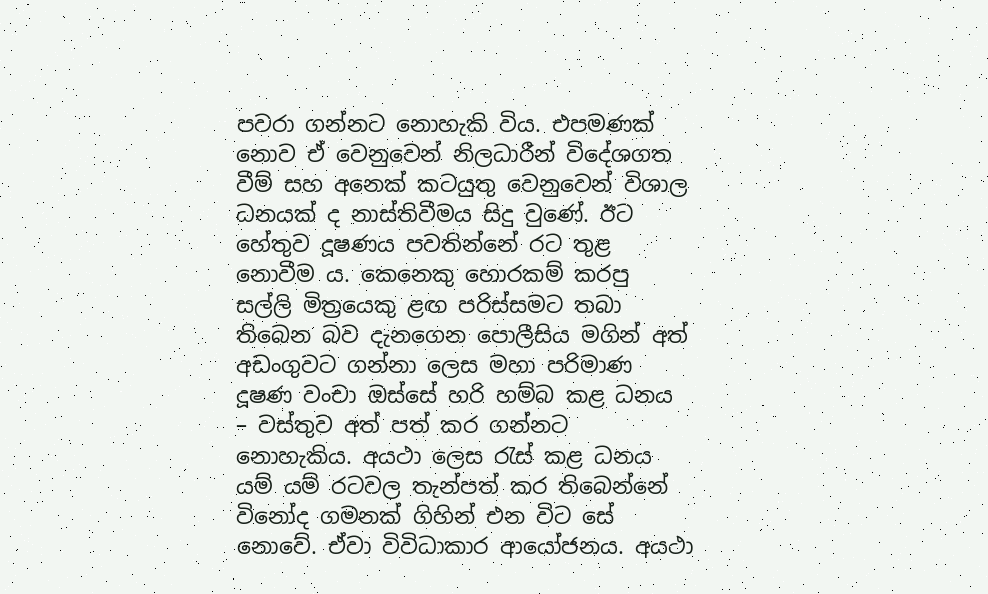පවරා ගන්නට නොහැකි විය. එපමණක් නොව ඒ වෙනුවෙන් නිලධාරීන් විදේශගත වීම් සහ අනෙක් කටයුතු වෙනුවෙන් විශාල ධනයක් ද නාස්තිවීමය සිදු වුණේ. ඊට හේතුව දූෂණය පවතින්නේ රට තුළ නොවීම ය. කෙනෙකු හොරකම් කරපු සල්ලි මිත්‍රයෙකු ළඟ පරිස්සමට තබා තිබෙන බව දැනගෙන පොලීසිය මගින් අත් අඩංගුවට ගන්නා ලෙස මහා පරිමාණ දූෂණ වංචා ඔස්සේ හරි හම්බ කළ ධනය – වස්තුව අත් පත් කර ගන්නට නොහැකිය. අයථා ලෙස රැස් කළ ධනය යම් යම් රටවල තැන්පත් කර තිබෙන්නේ විනෝද ගමනක් ගිහින් එන විට සේ නොවේ. ඒවා විවිධාකාර ආයෝජනය. අයථා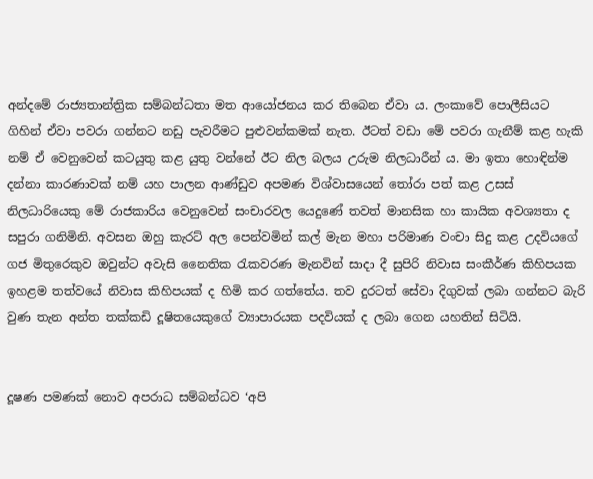අන්දමේ රාජ්‍යතාන්ත්‍රික සම්බන්ධතා මත ආයෝජනය කර තිබෙන ඒවා ය. ලංකාවේ පොලීසියට ගිහින් ඒවා පවරා ගන්නට නඩු පැවරීමට පුළුවන්කමක් නැත. ඊටත් වඩා මේ පවරා ගැනීම් කළ හැකි නම් ඒ වෙනුවෙන් කටයුතු කළ යුතු වන්නේ ඊට නිල බලය උරුම නිලධාරීන් ය. මා ඉතා හොඳින්ම දන්නා කාරණාවක් නම් යහ පාලන ආණ්ඩුව අපමණ විශ්වාසයෙන් තෝරා පත් කළ උසස් නිලධාරියෙකු මේ රාජකාරිය වෙනුවෙන් සංචාරවල යෙදුණේ තවත් මානසික හා කායික අවශ්‍යතා ද සපුරා ගනිමිනි. අවසන ඔහු කැරට් අල පෙන්වමින් කල් මැන මහා පරිමාණ වංචා සිදු කළ උදවියගේ ගජ මිතුරෙකුව ඔවුන්ට අවැසි නෛතික රැකවරණ මැනවින් සාදා දී සුපිරි නිවාස සංකීර්ණ කිහිපයක ඉහළම තත්වයේ නිවාස කිහිපයක් ද හිමි කර ගත්තේය. තව දුරටත් සේවා දිගුවක් ලබා ගන්නට බැරි වුණ තැන අන්ත තක්කඩි දූෂිතයෙකුගේ ව්‍යාපාරයක පදවියක් ද ලබා ගෙන යහතින් සිටියි.


දූෂණ පමණක් නොව අපරාධ සම්බන්ධව ‘අපි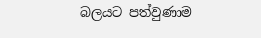බලයට පත්වුණාම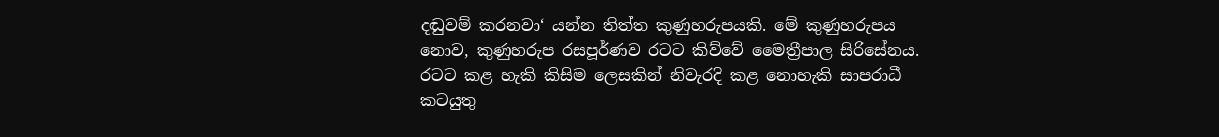දඬුවම් කරනවා‘ යන්න තිත්ත කුණුහරුපයකි. මේ කුණුහරුපය නොව, කුණුහරුප රසපූර්ණව රටට කිව්වේ මෛත්‍රීපාල සිරිසේනය. රටට කළ හැකි කිසිම ලෙසකින් නිවැරදි කළ නොහැකි සාපරාධී කටයුතු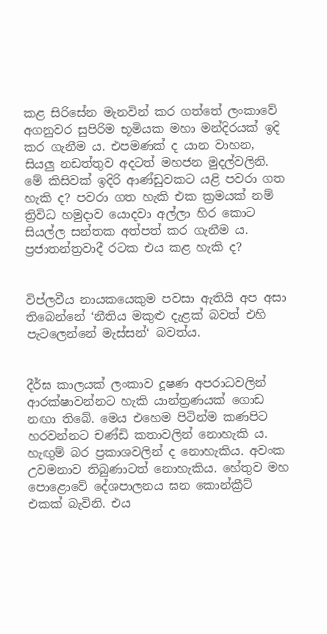කළ සිරිසේන මැනවින් කර ගත්තේ ලංකාවේ අගනුවර සුපිරිම භූමියක මහා මන්දිරයක් ඉදි කර ගැනීම ය. එපමණක් ද යාන වාහන, සියලු නඩත්තුව අදටත් මහජන මුදල්වලිනි. මේ කිසිවක් ඉදිරි ආණ්ඩුවකට යළි පවරා ගත හැකි ද? පවරා ගත හැකි එක ක්‍රමයක් නම් ත්‍රිවිධ හමුදාව යොදවා අල්ලා හිර කොට සියල්ල සන්තක අත්පත් කර ගැනීම ය. ප්‍රජාතන්ත්‍රවාදී රටක එය කළ හැකි ද?


විප්ලවීය නායකයෙකුම පවසා ඇතියි අප අසා තිබෙන්නේ ‘නීතිය මකුළු දැළක් බවත් එහි පැටලෙන්නේ මැස්සන්‘ බවත්ය.


දීර්ඝ කාලයක් ලංකාව දූෂණ අපරාධවලින් ආරක්ෂාවන්නට හැකි යාන්ත්‍රණයක් ගොඩ නඟා තිබේ. මෙය එහෙම පිටින්ම කණපිට හරවන්නට චණ්ඩි කතාවලින් නොහැකි ය. හැඟුම් බර ප්‍රකාශවලින් ද නොහැකිය. අවංක උවමනාව තිබුණාටත් නොහැකිය. හේතුව මහ පොළොවේ දේශපාලනය ඝන කොන්ක්‍රීට් එකක් බැවිනි. එය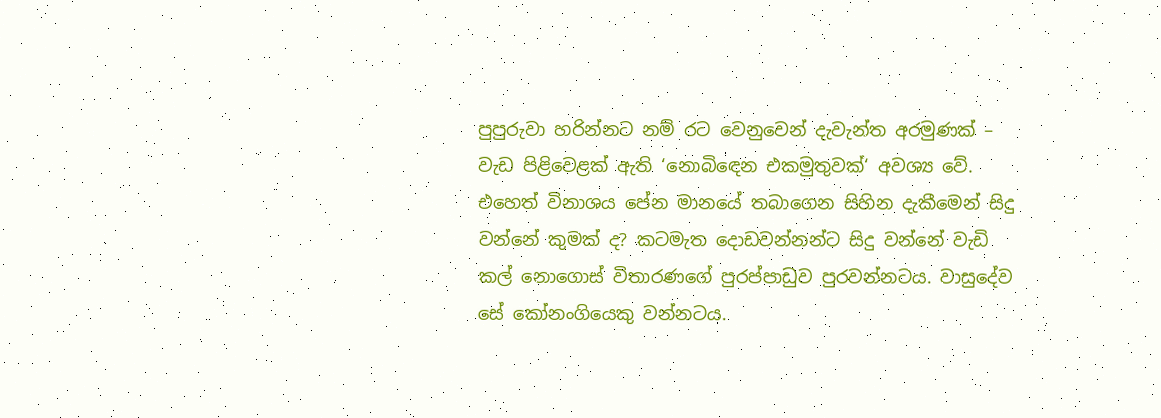පුපුරුවා හරින්නට නම් රට වෙනුවෙන් දැවැන්ත අරමුණක් – වැඩ පිළිවෙළක් ඇති ‘නොබිඳෙන එකමුතුවක්‘ අවශ්‍ය වේ. එහෙත් විනාශය පේන මානයේ තබාගෙන සිහින දැකීමෙන් සිදු වන්නේ කුමක් ද? කටමැත දොඩවන්නන්ට සිදු වන්නේ වැඩි කල් නොගොස් විතාරණගේ පුරප්පාඩුව පුරවන්නටය. වාසුදේව සේ කෝනංගියෙකු වන්නටය.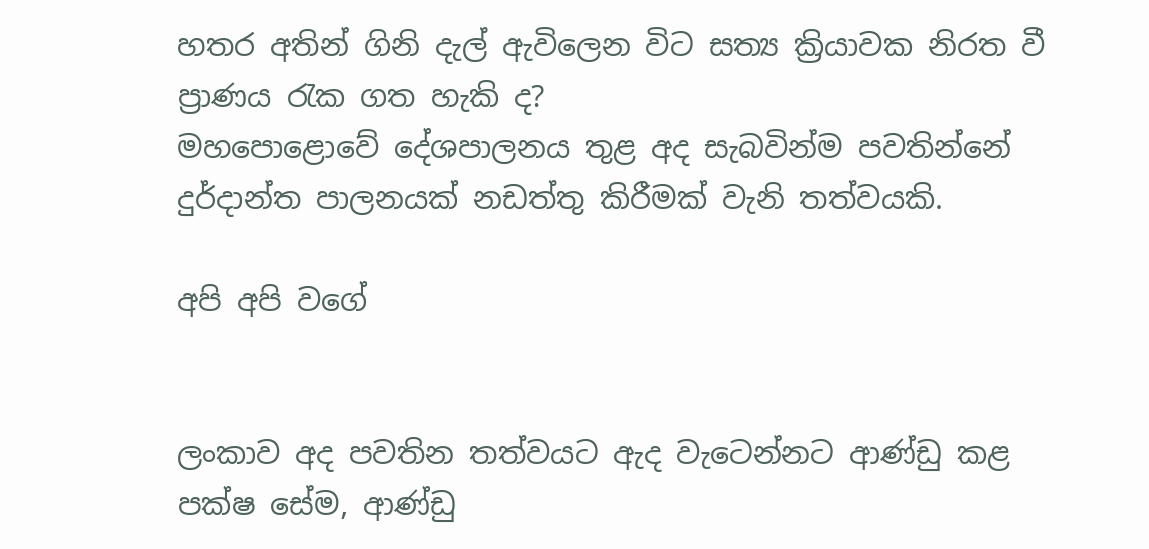හතර අතින් ගිනි දැල් ඇවිලෙන විට සත්‍ය ක්‍රියාවක නිරත වී ප්‍රාණය රැක ගත හැකි ද?
මහපොළොවේ දේශපාලනය තුළ අද සැබවින්ම පවතින්නේ දුර්දාන්ත පාලනයක් නඩත්තු කිරීමක් වැනි තත්වයකි.

අපි අපි වගේ


ලංකාව අද පවතින තත්වයට ඇද වැටෙන්නට ආණ්ඩු කළ පක්ෂ සේම, ආණ්ඩු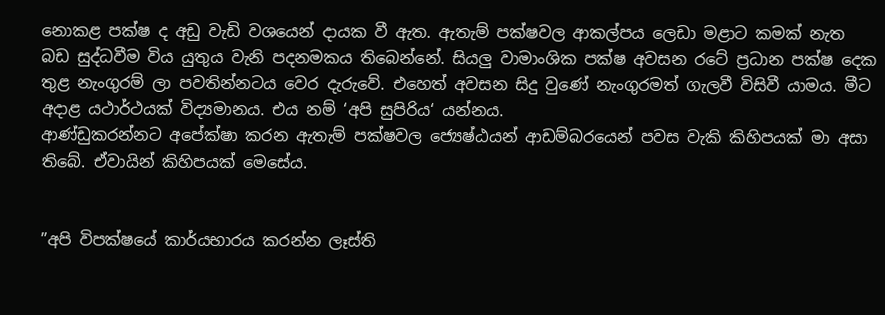නොකළ පක්ෂ ද අඩු වැඩි වශයෙන් දායක වී ඇත. ඇතැම් පක්ෂවල ආකල්පය ලෙඩා මළාට කමක් නැත බඩ සුද්ධවීම විය යුතුය වැනි පදනමකය තිබෙන්නේ. සියලු වාමාංශික පක්ෂ අවසන රටේ ප්‍රධාන පක්ෂ දෙක තුළ නැංගුරම් ලා පවතින්නටය වෙර දැරුවේ. එහෙත් අවසන සිදු වුණේ නැංගුරමත් ගැලවී විසිවී යාමය. මීට අදාළ යථාර්ථයක් විද්‍යමානය. එය නම් ‘අපි සුපිරිය‘ යන්නය.
ආණ්ඩුකරන්නට අපේක්ෂා කරන ඇතැම් පක්ෂවල ජ්‍යෙෂ්ඨයන් ආඩම්බරයෙන් පවස වැකි කිහිපයක් මා අසා තිබේ. ඒවායින් කිහිපයක් මෙසේය.


”අපි විපක්ෂයේ කාර්යභාරය කරන්න ලෑස්ති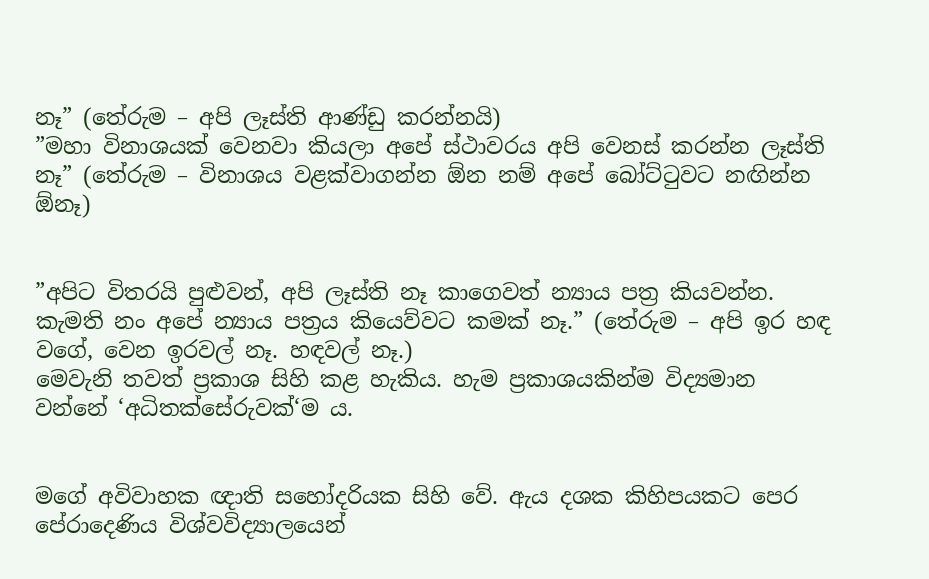නෑ” (තේරුම – අපි ලෑස්ති ආණ්ඩු කරන්නයි)
”මහා විනාශයක් වෙනවා කියලා අපේ ස්ථාවරය අපි වෙනස් කරන්න ලෑස්ති නෑ” (තේරුම – විනාශය වළක්වාගන්න ඕන නම් අපේ බෝට්ටුවට නඟින්න ඕනෑ)


”අපිට විතරයි පුළුවන්, අපි ලෑස්ති නෑ කාගෙවත් න්‍යාය පත්‍ර කියවන්න. කැමති නං අපේ න්‍යාය පත්‍රය කියෙව්වට කමක් නෑ.” (තේරුම – අපි ඉර හඳ වගේ, වෙන ඉරවල් නෑ. හඳවල් නෑ.)
මෙවැනි තවත් ප්‍රකාශ සිහි කළ හැකිය. හැම ප්‍රකාශයකින්ම විද්‍යමාන වන්නේ ‘අධිතක්සේරුවක්‘ම ය.


මගේ අවිවාහක ඥාති සහෝදරියක සිහි වේ. ඇය දශක කිහිපයකට පෙර පේරාදෙණිය විශ්වවිද්‍යාලයෙන්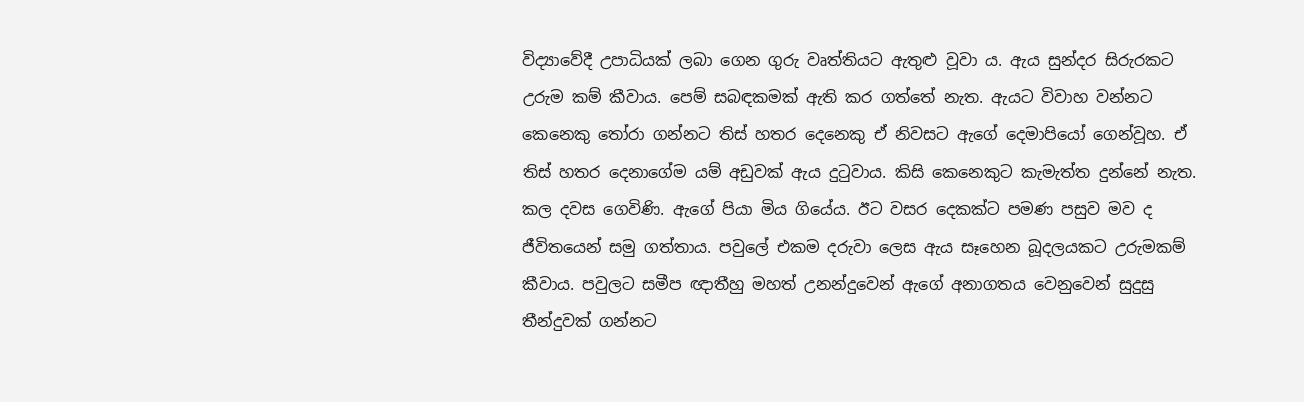විද්‍යාවේදී උපාධියක් ලබා ගෙන ගුරු වෘත්තියට ඇතුළු වූවා ය. ඇය සුන්දර සිරුරකට උරුම කම් කීවාය. පෙම් සබඳකමක් ඇති කර ගත්තේ නැත. ඇයට විවාහ වන්නට කෙනෙකු තෝරා ගන්නට තිස් හතර දෙනෙකු ඒ නිවසට ඇගේ දෙමාපියෝ ගෙන්වූහ. ඒ තිස් හතර දෙනාගේම යම් අඩුවක් ඇය දුටුවාය. කිසි කෙනෙකුට කැමැත්ත දුන්නේ නැත. කල දවස ගෙවිණි. ඇගේ පියා මිය ගියේය. ඊට වසර දෙකක්ට පමණ පසුව මව ද ජීවිතයෙන් සමු ගත්තාය. පවුලේ එකම දරුවා ලෙස ඇය සෑහෙන බූදලයකට උරුමකම් කීවාය. පවුලට සමීප ඥාතීහු මහත් උනන්දුවෙන් ඇගේ අනාගතය වෙනුවෙන් සුදුසු තීන්දුවක් ගන්නට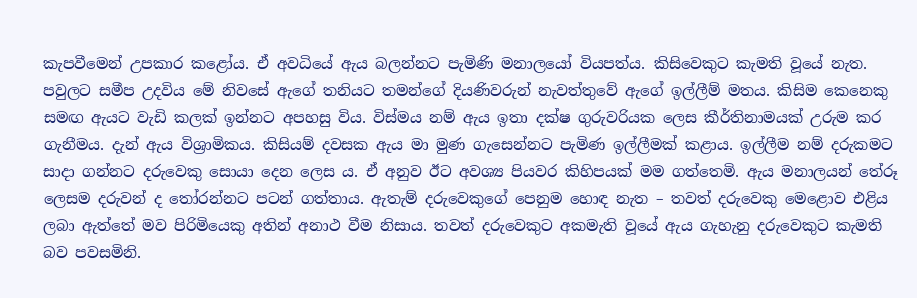කැපවීමෙන් උපකාර කළෝය. ඒ අවධියේ ඇය බලන්නට පැමිණි මනාලයෝ වියපත්ය. කිසිවෙකුට කැමති වූයේ නැත. පවුලට සමීප උදවිය මේ නිවසේ ඇගේ තනියට තමන්ගේ දියණිවරුන් නැවත්තුවේ ඇගේ ඉල්ලීම් මතය. කිසිම කෙනෙකු සමඟ ඇයට වැඩි කලක් ඉන්නට අපහසු විය. විස්මය නම් ඇය ඉතා දක්ෂ ගුරුවරියක ලෙස කීර්තිනාමයක් උරුම කර ගැනීමය. දැන් ඇය විශ්‍රාමිකය. කිසියම් දවසක ඇය මා මුණ ගැසෙන්නට පැමිණ ඉල්ලීමක් කළාය. ඉල්ලීම නම් දරුකමට සාදා ගන්නට දරුවෙකු සොයා දෙන ලෙස ය. ඒ අනුව ඊට අවශ්‍ය පියවර කිහිපයක් මම ගත්තෙමි. ඇය මනාලයන් තේරූ ලෙසම දරුවන් ද තෝරන්නට පටන් ගත්තාය. ඇතැම් දරුවෙකුගේ පෙනුම හොඳ නැත – තවත් දරුවෙකු මෙළොව එළිය ලබා ඇත්තේ මව පිරිමියෙකු අතින් අනාථ වීම නිසාය. තවත් දරුවෙකුට අකමැති වූයේ ඇය ගැහැනු දරුවෙකුට කැමති බව පවසමිනි.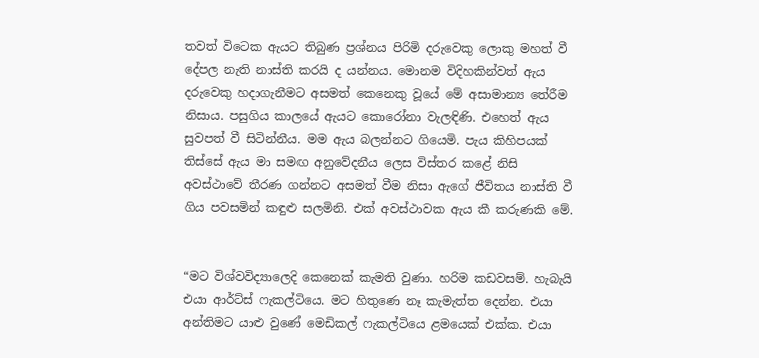තවත් විටෙක ඇයට තිබුණ ප්‍රශ්නය පිරිමි දරුවෙකු ලොකු මහත් වී දේපල නැති නාස්ති කරයි ද යන්නය. මොනම විදිහකින්වත් ඇය දරුවෙකු හදාගැනීමට අසමත් කෙනෙකු වූයේ මේ අසාමාන්‍ය තේරීම නිසාය. පසුගිය කාලයේ ඇයට කොරෝනා වැලඳිණි. එහෙත් ඇය සුවපත් වී සිටින්නීය. මම ඇය බලන්නට ගියෙමි. පැය කිහිපයක් තිස්සේ ඇය මා සමඟ අනුවේදනීය ලෙස විස්තර කළේ නිසි අවස්ථාවේ තීරණ ගන්නට අසමත් වීම නිසා ඇගේ ජීවිතය නාස්ති වී ගිය පවසමින් කඳුළු සලමිනි. එක් අවස්ථාවක ඇය කී කරුණකි මේ.


“මට විශ්වවිද්‍යාලෙදි කෙනෙක් කැමති වුණා. හරිම කඩවසම්. හැබැයි එයා ආර්ට්ස් ෆැකල්ටියෙ. මට හිතුණෙ නෑ කැමැත්ත දෙන්න. එයා අන්තිමට යාළු වුණේ මෙඩිකල් ෆැකල්ටියෙ ළමයෙක් එක්ක. එයා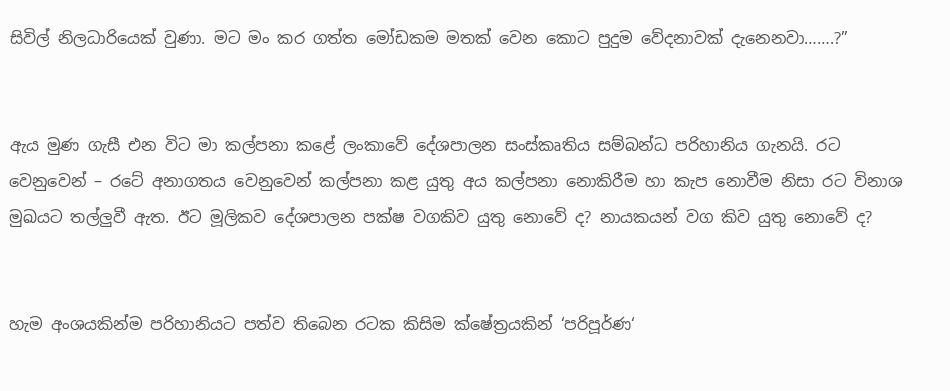සිවිල් නිලධාරියෙක් වුණා. මට මං කර ගත්ත මෝඩකම මතක් වෙන කොට පුදුම වේදනාවක් දැනෙනවා…….?”


ඇය මුණ ගැසී එන විට මා කල්පනා කළේ ලංකාවේ දේශපාලන සංස්කෘතිය සම්බන්ධ පරිහානිය ගැනයි. රට වෙනුවෙන් – රටේ අනාගතය වෙනුවෙන් කල්පනා කළ යුතු අය කල්පනා නොකිරීම හා කැප නොවීම නිසා රට විනාශ මුඛයට තල්ලුවී ඇත. ඊට මූලිකව දේශපාලන පක්ෂ වගකිව යුතු නොවේ ද? නායකයන් වග කිව යුතු නොවේ ද?


හැම අංශයකින්ම පරිහානියට පත්ව තිබෙන රටක කිසිම ක්ෂේත්‍රයකින් ‘පරිපූර්ණ‘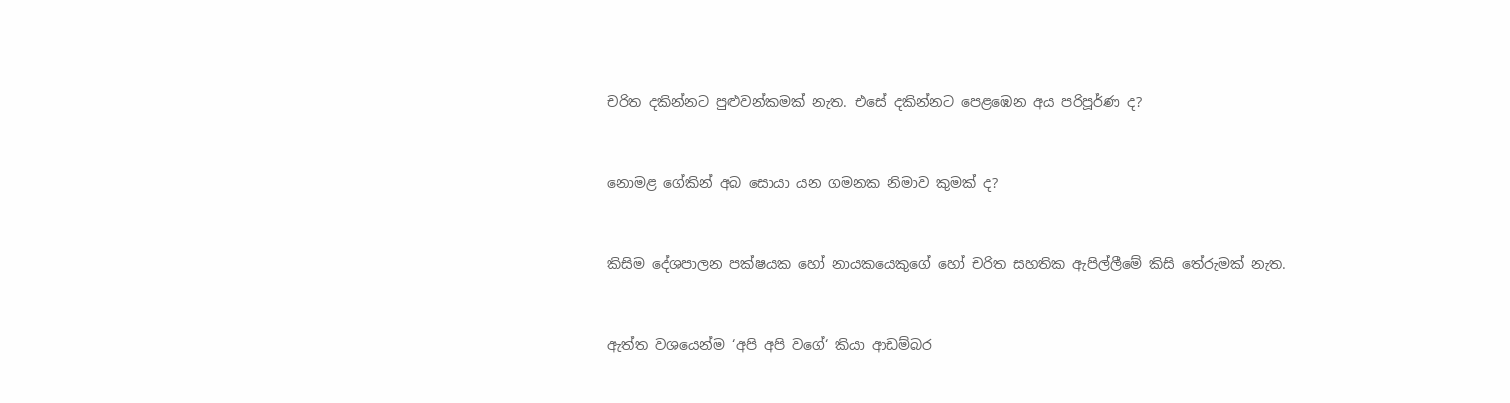චරිත දකින්නට පුළුවන්කමක් නැත. එසේ දකින්නට පෙළඹෙන අය පරිපූර්ණ ද?


නොමළ ගේකින් අබ සොයා යන ගමනක නිමාව කුමක් ද?


කිසිම දේශපාලන පක්ෂයක හෝ නායකයෙකුගේ හෝ චරිත සහතික ඇපිල්ලීමේ කිසි තේරුමක් නැත.


ඇත්ත වශයෙන්ම ‘අපි අපි වගේ‘ කියා ආඩම්බර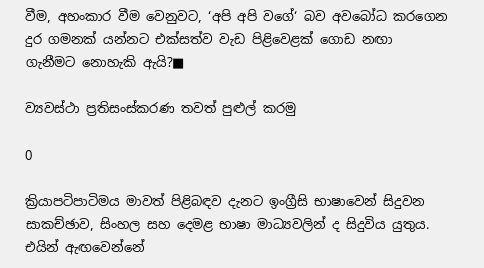වීම, අහංකාර වීම වෙනුවට, ‘අපි අපි වගේ‘ බව අවබෝධ කරගෙන දුර ගමනක් යන්නට එක්සත්ව වැඩ පිළිවෙළක් ගොඩ නඟා ගැනීමට නොහැකි ඇයි?■

ව්‍යවස්ථා ප්‍රතිසංස්කරණ තවත් පුළුල් කරමු

0

ක්‍රියාපටිපාටිමය මාවත් පිළිබඳව දැනට ඉංග්‍රීසි භාෂාවෙන් සිදුවන සාකච්ඡාව, සිංහල සහ දෙමළ භාෂා මාධ්‍යවලින් ද සිදුවිය යුතුය. එයින් ඇඟවෙන්නේ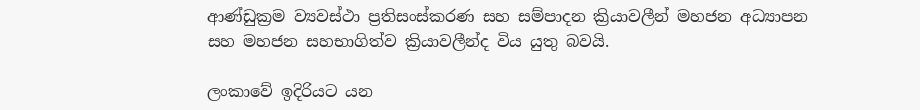ආණ්ඩුක්‍රම ව්‍යවස්ථා ප්‍රතිසංස්කරණ සහ සම්පාදන ක්‍රියාවලීන් මහජන අධ්‍යාපන සහ මහජන සහභාගිත්ව ක්‍රියාවලීන්ද විය යුතු බවයි.

ලංකාවේ ඉදිරියට යන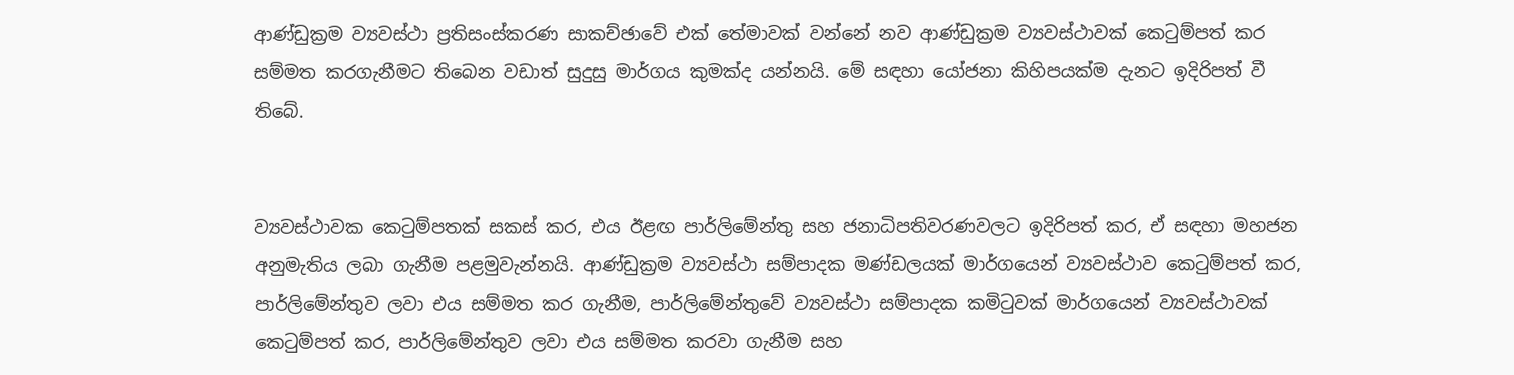ආණ්ඩුක්‍රම ව්‍යවස්ථා ප්‍රතිසංස්කරණ සාකච්ඡාවේ එක් තේමාවක් වන්නේ නව ආණ්ඩුක්‍රම ව්‍යවස්ථාවක් කෙටුම්පත් කර සම්මත කරගැනීමට තිබෙන වඩාත් සුදුසු මාර්ගය කුමක්ද යන්නයි. මේ සඳහා යෝජනා කිහිපයක්ම දැනට ඉදිරිපත් වී තිබේ.


ව්‍යවස්ථාවක කෙටුම්පතක් සකස් කර, එය ඊළඟ පාර්ලිමේන්තු සහ ජනාධිපතිවරණවලට ඉදිරිපත් කර, ඒ සඳහා මහජන අනුමැතිය ලබා ගැනීම පළමුවැන්නයි. ආණ්ඩුක්‍රම ව්‍යවස්ථා සම්පාදක මණ්ඩලයක් මාර්ගයෙන් ව්‍යවස්ථාව කෙටුම්පත් කර, පාර්ලිමේන්තුව ලවා එය සම්මත කර ගැනීම, පාර්ලිමේන්තුවේ ව්‍යවස්ථා සම්පාදක කමිටුවක් මාර්ගයෙන් ව්‍යවස්ථාවක් කෙටුම්පත් කර, පාර්ලිමේන්තුව ලවා එය සම්මත කරවා ගැනීම සහ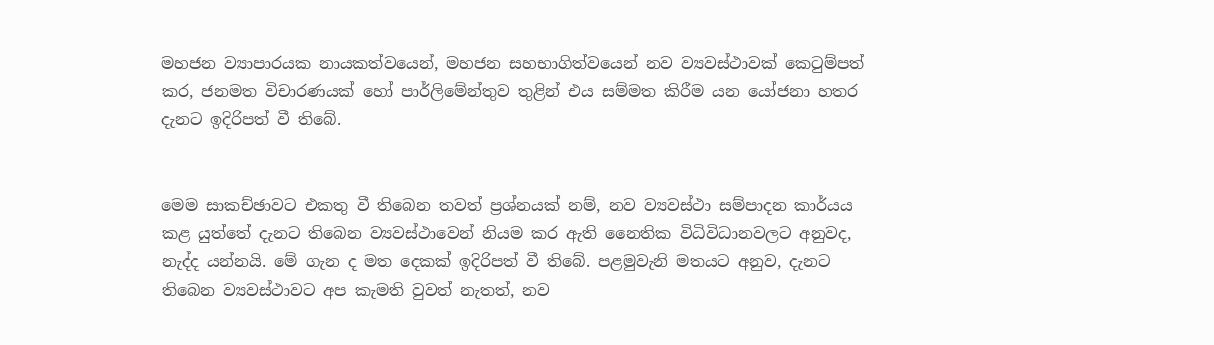මහජන ව්‍යාපාරයක නායකත්වයෙන්, මහජන සහභාගිත්වයෙන් නව ව්‍යවස්ථාවක් කෙටුම්පත් කර, ජනමත විචාරණයක් හෝ පාර්ලිමේන්තුව තුළින් එය සම්මත කිරීම යන යෝජනා හතර දැනට ඉදිරිපත් වී තිබේ.


මෙම සාකච්ඡාවට එකතු වී තිබෙන තවත් ප්‍රශ්නයක් නම්, නව ව්‍යවස්ථා සම්පාදන කාර්යය කළ යුත්තේ දැනට තිබෙන ව්‍යවස්ථාවෙන් නියම කර ඇති නෛතික විධිවිධානවලට අනුවද, නැද්ද යන්නයි. මේ ගැන ද මත දෙකක් ඉදිරිපත් වී තිබේ. පළමුවැනි මතයට අනුව, දැනට තිබෙන ව්‍යවස්ථාවට අප කැමති වුවත් නැතත්, නව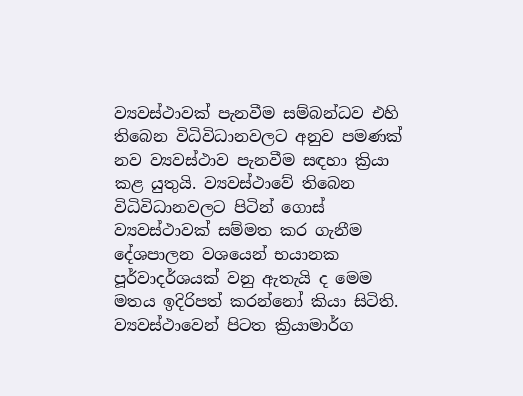ව්‍යවස්ථාවක් පැනවීම සම්බන්ධව එහි තිබෙන විධිවිධානවලට අනුව පමණක් නව ව්‍යවස්ථාව පැනවීම සඳහා ක්‍රියා කළ යුතුයි. ව්‍යවස්ථාවේ තිබෙන විධිවිධානවලට පිටින් ගොස් ව්‍යවස්ථාවක් සම්මත කර ගැනීම දේශපාලන වශයෙන් භයානක පූර්වාදර්ශයක් වනු ඇතැයි ද මෙම මතය ඉදිරිපත් කරන්නෝ කියා සිටිති.
ව්‍යවස්ථාවෙන් පිටත ක්‍රියාමාර්ග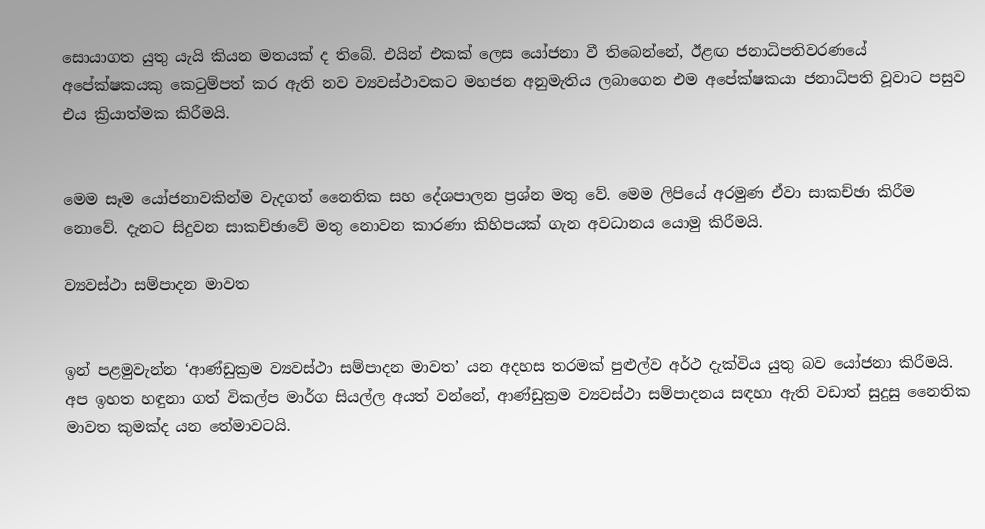සොයාගත යුතු යැයි කියන මතයක් ද තිබේ. එයින් එකක් ලෙස යෝජනා වී තිබෙන්නේ, ඊළඟ ජනාධිපතිවරණයේ අපේක්ෂකයකු කෙටුම්පත් කර ඇති නව ව්‍යවස්ථාවකට මහජන අනුමැතිය ලබාගෙන එම අපේක්ෂකයා ජනාධිපති වූවාට පසුව එය ක්‍රියාත්මක කිරීමයි.


මෙම සෑම යෝජනාවකින්ම වැදගත් නෛතික සහ දේශපාලන ප්‍රශ්න මතු වේ. මෙම ලිපියේ අරමුණ ඒවා සාකච්ඡා කිරීම නොවේ. දැනට සිදුවන සාකච්ඡාවේ මතු නොවන කාරණා කිහිපයක් ගැන අවධානය යොමු කිරීමයි.

ව්‍යවස්ථා සම්පාදන මාවත


ඉන් පළමුවැන්න ‘ආණ්ඩුක්‍රම ව්‍යවස්ථා සම්පාදන මාවත’ යන අදහස තරමක් පුළුල්ව අර්ථ දැක්විය යුතු බව යෝජනා කිරීමයි. අප ඉහත හඳුනා ගත් විකල්ප මාර්ග සියල්ල අයත් වන්නේ, ආණ්ඩුක්‍රම ව්‍යවස්ථා සම්පාදනය සඳහා ඇති වඩාත් සුදුසු නෛතික මාවත කුමක්ද යන තේමාවටයි.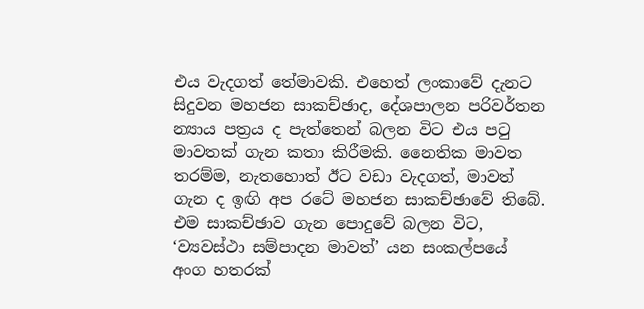එය වැදගත් තේමාවකි. එහෙත් ලංකාවේ දැනට සිදුවන මහජන සාකච්ඡාද, දේශපාලන පරිවර්තන න්‍යාය පත්‍රය ද පැත්තෙන් බලන විට එය පටු මාවතක් ගැන කතා කිරීමකි. නෛතික මාවත තරම්ම, නැතහොත් ඊට වඩා වැදගත්, මාවත් ගැන ද ඉඟි අප රටේ මහජන සාකච්ඡාවේ තිබේ. එම සාකච්ඡාව ගැන පොදුවේ බලන විට, ‘ව්‍යවස්ථා සම්පාදන මාවත්’ යන සංකල්පයේ අංග හතරක්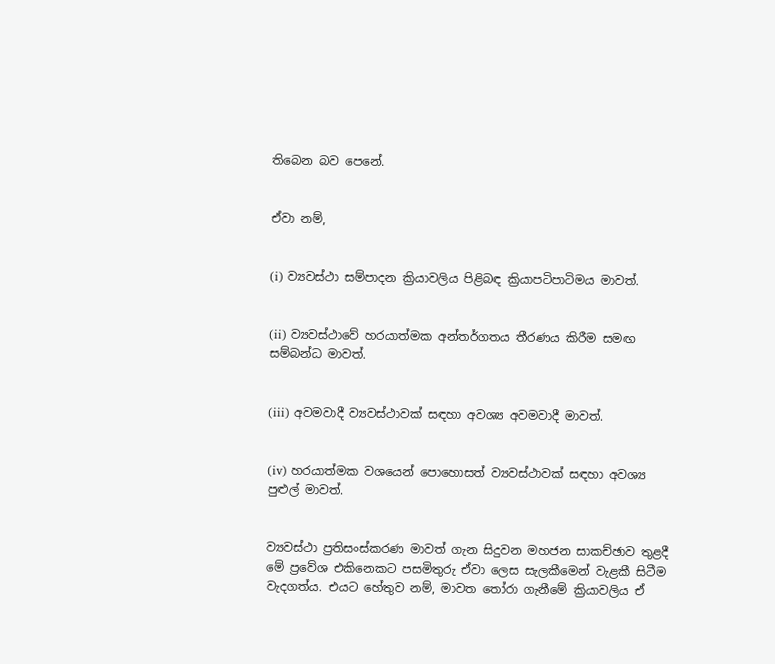තිබෙන බව පෙනේ.


ඒවා නම්,


(i) ව්‍යවස්ථා සම්පාදන ක්‍රියාවලිය පිළිබඳ ක්‍රියාපටිපාටිමය මාවත්.


(ii) ව්‍යවස්ථාවේ හරයාත්මක අන්තර්ගතය තීරණය කිරීම සමඟ සම්බන්ධ මාවත්.


(iii) අවමවාදී ව්‍යවස්ථාවක් සඳහා අවශ්‍ය අවමවාදී මාවත්.


(iv) හරයාත්මක වශයෙන් පොහොසත් ව්‍යවස්ථාවක් සඳහා අවශ්‍ය පුළුල් මාවත්.


ව්‍යවස්ථා ප්‍රතිසංස්කරණ මාවත් ගැන සිදුවන මහජන සාකච්ඡාව තුළදී මේ ප්‍රවේශ එකිනෙකට පසමිතුරු ඒවා ලෙස සැලකීමෙන් වැළකී සිටීම වැදගත්ය. එයට හේතුව නම්, මාවත තෝරා ගැනීමේ ක්‍රියාවලිය ඒ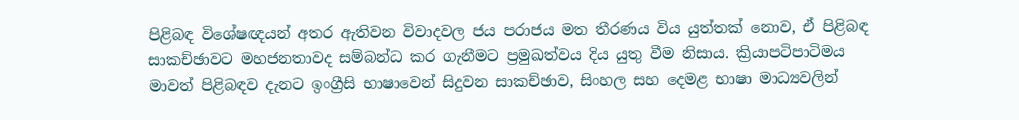පිළිබඳ විශේෂඥයන් අතර ඇතිවන විවාදවල ජය පරාජය මත තීරණය විය යුත්තක් නොව, ඒ පිළිබඳ සාකච්ඡාවට මහජනතාවද සම්බන්ධ කර ගැනීමට ප්‍රමුඛත්වය දිය යුතු වීම නිසාය. ක්‍රියාපටිපාටිමය මාවත් පිළිබඳව දැනට ඉංග්‍රීසි භාෂාවෙන් සිදුවන සාකච්ඡාව, සිංහල සහ දෙමළ භාෂා මාධ්‍යවලින්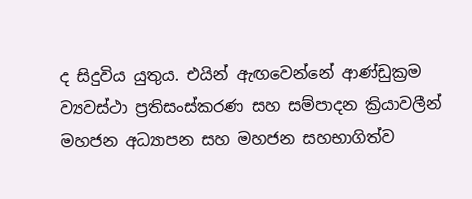ද සිදුවිය යුතුය. එයින් ඇඟවෙන්නේ ආණ්ඩුක්‍රම ව්‍යවස්ථා ප්‍රතිසංස්කරණ සහ සම්පාදන ක්‍රියාවලීන් මහජන අධ්‍යාපන සහ මහජන සහභාගිත්ව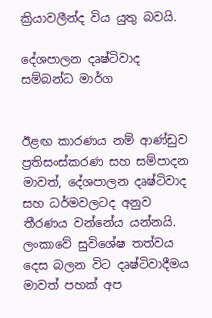ක්‍රියාවලීන්ද විය යුතු බවයි.

දේශපාලන දෘෂ්ටිවාද සම්බන්ධ මාර්ග


ඊළඟ කාරණය නම් ආණ්ඩුව ප්‍රතිසංස්කරණ සහ සම්පාදන මාවත්, දේශපාලන දෘෂ්ටිවාද සහ ධර්මවලටද අනුව තීරණය වන්නේය යන්නයි. ලංකාවේ සුවිශේෂ තත්වය දෙස බලන විට දෘෂ්ටිවාදීමය මාවත් පහක් අප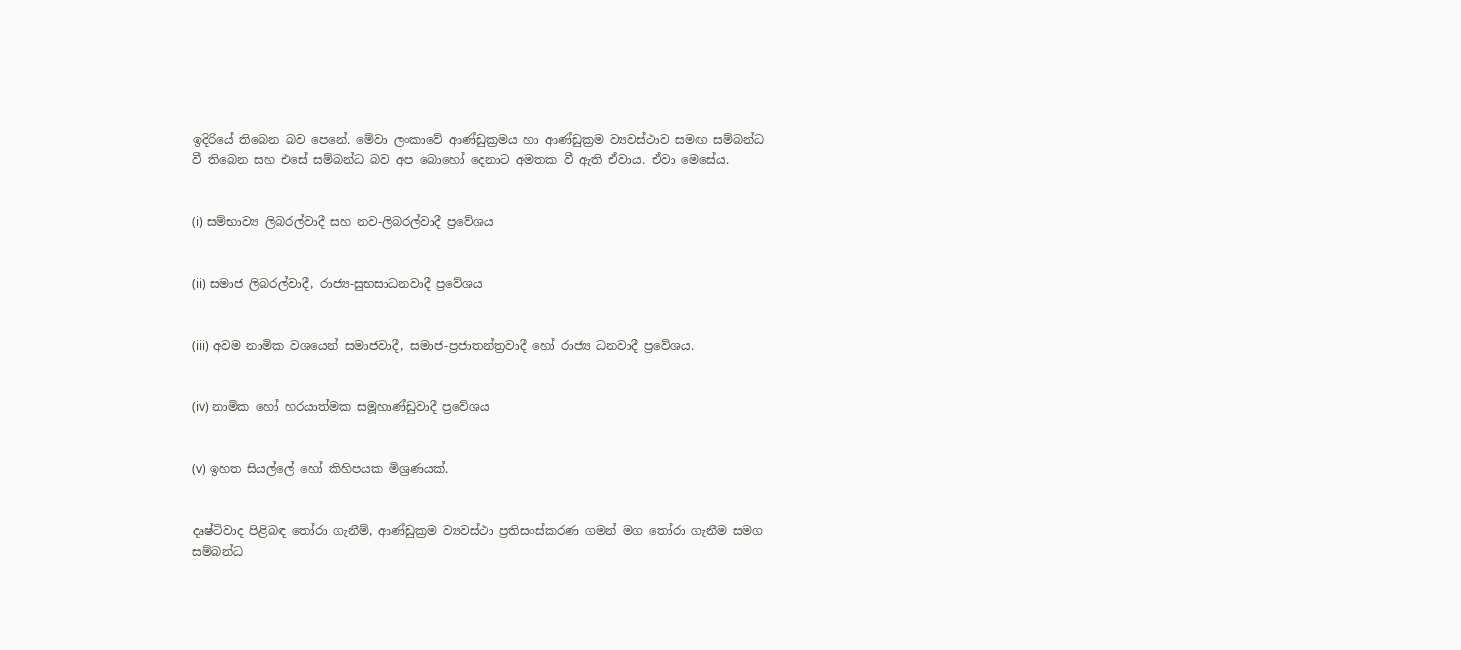ඉදිරියේ තිබෙන බව පෙනේ. මේවා ලංකාවේ ආණ්ඩුක්‍රමය හා ආණ්ඩුක්‍රම ව්‍යවස්ථාව සමඟ සම්බන්ධ වී තිබෙන සහ එසේ සම්බන්ධ බව අප බොහෝ දෙනාට අමතක වී ඇති ඒවාය. ඒවා මෙසේය.


(i) සම්භාව්‍ය ලිබරල්වාදී සහ නව-ලිබරල්වාදී ප්‍රවේශය


(ii) සමාජ ලිබරල්වාදී, රාජ්‍ය-සුභසාධනවාදී ප්‍රවේශය


(iii) අවම නාමික වශයෙන් සමාජවාදී, සමාජ-ප්‍රජාතන්ත්‍රවාදී හෝ රාජ්‍ය ධනවාදී ප්‍රවේශය.


(iv) නාමික හෝ හරයාත්මක සමූහාණ්ඩුවාදී ප්‍රවේශය


(v) ඉහත සියල්ලේ හෝ කිහිපයක මිශ්‍රණයක්.


දෘෂ්ටිවාද පිළිබඳ තෝරා ගැනීම්, ආණ්ඩුක්‍රම ව්‍යවස්ථා ප්‍රතිසංස්කරණ ගමන් මග තෝරා ගැනීම සමග සම්බන්ධ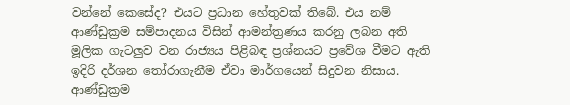වන්නේ කෙසේද? එයට ප්‍රධාන හේතුවක් තිබේ. එය නම් ආණ්ඩුක්‍රම සම්පාදනය විසින් ආමන්ත්‍රණය කරනු ලබන අති මූලික ගැටලුව වන රාජ්‍යය පිළිබඳ ප්‍රශ්නයට ප්‍රවේශ වීමට ඇති ඉදිරි දර්ශන තෝරාගැනීම ඒවා මාර්ගයෙන් සිදුවන නිසාය. ආණ්ඩුක්‍රම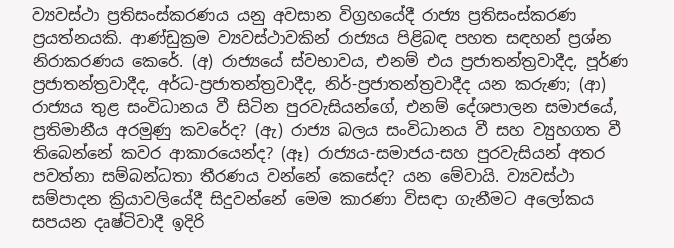ව්‍යවස්ථා ප්‍රතිසංස්කරණය යනු අවසාන විග්‍රහයේදී රාජ්‍ය ප්‍රතිසංස්කරණ ප්‍රයත්නයකි. ආණ්ඩුක්‍රම ව්‍යවස්ථාවකින් රාජ්‍යය පිළිබඳ පහත සඳහන් ප්‍රශ්න නිරාකරණය කෙරේ. (අ) රාජ්‍යයේ ස්වභාවය, එනම් එය ප්‍රජාතන්ත්‍රවාදීද, පූර්ණ ප්‍රජාතන්ත්‍රවාදීද, අර්ධ-ප්‍රජාතන්ත්‍රවාදීද, නිර්-ප්‍රජාතන්ත්‍රවාදීද යන කරුණ; (ආ) රාජ්‍යය තුළ සංවිධානය වී සිටින පුරවැසියන්ගේ, එනම් දේශපාලන සමාජයේ, ප්‍රතිමානීය අරමුණු කවරේද? (ඇ) රාජ්‍ය බලය සංවිධානය වී සහ ව්‍යුහගත වී තිබෙන්නේ කවර ආකාරයෙන්ද? (ඈ) රාජ්‍යය-සමාජය-සහ පුරවැසියන් අතර පවත්නා සම්බන්ධතා තීරණය වන්නේ කෙසේද? යන මේවායි. ව්‍යවස්ථා සම්පාදන ක්‍රියාවලියේදී සිදුවන්නේ මෙම කාරණා විසඳා ගැනීමට අලෝකය සපයන දෘෂ්ටිවාදී ඉදිරි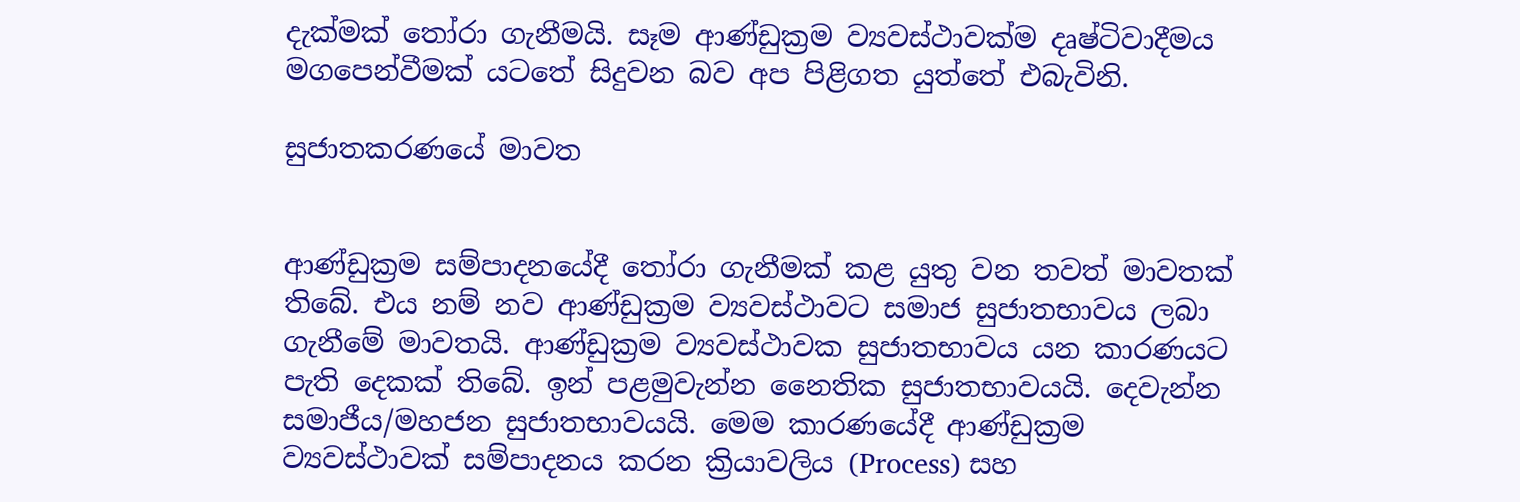දැක්මක් තෝරා ගැනීමයි. සෑම ආණ්ඩුක්‍රම ව්‍යවස්ථාවක්ම දෘෂ්ටිවාදීමය මගපෙන්වීමක් යටතේ සිදුවන බව අප පිළිගත යුත්තේ එබැවිනි.

සුජාතකරණයේ මාවත


ආණ්ඩුක්‍රම සම්පාදනයේදී තෝරා ගැනීමක් කළ යුතු වන තවත් මාවතක් තිබේ. එය නම් නව ආණ්ඩුක්‍රම ව්‍යවස්ථාවට සමාජ සුජාතභාවය ලබා ගැනීමේ මාවතයි. ආණ්ඩුක්‍රම ව්‍යවස්ථාවක සුජාතභාවය යන කාරණයට පැති දෙකක් තිබේ. ඉන් පළමුවැන්න නෛතික සුජාතභාවයයි. දෙවැන්න සමාජීය/මහජන සුජාතභාවයයි. මෙම කාරණයේදී ආණ්ඩුක්‍රම ව්‍යවස්ථාවක් සම්පාදනය කරන ක්‍රියාවලිය (Process) සහ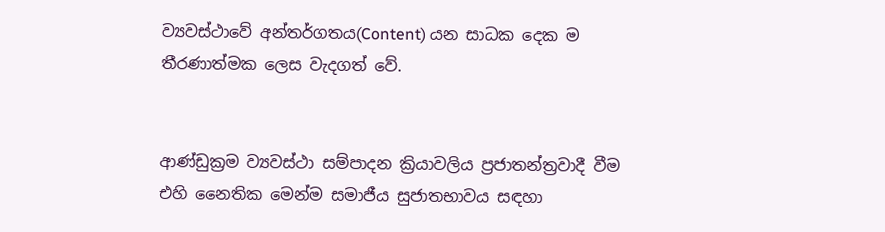ව්‍යවස්ථාවේ අන්තර්ගතය(Content) යන සාධක දෙක ම තීරණාත්මක ලෙස වැදගත් වේ.


ආණ්ඩුක්‍රම ව්‍යවස්ථා සම්පාදන ක්‍රියාවලිය ප්‍රජාතන්ත්‍රවාදී වීම එහි නෛතික මෙන්ම සමාජීය සුජාතභාවය සඳහා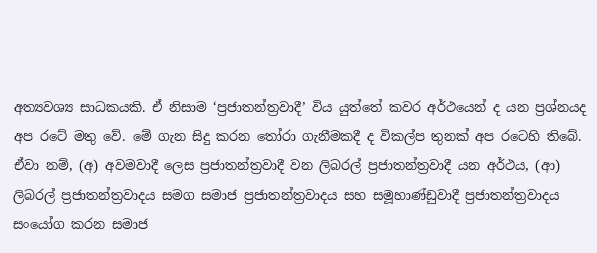අත්‍යවශ්‍ය සාධකයකි. ඒ නිසාම ‘ප්‍රජාතන්ත්‍රවාදී’ විය යුත්තේ කවර අර්ථයෙන් ද යන ප්‍රශ්නයද අප රටේ මතු වේ. මේ ගැන සිදු කරන තෝරා ගැනීමකදී ද විකල්ප තුනක් අප රටෙහි තිබේ. ඒවා නම්, (අ) අවමවාදී ලෙස ප්‍රජාතන්ත්‍රවාදී වන ලිබරල් ප්‍රජාතන්ත්‍රවාදී යන අර්ථය, (ආ) ලිබරල් ප්‍රජාතන්ත්‍රවාදය සමග සමාජ ප්‍රජාතන්ත්‍රවාදය සහ සමූහාණ්ඩුවාදී ප්‍රජාතන්ත්‍රවාදය සංයෝග කරන සමාජ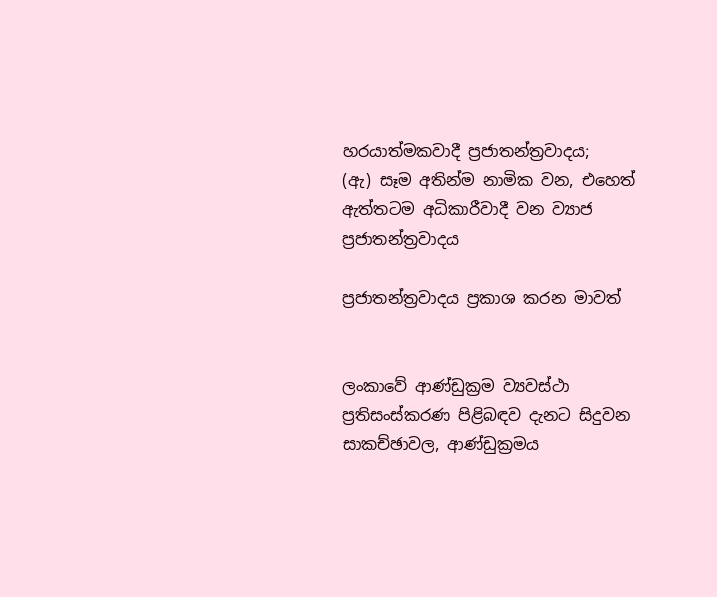හරයාත්මකවාදී ප්‍රජාතන්ත්‍රවාදය;
(ඇ) සෑම අතින්ම නාමික වන, එහෙත් ඇත්තටම අධිකාරීවාදී වන ව්‍යාජ ප්‍රජාතන්ත්‍රවාදය

ප්‍රජාතන්ත්‍රවාදය ප්‍රකාශ කරන මාවත්


ලංකාවේ ආණ්ඩුක්‍රම ව්‍යවස්ථා ප්‍රතිසංස්කරණ පිළිබඳව දැනට සිදුවන සාකච්ඡාවල, ආණ්ඩුක්‍රමය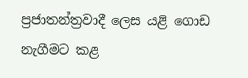ප්‍රජාතන්ත්‍රවාදී ලෙස යළි ගොඩ නැගීමට කළ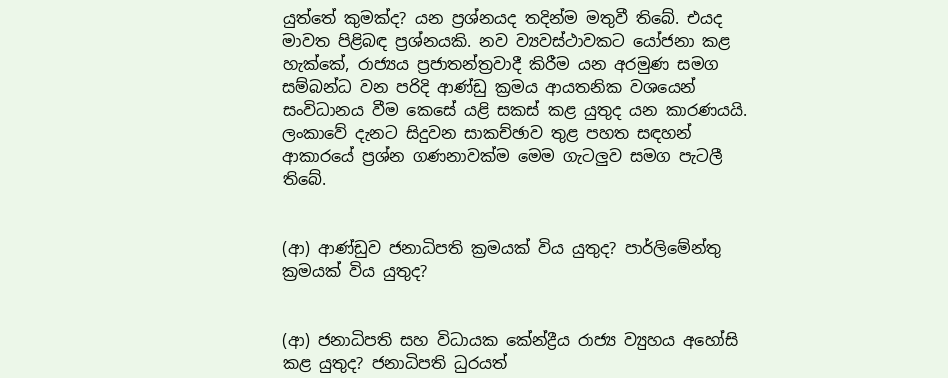යුත්තේ කුමක්ද? යන ප්‍රශ්නයද තදින්ම මතුවී තිබේ. එයද මාවත පිළිබඳ ප්‍රශ්නයකි. නව ව්‍යවස්ථාවකට යෝජනා කළ හැක්කේ, රාජ්‍යය ප්‍රජාතන්ත්‍රවාදී කිරීම යන අරමුණ සමග සම්බන්ධ වන පරිදි ආණ්ඩු ක්‍රමය ආයතනික වශයෙන් සංවිධානය වීම කෙසේ යළි සකස් කළ යුතුද යන කාරණයයි. ලංකාවේ දැනට සිදුවන සාකච්ඡාව තුළ පහත සඳහන් ආකාරයේ ප්‍රශ්න ගණනාවක්ම මෙම ගැටලුව සමග පැටලී තිබේ.


(ආ) ආණ්ඩුව ජනාධිපති ක්‍රමයක් විය යුතුද? පාර්ලිමේන්තු ක්‍රමයක් විය යුතුද?


(ආ) ජනාධිපති සහ විධායක කේන්ද්‍රීය රාජ්‍ය ව්‍යුහය අහෝසි කළ යුතුද? ජනාධිපති ධුරයත්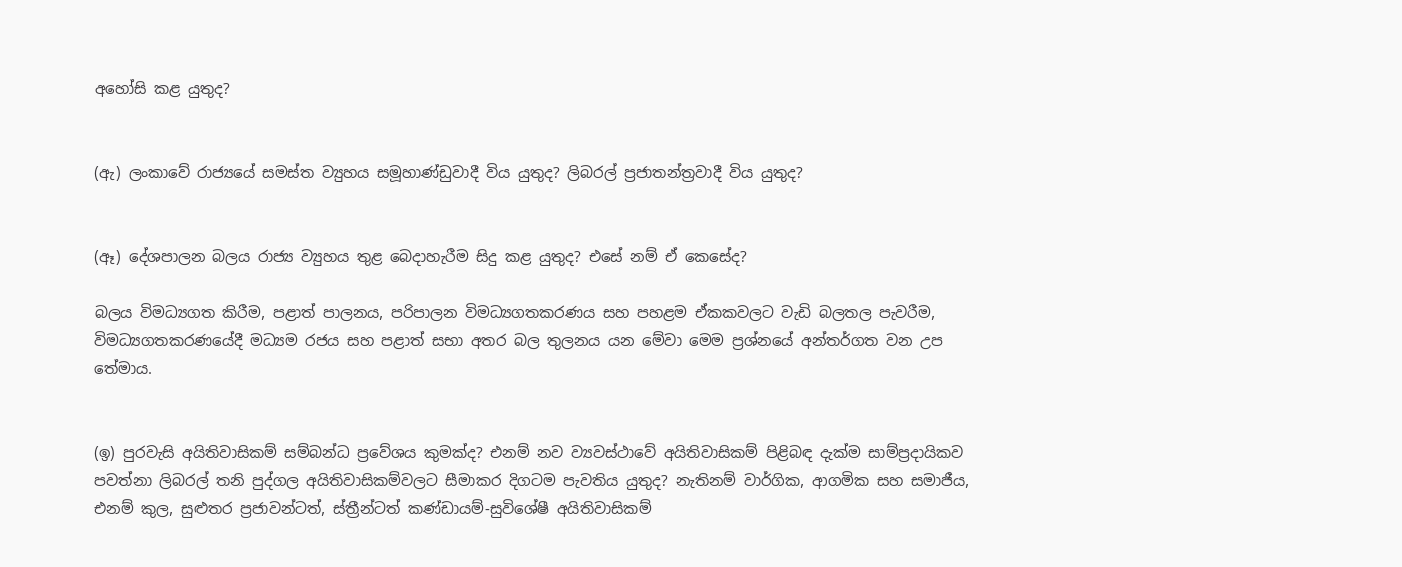අහෝසි කළ යුතුද?


(ඇ) ලංකාවේ රාජ්‍යයේ සමස්ත ව්‍යුහය සමූහාණ්ඩුවාදී විය යුතුද? ලිබරල් ප්‍රජාතන්ත්‍රවාදී විය යුතුද?


(ඈ) දේශපාලන බලය රාජ්‍ය ව්‍යුහය තුළ බෙදාහැරීම සිදු කළ යුතුද? එසේ නම් ඒ කෙසේද?

බලය විමධ්‍යගත කිරීම, පළාත් පාලනය, පරිපාලන විමධ්‍යගතකරණය සහ පහළම ඒකකවලට වැඩි බලතල පැවරීම, විමධ්‍යගතකරණයේදී මධ්‍යම රජය සහ පළාත් සභා අතර බල තුලනය යන මේවා මෙම ප්‍රශ්නයේ අන්තර්ගත වන උප තේමාය.


(ඉ) පුරවැසි අයිතිවාසිකම් සම්බන්ධ ප්‍රවේශය කුමක්ද? එනම් නව ව්‍යවස්ථාවේ අයිතිවාසිකම් පිළිබඳ දැක්ම සාම්ප්‍රදායිකව පවත්නා ලිබරල් තනි පුද්ගල අයිතිවාසිකම්වලට සීමාකර දිගටම පැවතිය යුතුද? නැතිනම් වාර්ගික, ආගමික සහ සමාජීය, එනම් කුල, සුළුතර ප්‍රජාවන්ටත්, ස්ත්‍රීන්ටත් කණ්ඩායම්-සුවිශේෂී අයිතිවාසිකම්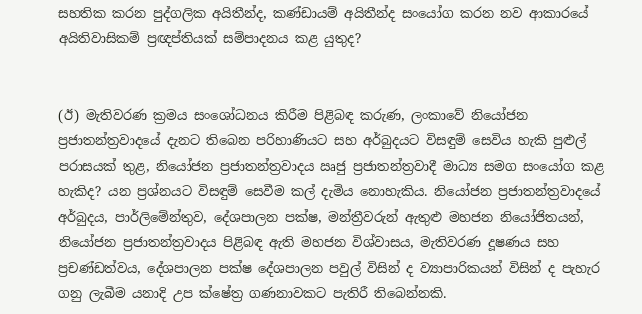සහතික කරන පුද්ගලික අයිතීන්ද, කණ්ඩායම් අයිතීන්ද සංයෝග කරන නව ආකාරයේ අයිතිවාසිකම් ප්‍රඥප්තියක් සම්පාදනය කළ යුතුද?


(ඊ) මැතිවරණ ක්‍රමය සංශෝධනය කිරීම පිළිබඳ කරුණ, ලංකාවේ නියෝජන ප්‍රජාතන්ත්‍රවාදයේ දැනට තිබෙන පරිහාණියට සහ අර්බුදයට විසඳුම් සෙවිය හැකි පුළුල් පරාසයක් තුළ, නියෝජන ප්‍රජාතන්ත්‍රවාදය ඍජු ප්‍රජාතන්ත්‍රවාදී මාධ්‍ය සමග සංයෝග කළ හැකිද? යන ප්‍රශ්නයට විසඳුම් සෙවීම කල් දැමිය නොහැකිය. නියෝජන ප්‍රජාතන්ත්‍රවාදයේ අර්බුදය, පාර්ලිමේන්තුව, දේශපාලන පක්ෂ, මන්ත්‍රීවරුන් ඇතුළු මහජන නියෝජිතයන්, නියෝජන ප්‍රජාතන්ත්‍රවාදය පිළිබඳ ඇති මහජන විශ්වාසය, මැතිවරණ දූෂණය සහ ප්‍රචණ්ඩත්වය, දේශපාලන පක්ෂ දේශපාලන පවුල් විසින් ද ව්‍යාපාරිකයන් විසින් ද පැහැර ගනු ලැබීම යනාදි උප ක්ෂේත්‍ර ගණනාවකට පැතිරී තිබෙන්නකි.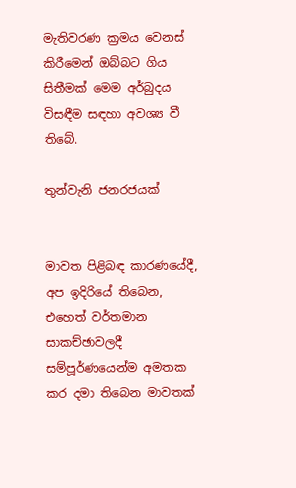මැතිවරණ ක්‍රමය වෙනස් කිරීමෙන් ඔබ්බට ගිය සිතීමක් මෙම අර්බුදය විසඳීම සඳහා අවශ්‍ය වී තිබේ.

තුන්වැනි ජනරජයක්


මාවත පිළිබඳ කාරණයේදී, අප ඉදිරියේ තිබෙන, එහෙත් වර්තමාන සාකච්ඡාවලදී සම්පූර්ණයෙන්ම අමතක කර දමා තිබෙන මාවතක්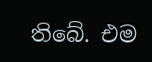තිබේ. එම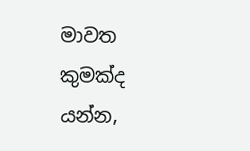මාවත කුමක්ද යන්න,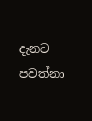දැනට පවත්නා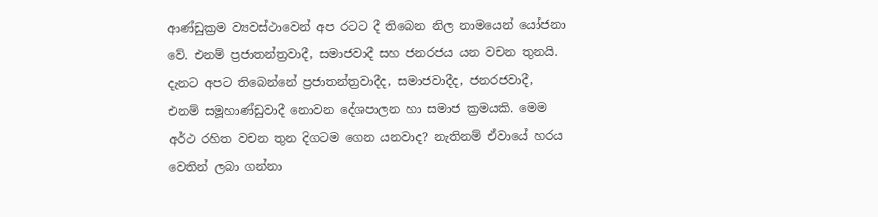ආණ්ඩුක්‍රම ව්‍යවස්ථාවෙන් අප රටට දී තිබෙන නිල නාමයෙන් යෝජනා වේ. එනම් ප්‍රජාතන්ත්‍රවාදී, සමාජවාදී සහ ජනරජය යන වචන තුනයි. දැනට අපට තිබෙන්නේ ප්‍රජාතන්ත්‍රවාදීද, සමාජවාදීද, ජනරජවාදී, එනම් සමූහාණ්ඩුවාදී නොවන දේශපාලන හා සමාජ ක්‍රමයකි. මෙම අර්ථ රහිත වචන තුන දිගටම ගෙන යනවාද? නැතිනම් ඒවායේ හරය වෙතින් ලබා ගන්නා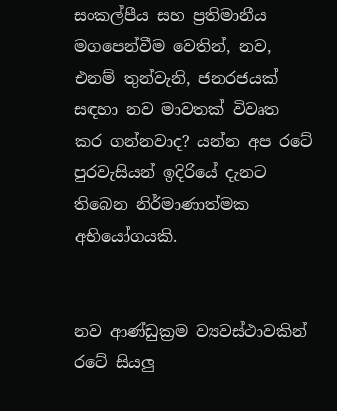සංකල්පීය සහ ප්‍රතිමානීය මගපෙන්වීම වෙතින්, නව, එනම් තුන්වැනි, ජනරජයක් සඳහා නව මාවතක් විවෘත කර ගන්නවාද? යන්න අප රටේ පුරවැසියන් ඉදිරියේ දැනට තිබෙන නිර්මාණාත්මක අභියෝගයකි.


නව ආණ්ඩුක්‍රම ව්‍යවස්ථාවකින් රටේ සියලු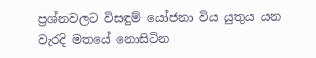ප්‍රශ්නවලට විසඳුම් යෝජනා විය යුතුය යන වැරදි මතයේ නොසිටින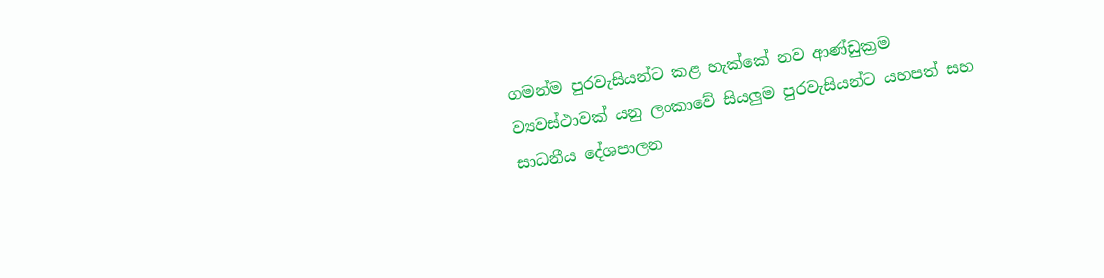ගමන්ම පුරවැසියන්ට කළ හැක්කේ නව ආණ්ඩුක්‍රම ව්‍යවස්ථාවක් යනු ලංකාවේ සියලුම පුරවැසියන්ට යහපත් සහ සාධනීය දේශපාලන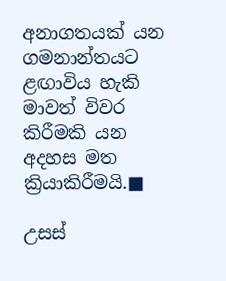අනාගතයක් යන ගමනාන්තයට ළඟාවිය හැකි මාවත් විවර කිරීමකි යන අදහස මත ක්‍රියාකිරීමයි.■

උසස්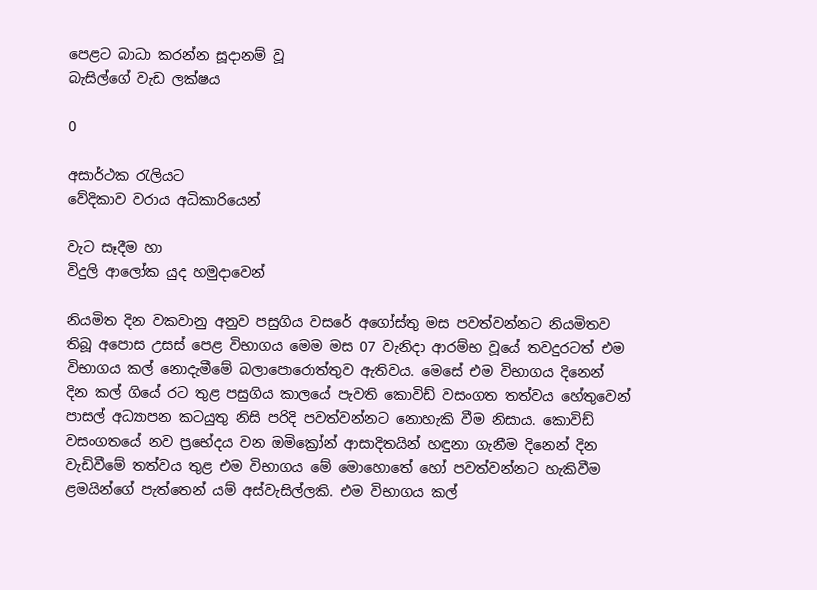පෙළට බාධා කරන්න සූදානම් වූ
බැසිල්ගේ වැඩ ලක්ෂය

0

අසාර්ථක රැලියට
වේදිකාව වරාය අධිකාරියෙන්

වැට සෑදීම හා
විදුලි ආලෝක යුද හමුදාවෙන්

නියමිත දින වකවානු අනුව පසුගිය වසරේ අගෝස්තු මස පවත්වන්නට නියමිතව තිබූ අපොස උසස් පෙළ විභාගය මෙම මස 07 වැනිදා ආරම්භ වූයේ තවදුරටත් එම විභාගය කල් නොදැමීමේ බලාපොරොත්තුව ඇතිවය. මෙසේ එම විභාගය දිනෙන් දින කල් ගියේ රට තුළ පසුගිය කාලයේ පැවති කොවිඩ් වසංගත තත්වය හේතුවෙන් පාසල් අධ්‍යාපන කටයුතු නිසි පරිදි පවත්වන්නට නොහැකි වීම නිසාය. කොවිඩ් වසංගතයේ නව ප්‍රභේදය වන ඔමික්‍රෝන් ආසාදිතයින් හඳුනා ගැනීම දිනෙන් දින වැඩිවීමේ තත්වය තුළ එම විභාගය මේ මොහොතේ හෝ පවත්වන්නට හැකිවීම ළමයින්ගේ පැත්තෙන් යම් අස්වැසිල්ලකි. එම විභාගය කල්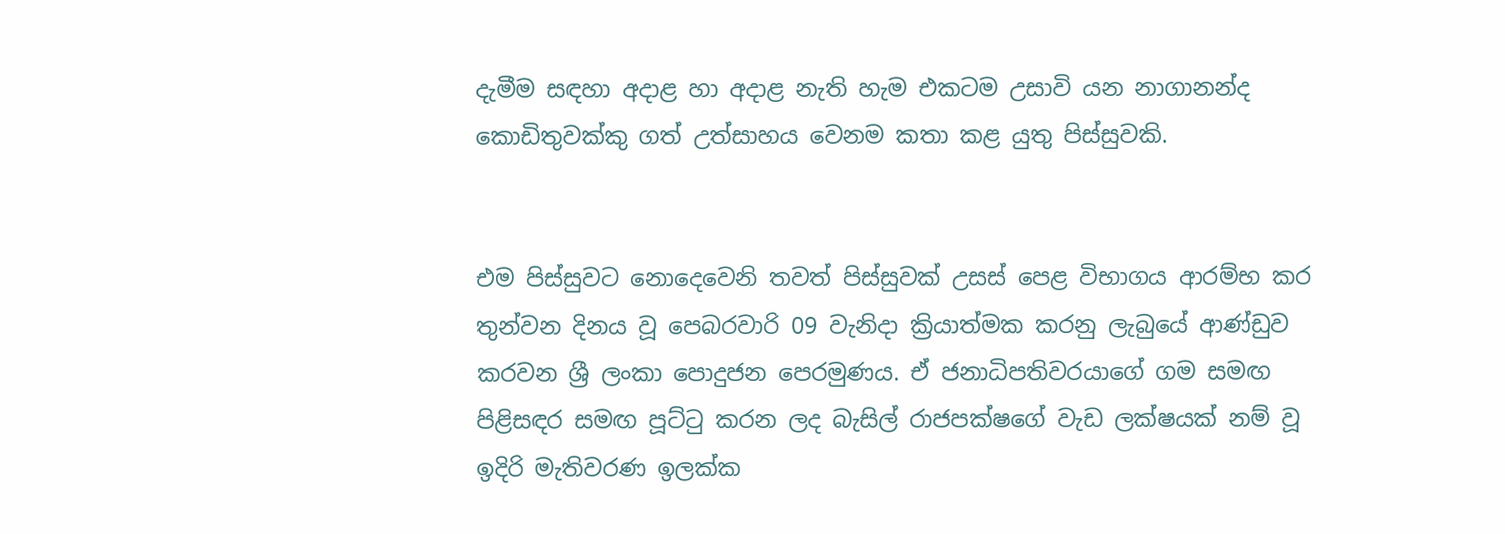දැමීම සඳහා අදාළ හා අදාළ නැති හැම එකටම උසාවි යන නාගානන්ද කොඩිතුවක්කු ගත් උත්සාහය වෙනම කතා කළ යුතු පිස්සුවකි.


එම පිස්සුවට නොදෙවෙනි තවත් පිස්සුවක් උසස් පෙළ විභාගය ආරම්භ කර තුන්වන දිනය වූ පෙබරවාරි 09 වැනිදා ක්‍රියාත්මක කරනු ලැබුයේ ආණ්ඩුව කරවන ශ්‍රී ලංකා පොදුජන පෙරමුණය. ඒ ජනාධිපතිවරයාගේ ගම සමඟ පිළිසඳර සමඟ පූට්ටු කරන ලද බැසිල් රාජපක්ෂගේ වැඩ ලක්ෂයක් නම් වූ ඉදිරි මැතිවරණ ඉලක්ක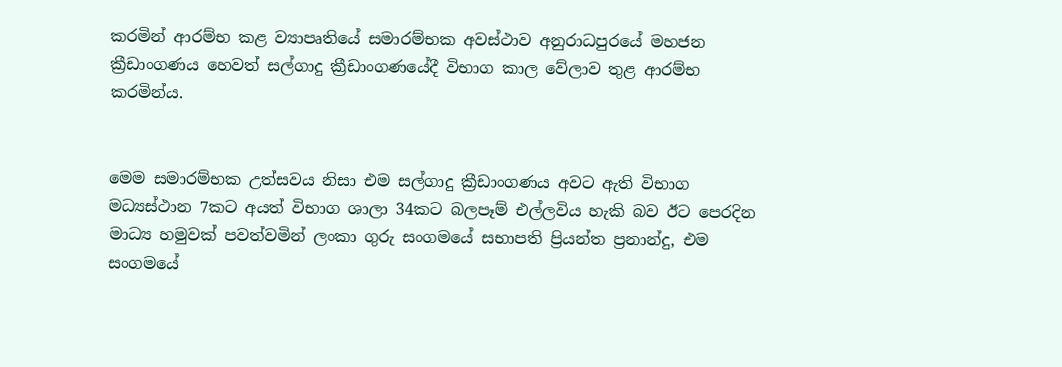කරමින් ආරම්භ කළ ව්‍යාපෘතියේ සමාරම්භක අවස්ථාව අනුරාධපුරයේ මහජන ක්‍රීඩාංගණය හෙවත් සල්ගාදු ක්‍රීඩාංගණයේදී විභාග කාල වේලාව තුළ ආරම්භ කරමින්ය.


මෙම සමාරම්භක උත්සවය නිසා එම සල්ගාදු ක්‍රීඩාංගණය අවට ඇති විභාග මධ්‍යස්ථාන 7කට අයත් විභාග ශාලා 34කට බලපෑම් එල්ලවිය හැකි බව ඊට පෙරදින මාධ්‍ය හමුවක් පවත්වමින් ලංකා ගුරු සංගමයේ සභාපති ප්‍රියන්ත ප්‍රනාන්දු, එම සංගමයේ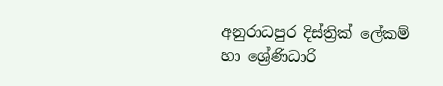අනුරාධපුර දිස්ත්‍රික් ලේකම් හා ශ්‍රේණිධාරි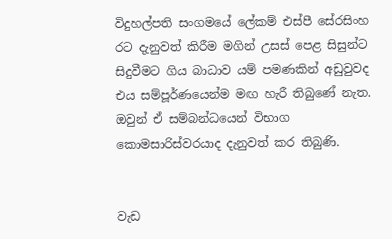විදුහල්පති සංගමයේ ලේකම් එස්පී සේරසිංහ රට දැනුවත් කිරීම මගින් උසස් පෙළ සිසුන්ට සිදුවීමට ගිය බාධාව යම් පමණකින් අඩුවුවද එය සම්පූර්ණයෙන්ම මඟ හැරී තිබුණේ නැත. ඔවුන් ඒ සම්බන්ධයෙන් විභාග කොමසාරිස්වරයාද දැනුවත් කර තිබුණි.


වැඩ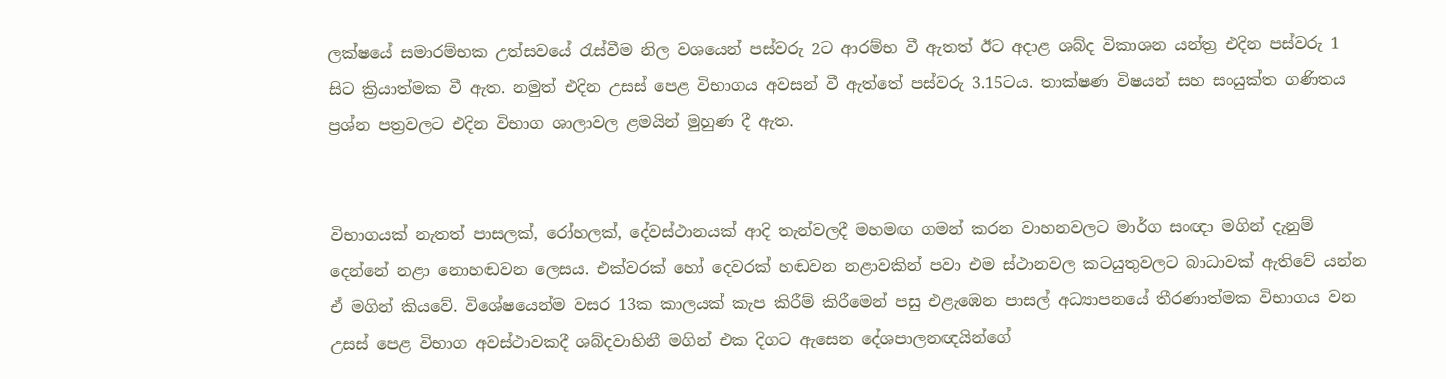ලක්ෂයේ සමාරම්භක උත්සවයේ රැස්වීම නිල වශයෙන් පස්වරු 2ට ආරම්භ වී ඇතත් ඊට අදාළ ශබ්ද විකාශන යන්ත්‍ර එදින පස්වරු 1 සිට ක්‍රියාත්මක වී ඇත. නමුත් එදින උසස් පෙළ විභාගය අවසන් වී ඇත්තේ පස්වරු 3.15ටය. තාක්ෂණ විෂයන් සහ සංයුක්ත ගණිතය ප්‍රශ්න පත්‍රවලට එදින විභාග ශාලාවල ළමයින් මුහුණ දී ඇත.


විභාගයක් නැතත් පාසලක්, රෝහලක්, දේවස්ථානයක් ආදි තැන්වලදී මහමඟ ගමන් කරන වාහනවලට මාර්ග සංඥා මගින් දැනුම් දෙන්නේ නළා නොහඬවන ලෙසය. එක්වරක් හෝ දෙවරක් හඬවන නළාවකින් පවා එම ස්ථානවල කටයුතුවලට බාධාවක් ඇතිවේ යන්න ඒ මගින් කියවේ. විශේෂයෙන්ම වසර 13ක කාලයක් කැප කිරීම් කිරීමෙන් පසු එළැඹෙන පාසල් අධ්‍යාපනයේ තීරණාත්මක විභාගය වන උසස් පෙළ විභාග අවස්ථාවකදී ශබ්දවාහිනී මගින් එක දිගට ඇසෙන දේශපාලනඥයින්ගේ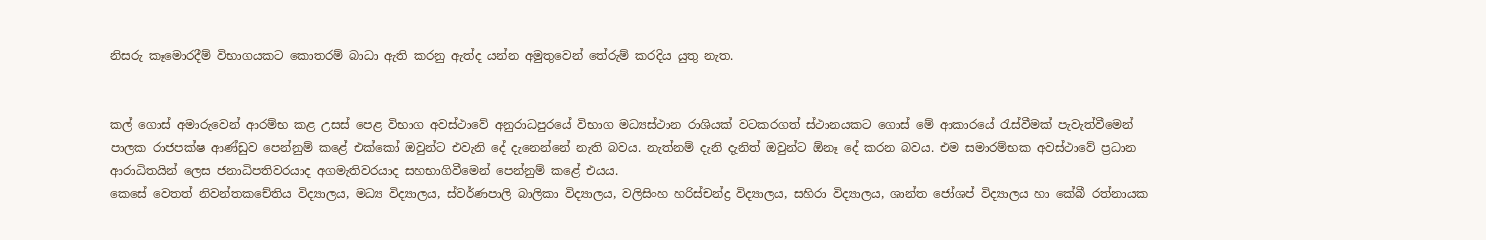නිසරු කෑමොරදීම් විභාගයකට කොතරම් බාධා ඇති කරනු ඇත්ද යන්න අමුතුවෙන් තේරුම් කරදිය යුතු නැත.


කල් ගොස් අමාරුවෙන් ආරම්භ කළ උසස් පෙළ විභාග අවස්ථාවේ අනුරාධපුරයේ විභාග මධ්‍යස්ථාන රාශියක් වටකරගත් ස්ථානයකට ගොස් මේ ආකාරයේ රැස්වීමක් පැවැත්වීමෙන් පාලක රාජපක්ෂ ආණ්ඩුව පෙන්නුම් කළේ එක්කෝ ඔවුන්ට එවැනි දේ දැනෙන්නේ නැති බවය. නැත්නම් දැනි දැනිත් ඔවුන්ට ඕනෑ දේ කරන බවය. එම සමාරම්භක අවස්ථාවේ ප්‍රධාන ආරාධිතයින් ලෙස ජනාධිපතිවරයාද අගමැතිවරයාද සහභාගිවීමෙන් පෙන්නුම් කළේ එයය.
කෙසේ වෙතත් නිවන්තකචේතිය විද්‍යාලය, මධ්‍ය විද්‍යාලය, ස්වර්ණපාලි බාලිකා විද්‍යාලය, වලිසිංහ හරිස්චන්ද්‍ර විද්‍යාලය, සහිරා විද්‍යාලය, ශාන්ත ජෝශප් විද්‍යාලය හා කේබී රත්නායක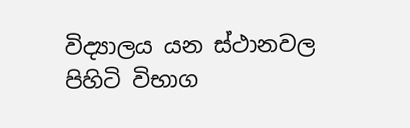විද්‍යාලය යන ස්ථානවල පිහිටි විභාග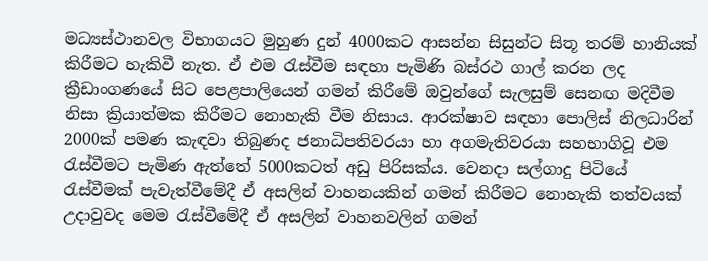මධ්‍යස්ථානවල විභාගයට මුහුණ දුන් 4000කට ආසන්න සිසුන්ට සිතූ තරම් හානියක් කිරීමට හැකිවී නැත. ඒ එම රැස්වීම සඳහා පැමිණි බස්රථ ගාල් කරන ලද ක්‍රීඩාංගණයේ සිට පෙළපාලියෙන් ගමන් කිරීමේ ඔවුන්ගේ සැලසුම් සෙනඟ මදිවීම නිසා ක්‍රියාත්මක කිරීමට නොහැකි වීම නිසාය. ආරක්ෂාව සඳහා පොලිස් නිලධාරින් 2000ක් පමණ කැඳවා තිබුණද ජනාධිපතිවරයා හා අගමැතිවරයා සහභාගිවූ එම රැස්වීමට පැමිණ ඇත්තේ 5000කටත් අඩු පිරිසක්ය. වෙනදා සල්ගාදු පිටියේ රැස්වීමක් පැවැත්වීමේදී ඒ අසලින් වාහනයකින් ගමන් කිරීමට නොහැකි තත්වයක් උදාවුවද මෙම රැස්වීමේදී ඒ අසලින් වාහනවලින් ගමන්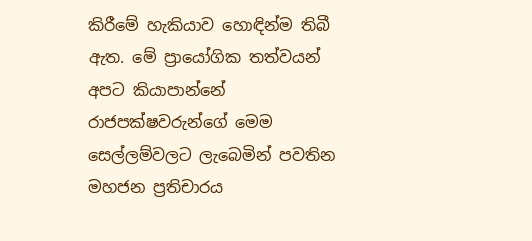කිරීමේ හැකියාව හොඳින්ම තිබී ඇත. මේ ප්‍රායෝගික තත්වයන් අපට කියාපාන්නේ රාජපක්ෂවරුන්ගේ මෙම සෙල්ලම්වලට ලැබෙමින් පවතින මහජන ප්‍රතිචාරය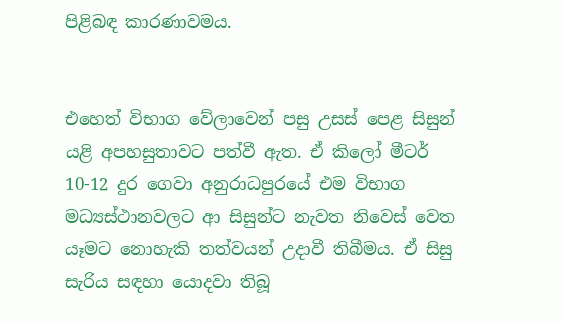පිළිබඳ කාරණාවමය.


එහෙත් විභාග වේලාවෙන් පසු උසස් පෙළ සිසුන් යළි අපහසුතාවට පත්වී ඇත. ඒ කිලෝ මීටර් 10-12 දුර ගෙවා අනුරාධපුරයේ එම විභාග මධ්‍යස්ථානවලට ආ සිසුන්ට නැවත නිවෙස් වෙත යෑමට නොහැකි තත්වයන් උදාවී තිබීමය. ඒ සිසු සැරිය සඳහා යොදවා තිබූ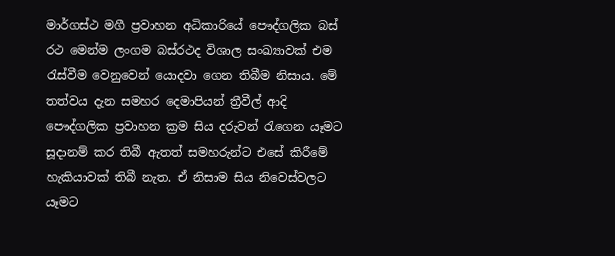මාර්ගස්ථ මගී ප්‍රවාහන අධිකාරියේ පෞද්ගලික බස් රථ මෙන්ම ලංගම බස්රථද විශාල සංඛ්‍යාවක් එම රැස්වීම වෙනුවෙන් යොදවා ගෙන තිබීම නිසාය. මේ තත්වය දැන සමහර දෙමාපියන් ත්‍රීවීල් ආදි පෞද්ගලික ප්‍රවාහන ක්‍රම සිය දරුවන් රැගෙන යෑමට සූදානම් කර තිබී ඇතත් සමහරුන්ට එසේ කිරීමේ හැකියාවක් තිබී නැත. ඒ නිසාම සිය නිවෙස්වලට යෑමට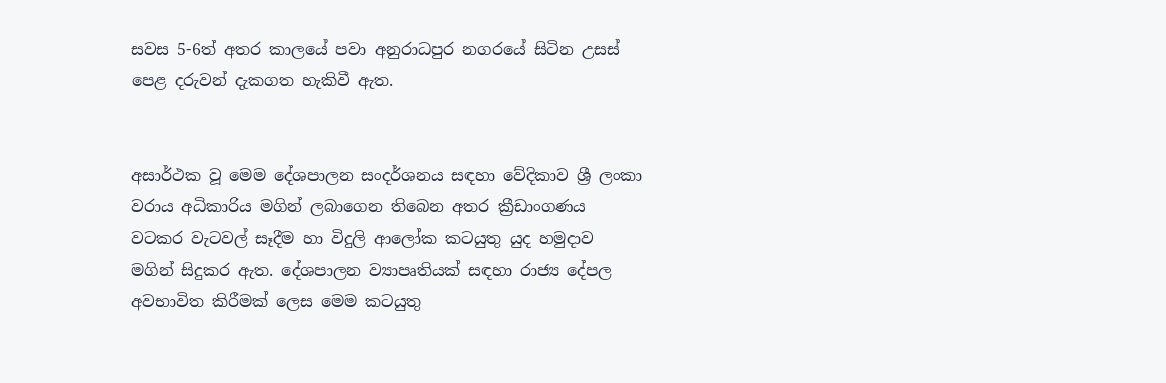සවස 5-6ත් අතර කාලයේ පවා අනුරාධපුර නගරයේ සිටින උසස් පෙළ දරුවන් දැකගත හැකිවී ඇත.


අසාර්ථක වූ මෙම දේශපාලන සංදර්ශනය සඳහා වේදිකාව ශ්‍රී ලංකා වරාය අධිකාරිය මගින් ලබාගෙන තිබෙන අතර ක්‍රීඩාංගණය වටකර වැටවල් සෑදීම හා විදුලි ආලෝක කටයුතු යුද හමුදාව මගින් සිදුකර ඇත. දේශපාලන ව්‍යාපෘතියක් සඳහා රාජ්‍ය දේපල අවභාවිත කිරීමක් ලෙස මෙම කටයුතු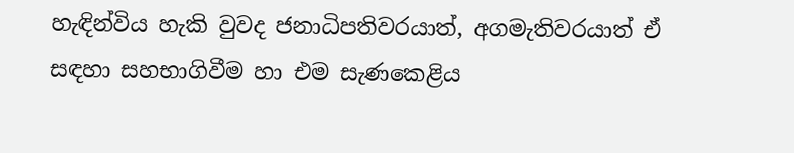හැඳින්විය හැකි වුවද ජනාධිපතිවරයාත්, අගමැතිවරයාත් ඒ සඳහා සහභාගිවීම හා එම සැණකෙළිය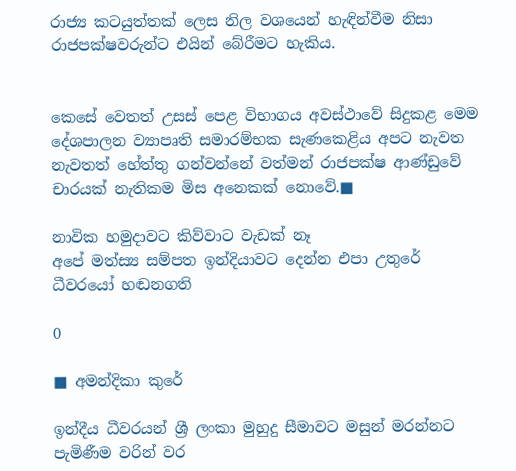රාජ්‍ය කටයුත්තක් ලෙස නිල වශයෙන් හැඳින්වීම නිසා රාජපක්ෂවරුන්ට එයින් බේරීමට හැකිය.


කෙසේ වෙතත් උසස් පෙළ විභාගය අවස්ථාවේ සිදුකළ මෙම දේශපාලන ව්‍යාපෘති සමාරම්භක සැණකෙළිය අපට නැවත නැවතත් හේත්තු ගන්වන්නේ වත්මන් රාජපක්ෂ ආණ්ඩුවේ චාරයක් නැතිකම මිස අනෙකක් නොවේ.■

නාවික හමුදාවට කිව්වාට වැඩක් නෑ
අපේ මත්ස්‍ය සම්පත ඉන්දියාවට දෙන්න එපා උතුරේ ධීවරයෝ හඬනගති

0

■ අමන්දිකා කුරේ

ඉන්දීය ධීවරයන් ශ්‍රී ලංකා මුහුදු සීමාවට මසුන් මරන්නට පැමිණීම වරින් වර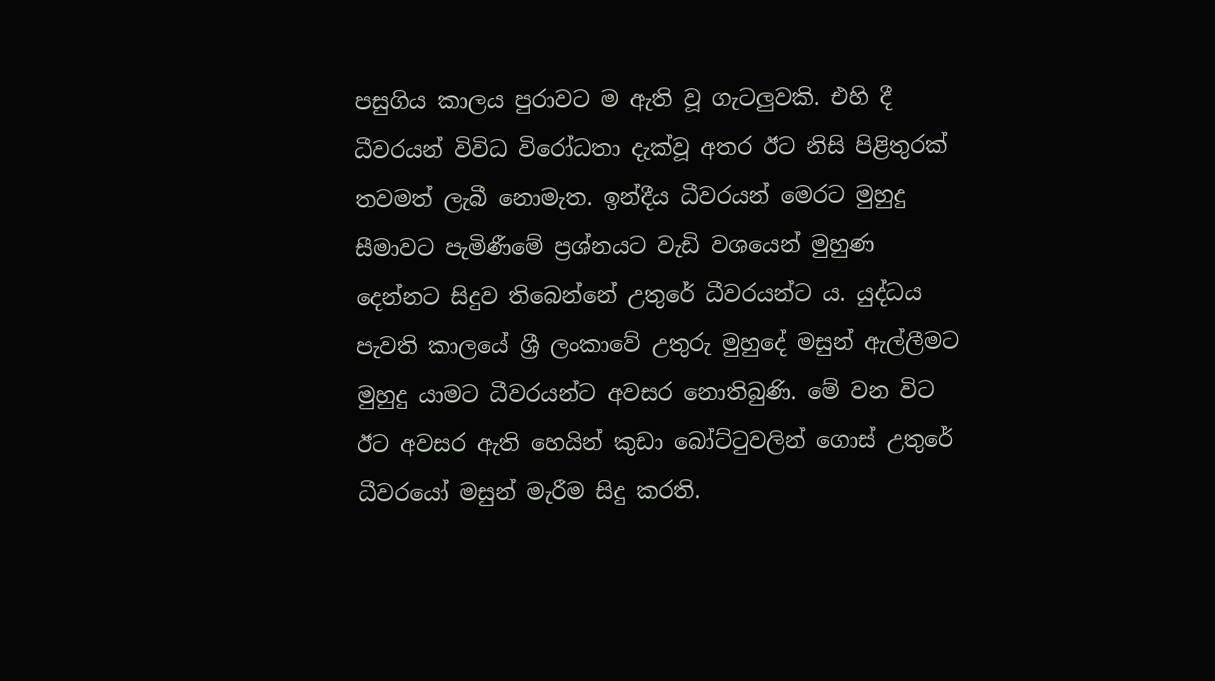පසුගිය කාලය පුරාවට ම ඇති වූ ගැටලුවකි. එහි දී ධීවරයන් විවිධ විරෝධතා දැක්වූ අතර ඊට නිසි පිළිතුරක් තවමත් ලැබී නොමැත. ඉන්දීය ධීවරයන් මෙරට මුහුදු සීමාවට පැමිණීමේ ප්‍රශ්නයට වැඩි වශයෙන් මුහුණ දෙන්නට සිදුව තිබෙන්නේ උතුරේ ධීවරයන්ට ය. යුද්ධය පැවති කාලයේ ශ්‍රී ලංකාවේ උතුරු මුහුදේ මසුන් ඇල්ලීමට මුහුදු යාමට ධීවරයන්ට අවසර නොතිබුණි. මේ වන විට ඊට අවසර ඇති හෙයින් කුඩා බෝට්ටුවලින් ගොස් උතුරේ ධීවරයෝ මසුන් මැරීම සිදු කරති.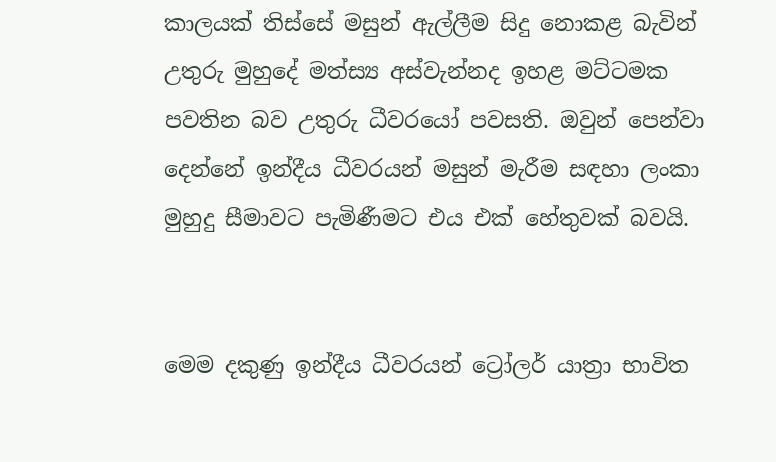කාලයක් තිස්සේ මසුන් ඇල්ලීම සිදු නොකළ බැවින් උතුරු මුහුදේ මත්ස්‍ය අස්වැන්නද ඉහළ මට්ටමක පවතින බව උතුරු ධීවරයෝ පවසති. ඔවුන් පෙන්වා දෙන්නේ ඉන්දීය ධීවරයන් මසුන් මැරීම සඳහා ලංකා මුහුදු සීමාවට පැමිණීමට එය එක් හේතුවක් බවයි.


මෙම දකුණු ඉන්දීය ධීවරයන් ට්‍රෝලර් යාත්‍රා භාවිත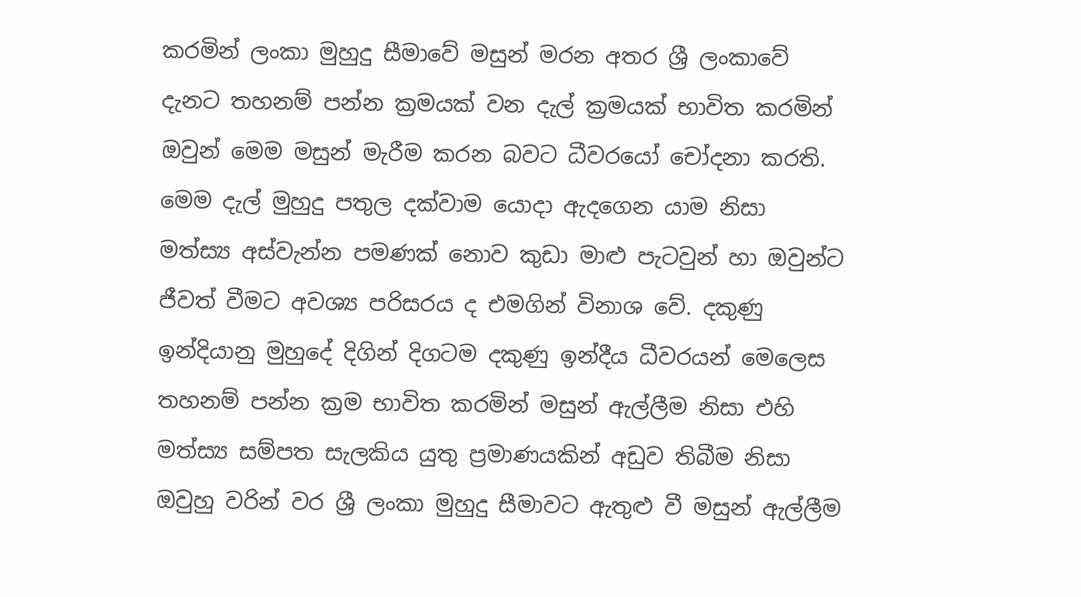කරමින් ලංකා මුහුදු සීමාවේ මසුන් මරන අතර ශ්‍රී ලංකාවේ දැනට තහනම් පන්න ක්‍රමයක් වන දැල් ක්‍රමයක් භාවිත කරමින් ඔවුන් මෙම මසුන් මැරීම කරන බවට ධීවරයෝ චෝදනා කරති. මෙම දැල් මුහුදු පතුල දක්වාම යොදා ඇදගෙන යාම නිසා මත්ස්‍ය අස්වැන්න පමණක් නොව කුඩා මාළු පැටවුන් හා ඔවුන්ට ජීවත් වීමට අවශ්‍ය පරිසරය ද එමගින් විනාශ වේ. දකුණු ඉන්දියානු මුහුදේ දිගින් දිගටම දකුණු ඉන්දීය ධීවරයන් මෙලෙස තහනම් පන්න ක්‍රම භාවිත කරමින් මසුන් ඇල්ලීම නිසා එහි මත්ස්‍ය සම්පත සැලකිය යුතු ප්‍රමාණයකින් අඩුව තිබීම නිසා ඔවුහු වරින් වර ශ්‍රී ලංකා මුහුදු සීමාවට ඇතුළු වී මසුන් ඇල්ලීම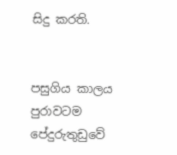සිදු කරති.


පසුගිය කාලය පුරාවටම පේදුරුතුඩුවේ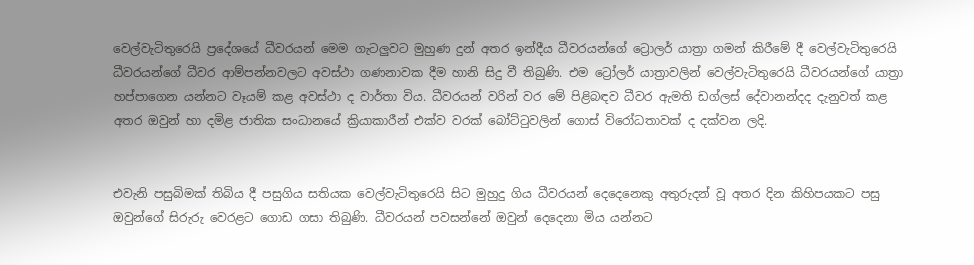වෙල්වැටිතුරෙයි ප්‍රදේශයේ ධීවරයන් මෙම ගැටලුවට මුහුණ දුන් අතර ඉන්දීය ධීවරයන්ගේ ට්‍රොලර් යාත්‍රා ගමන් කිරීමේ දී වෙල්වැටිතුරෙයි ධීවරයන්ගේ ධීවර ආම්පන්නවලට අවස්ථා ගණනාවක දීම හානි සිදු වී තිබුණි. එම ට්‍රෝලර් යාත්‍රාවලින් වෙල්වැටිතුරෙයි ධීවරයන්ගේ යාත්‍රා හප්පාගෙන යන්නට වෑයම් කළ අවස්ථා ද වාර්තා විය. ධීවරයන් වරින් වර මේ පිළිබඳව ධීවර ඇමති ඩග්ලස් දේවානන්දද දැනුවත් කළ අතර ඔවුන් හා දමිළ ජාතික සංධානයේ ක්‍රියාකාරීන් එක්ව වරක් බෝට්ටුවලින් ගොස් විරෝධතාවක් ද දක්වන ලදි.


එවැනි පසුබිමක් තිබිය දී පසුගිය සතියක වෙල්වැටිතුරෙයි සිට මුහුදු ගිය ධීවරයන් දෙදෙනෙකු අතුරුදන් වූ අතර දින කිහිපයකට පසු ඔවුන්ගේ සිරුරු වෙරළට ගොඩ ගසා තිබුණි. ධීවරයන් පවසන්නේ ඔවුන් දෙදෙනා මිය යන්නට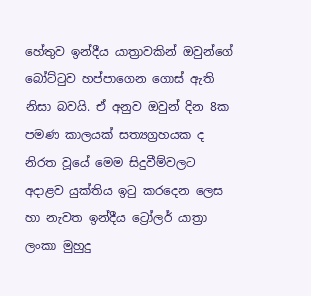හේතුව ඉන්දීය යාත්‍රාවකින් ඔවුන්ගේ බෝට්ටුව හප්පාගෙන ගොස් ඇති නිසා බවයි. ඒ අනුව ඔවුන් දින 8ක පමණ කාලයක් සත්‍යග්‍රහයක ද නිරත වූයේ මෙම සිදුවීම්වලට අදාළව යුක්තිය ඉටු කරදෙන ලෙස හා නැවත ඉන්දීය ට්‍රෝලර් යාත්‍රා ලංකා මුහුදු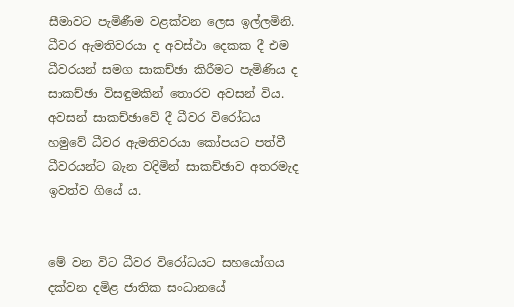සීමාවට පැමිණීම වළක්වන ලෙස ඉල්ලමිනි. ධීවර ඇමතිවරයා ද අවස්ථා දෙකක දී එම ධීවරයන් සමග සාකච්ඡා කිරීමට පැමිණිය ද සාකච්ඡා විසඳුමකින් තොරව අවසන් විය. අවසන් සාකච්ඡාවේ දී ධීවර විරෝධය හමුවේ ධීවර ඇමතිවරයා කෝපයට පත්වී ධීවරයන්ට බැන වදිමින් සාකච්ඡාව අතරමැද ඉවත්ව ගියේ ය.


මේ වන විට ධීවර විරෝධයට සහයෝගය දක්වන දමිළ ජාතික සංධානයේ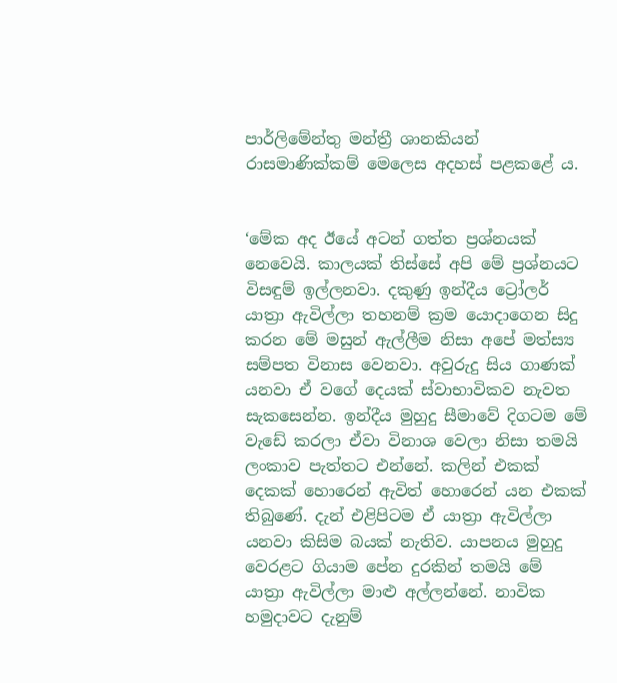පාර්ලිමේන්තු මන්ත්‍රී ශානකියන් රාසමාණික්කම් මෙලෙස අදහස් පළකළේ ය.


‘මේක අද ඊයේ අටන් ගත්ත ප්‍රශ්නයක් නෙවෙයි. කාලයක් තිස්සේ අපි මේ ප්‍රශ්නයට විසඳුම් ඉල්ලනවා. දකුණු ඉන්දීය ට්‍රෝලර් යාත්‍රා ඇවිල්ලා තහනම් ක්‍රම යොදාගෙන සිදු කරන මේ මසුන් ඇල්ලීම නිසා අපේ මත්ස්‍ය සම්පත විනාස වෙනවා. අවුරුදු සිය ගාණක් යනවා ඒ වගේ දෙයක් ස්වාභාවිකව නැවත සැකසෙන්න. ඉන්දීය මුහුදු සීමාවේ දිගටම මේ වැඩේ කරලා ඒවා විනාශ වෙලා නිසා තමයි ලංකාව පැත්තට එන්නේ. කලින් එකක් දෙකක් හොරෙන් ඇවිත් හොරෙන් යන එකක් තිබුණේ. දැන් එළිපිටම ඒ යාත්‍රා ඇවිල්ලා යනවා කිසිම බයක් නැතිව. යාපනය මුහුදු වෙරළට ගියාම පේන දුරකින් තමයි මේ යාත්‍රා ඇවිල්ලා මාළු අල්ලන්නේ. නාවික හමුදාවට දැනුම්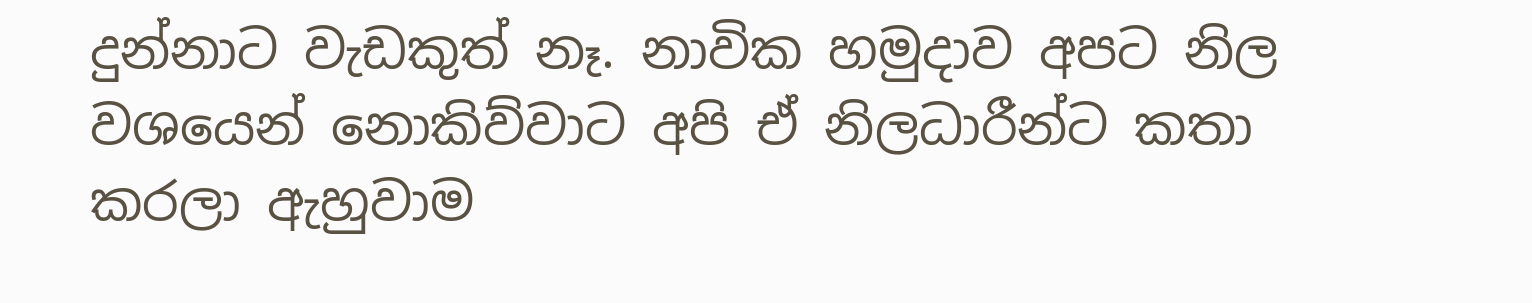දුන්නාට වැඩකුත් නෑ. නාවික හමුදාව අපට නිල වශයෙන් නොකිව්වාට අපි ඒ නිලධාරීන්ට කතා කරලා ඇහුවාම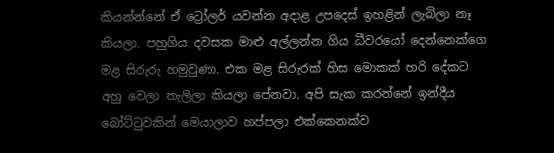කියන්න්නේ ඒ ට්‍රෝලර් යවන්න අදාළ උපදෙස් ඉහළින් ලැබිලා නෑ කියලා. පහුගිය දවසක මාළු අල්ලන්න ගිය ධීවරයෝ දෙන්නෙක්ගෙ මළ සිරුරු හමුවුණා. එක මළ සිරුරක් හිස මොකක් හරි දේකට අහු වෙලා තැලිලා කියලා පේනවා. අපි සැක කරන්නේ ඉන්දීය බෝට්ටුවකින් මෙයාලාව හප්පලා එක්කෙනක්ව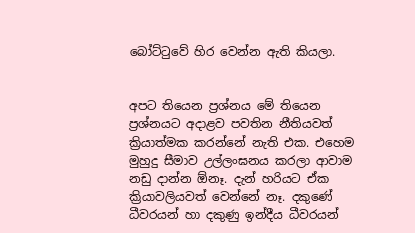බෝට්ටුවේ හිර වෙන්න ඇති කියලා.


අපට තියෙන ප්‍රශ්නය මේ තියෙන ප්‍රශ්නයට අදාළව පවතින නීතියවත් ක්‍රියාත්මක කරන්නේ නැති එක. එහෙම මුහුදු සීමාව උල්ලංඝනය කරලා ආවාම නඩු දාන්න ඕනෑ. දැන් හරියට ඒක ක්‍රියාවලියවත් වෙන්නේ නෑ. දකුණේ ධීවරයන් හා දකුණු ඉන්දීය ධීවරයන්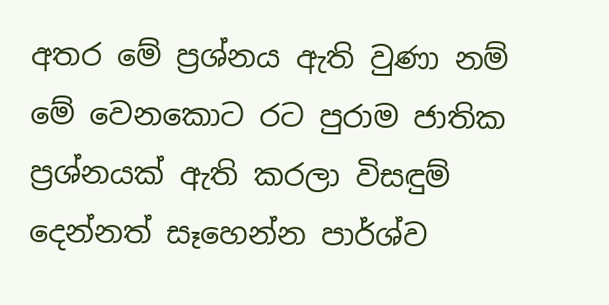අතර මේ ප්‍රශ්නය ඇති වුණා නම් මේ වෙනකොට රට පුරාම ජාතික ප්‍රශ්නයක් ඇති කරලා විසඳුම් දෙන්නත් සෑහෙන්න පාර්ශ්ව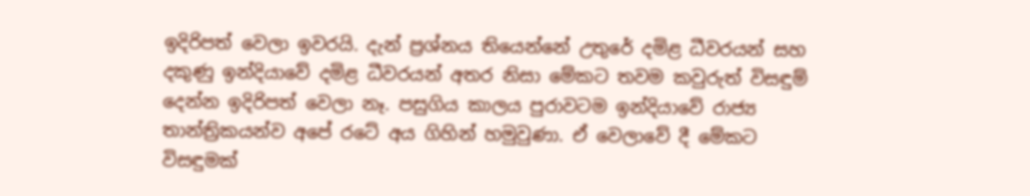ඉදිරිපත් වෙලා ඉවරයි. දැන් ප්‍රශ්නය තියෙන්නේ උතුරේ දමිළ ධීවරයන් සහ දකුණු ඉන්දියාවේ දමිළ ධීවරයන් අතර නිසා මේකට තවම කවුරුත් විසඳුම් දෙන්න ඉදිරිපත් වෙලා නෑ. පසුගිය කාලය පුරාවටම ඉන්දියාවේ රාජ්‍ය තාන්ත්‍රිකයන්ව අපේ රටේ අය ගිහින් හමුවුණා. ඒ වෙලාවේ දී මේකට විසඳුමක්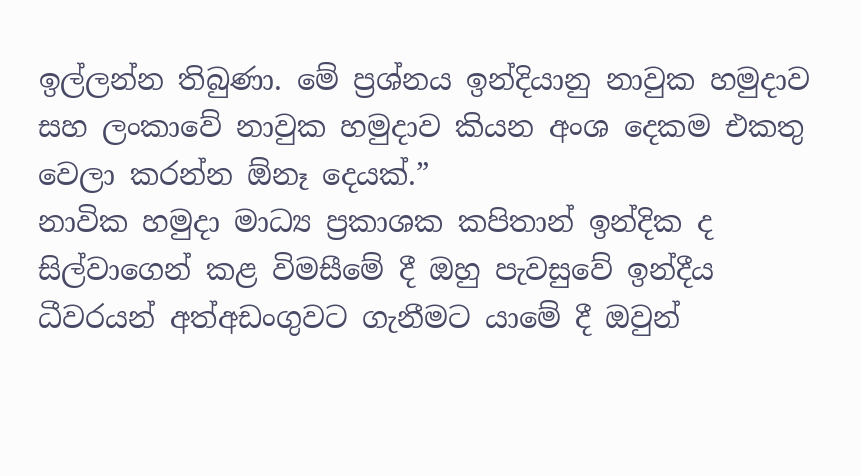ඉල්ලන්න තිබුණා. මේ ප්‍රශ්නය ඉන්දියානු නාවුක හමුදාව සහ ලංකාවේ නාවුක හමුදාව කියන අංශ දෙකම එකතු වෙලා කරන්න ඕනෑ දෙයක්.”
නාවික හමුදා මාධ්‍ය ප්‍රකාශක කපිතාන් ඉන්දික ද සිල්වාගෙන් කළ විමසීමේ දී ඔහු පැවසුවේ ඉන්දීය ධීවරයන් අත්අඩංගුවට ගැනීමට යාමේ දී ඔවුන්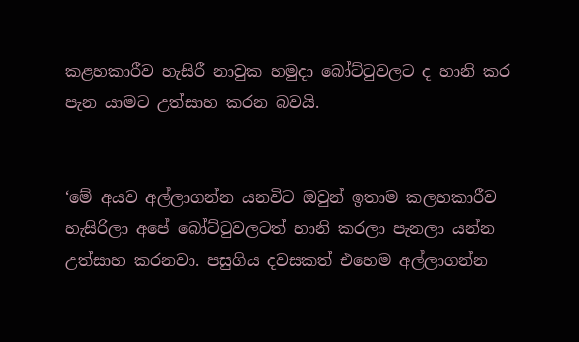කළහකාරීව හැසිරී නාවුක හමුදා බෝට්ටුවලට ද හානි කර පැන යාමට උත්සාහ කරන බවයි.


‘මේ අයව අල්ලාගන්න යනවිට ඔවුන් ඉතාම කලහකාරීව හැසිරිලා අපේ බෝට්ටුවලටත් හානි කරලා පැනලා යන්න උත්සාහ කරනවා. පසුගිය දවසකත් එහෙම අල්ලාගන්න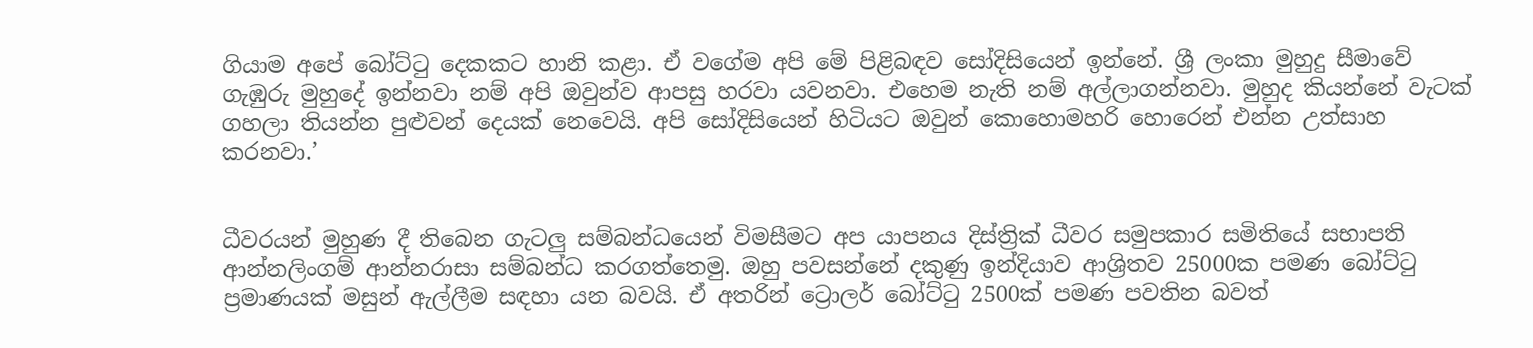ගියාම අපේ බෝට්ටු දෙකකට හානි කළා. ඒ වගේම අපි මේ පිළිබඳව සෝදිසියෙන් ඉන්නේ. ශ්‍රී ලංකා මුහුදු සීමාවේ ගැඹුරු මුහුදේ ඉන්නවා නම් අපි ඔවුන්ව ආපසු හරවා යවනවා. එහෙම නැති නම් අල්ලාගන්නවා. මුහුද කියන්නේ වැටක් ගහලා තියන්න පුළුවන් දෙයක් නෙවෙයි. අපි සෝදිසියෙන් හිටියට ඔවුන් කොහොමහරි හොරෙන් එන්න උත්සාහ කරනවා.’


ධීවරයන් මුහුණ දී තිබෙන ගැටලු සම්බන්ධයෙන් විමසීමට අප යාපනය දිස්ත්‍රික් ධීවර සමුපකාර සමිතියේ සභාපති ආන්නලිංගම් ආන්නරාසා සම්බන්ධ කරගත්තෙමු. ඔහු පවසන්නේ දකුණු ඉන්දියාව ආශ්‍රිතව 25000ක පමණ බෝට්ටු ප්‍රමාණයක් මසුන් ඇල්ලීම සඳහා යන බවයි. ඒ අතරින් ට්‍රොලර් බෝට්ටු 2500ක් පමණ පවතින බවත්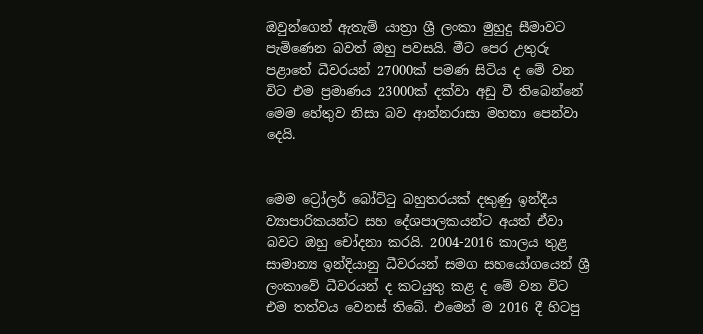ඔවුන්ගෙන් ඇතැම් යාත්‍රා ශ්‍රී ලංකා මුහුදු සීමාවට පැමිණෙන බවත් ඔහු පවසයි. මීට පෙර උතුරු පළාතේ ධීවරයන් 27000ක් පමණ සිටිය ද මේ වන විට එම ප්‍රමාණය 23000ක් දක්වා අඩු වී තිබෙන්නේ මෙම හේතුව නිසා බව ආන්නරාසා මහතා පෙන්වා දෙයි.


මෙම ට්‍රෝලර් බෝට්ටු බහුතරයක් දකුණු ඉන්දීය ව්‍යාපාරිකයන්ට සහ දේශපාලකයන්ට අයත් ඒවා බවට ඔහු චෝදනා කරයි. 2004-2016 කාලය තුළ සාමාන්‍ය ඉන්දියානු ධීවරයන් සමග සහයෝගයෙන් ශ්‍රී ලංකාවේ ධීවරයන් ද කටයුතු කළ ද මේ වන විට එම තත්වය වෙනස් තිබේ. එමෙන් ම 2016 දී හිටපු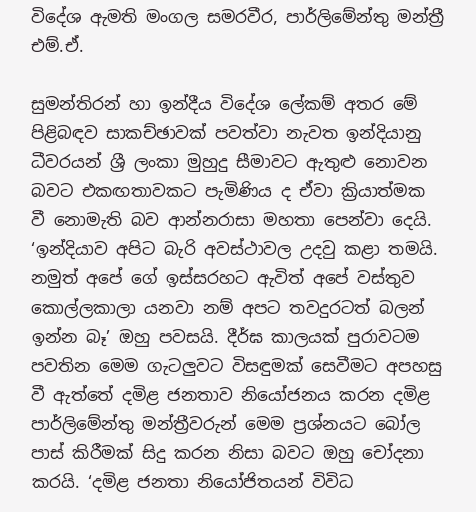විදේශ ඇමති මංගල සමරවීර, පාර්ලිමේන්තු මන්ත්‍රී එම්.ඒ.

සුමන්තිරන් හා ඉන්දීය විදේශ ලේකම් අතර මේ පිළිබඳව සාකච්ඡාවක් පවත්වා නැවත ඉන්දියානු ධීවරයන් ශ්‍රී ලංකා මුහුදු සීමාවට ඇතුළු නොවන බවට එකඟතාවකට පැමිණිය ද ඒවා ක්‍රියාත්මක වී නොමැති බව ආන්නරාසා මහතා පෙන්වා දෙයි. ‘ඉන්දියාව අපිට බැරි අවස්ථාවල උදවු කළා තමයි. නමුත් අපේ ගේ ඉස්සරහට ඇවිත් අපේ වස්තුව කොල්ලකාලා යනවා නම් අපට තවදුරටත් බලන් ඉන්න බෑ’ ඔහු පවසයි. දීර්ඝ කාලයක් පුරාවටම පවතින මෙම ගැටලුවට විසඳුමක් සෙවීමට අපහසු වී ඇත්තේ දමිළ ජනතාව නියෝජනය කරන දමිළ පාර්ලිමේන්තු මන්ත්‍රීවරුන් මෙම ප්‍රශ්නයට බෝල පාස් කිරීමක් සිදු කරන නිසා බවට ඔහු චෝදනා කරයි. ‘දමිළ ජනතා නියෝජිතයන් විවිධ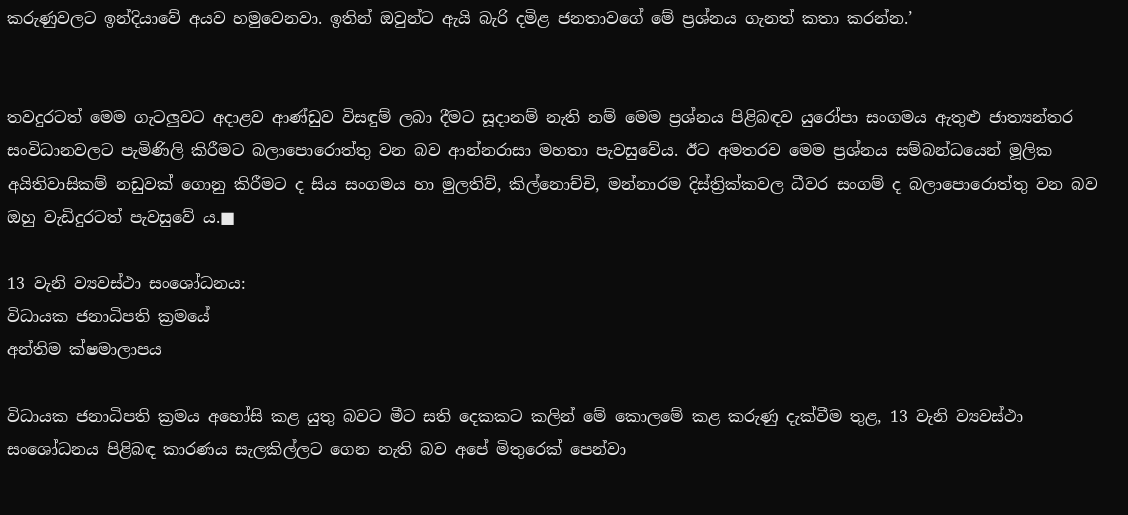කරුණුවලට ඉන්දියාවේ අයව හමුවෙනවා. ඉතින් ඔවුන්ට ඇයි බැරි දමිළ ජනතාවගේ මේ ප්‍රශ්නය ගැනත් කතා කරන්න.’


තවදුරටත් මෙම ගැටලුවට අදාළව ආණ්ඩුව විසඳුම් ලබා දීමට සූදානම් නැති නම් මෙම ප්‍රශ්නය පිළිබඳව යුරෝපා සංගමය ඇතුළු ජාත්‍යන්තර සංවිධානවලට පැමිණිලි කිරීමට බලාපොරොත්තු වන බව ආන්නරාසා මහතා පැවසුවේය. ඊට අමතරව මෙම ප්‍රශ්නය සම්බන්ධයෙන් මූලික අයිතිවාසිකම් නඩුවක් ගොනු කිරීමට ද සිය සංගමය හා මුලතිව්, කිල්නොච්චි, මන්නාරම දිස්ත්‍රික්කවල ධීවර සංගම් ද බලාපොරොත්තු වන බව ඔහු වැඩිදුරටත් පැවසුවේ ය.■

13 වැනි ව්‍යවස්ථා සංශෝධනය:
විධායක ජනාධිපති ක්‍රමයේ
අන්තිම ක්ෂමාලාපය

විධායක ජනාධිපති ක්‍රමය අහෝසි කළ යුතු බවට මීට සති දෙකකට කලින් මේ කොලමේ කළ කරුණු දැක්වීම තුළ, 13 වැනි ව්‍යවස්ථා සංශෝධනය පිළිබඳ කාරණය සැලකිල්ලට ගෙන නැති බව අපේ මිතුරෙක් පෙන්වා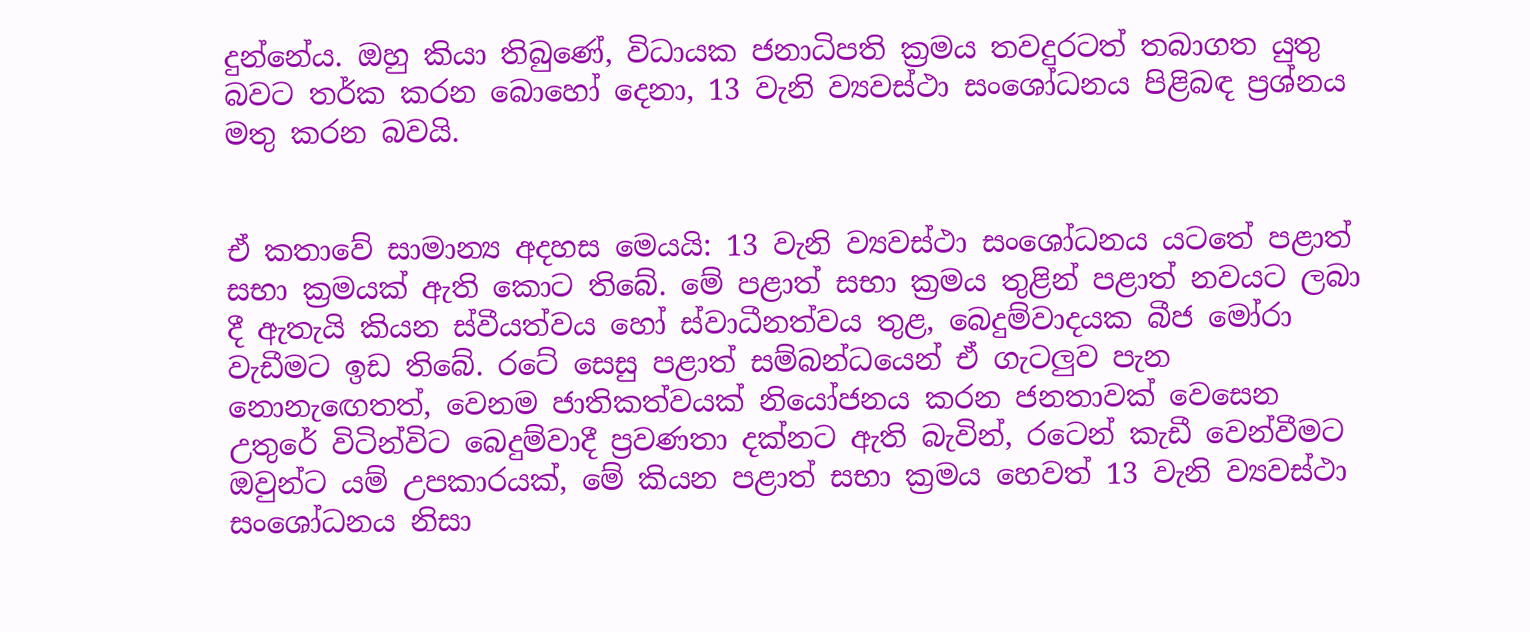දුන්නේය. ඔහු කියා තිබුණේ, විධායක ජනාධිපති ක්‍රමය තවදුරටත් තබාගත යුතු බවට තර්ක කරන බොහෝ දෙනා, 13 වැනි ව්‍යවස්ථා සංශෝධනය පිළිබඳ ප්‍රශ්නය මතු කරන බවයි.


ඒ කතාවේ සාමාන්‍ය අදහස මෙයයි: 13 වැනි ව්‍යවස්ථා සංශෝධනය යටතේ පළාත් සභා ක්‍රමයක් ඇති කොට තිබේ. මේ පළාත් සභා ක්‍රමය තුළින් පළාත් නවයට ලබා දී ඇතැයි කියන ස්වීයත්වය හෝ ස්වාධීනත්වය තුළ, බෙදුම්වාදයක බීජ මෝරා වැඩීමට ඉඩ තිබේ. රටේ සෙසු පළාත් සම්බන්ධයෙන් ඒ ගැටලුව පැන නොනැඟෙතත්, වෙනම ජාතිකත්වයක් නියෝජනය කරන ජනතාවක් වෙසෙන උතුරේ විටින්විට බෙදුම්වාදී ප්‍රවණතා දක්නට ඇති බැවින්, රටෙන් කැඩී වෙන්වීමට ඔවුන්ට යම් උපකාරයක්, මේ කියන පළාත් සභා ක්‍රමය හෙවත් 13 වැනි ව්‍යවස්ථා සංශෝධනය නිසා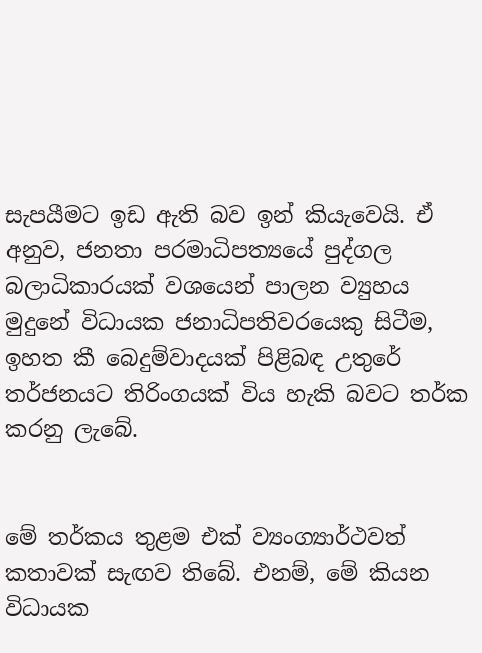සැපයීමට ඉඩ ඇති බව ඉන් කියැවෙයි. ඒ අනුව, ජනතා පරමාධිපත්‍යයේ පුද්ගල බලාධිකාරයක් වශයෙන් පාලන ව්‍යුහය මුදුනේ විධායක ජනාධිපතිවරයෙකු සිටීම, ඉහත කී බෙදුම්වාදයක් පිළිබඳ උතුරේ තර්ජනයට තිරිංගයක් විය හැකි බවට තර්ක කරනු ලැබේ.


මේ තර්කය තුළම එක් ව්‍යංග්‍යාර්ථවත් කතාවක් සැඟව තිබේ. එනම්, මේ කියන විධායක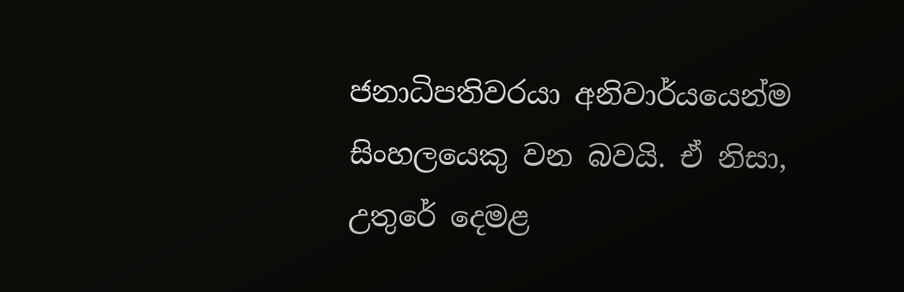ජනාධිපතිවරයා අනිවාර්යයෙන්ම සිංහලයෙකු වන බවයි. ඒ නිසා, උතුරේ දෙමළ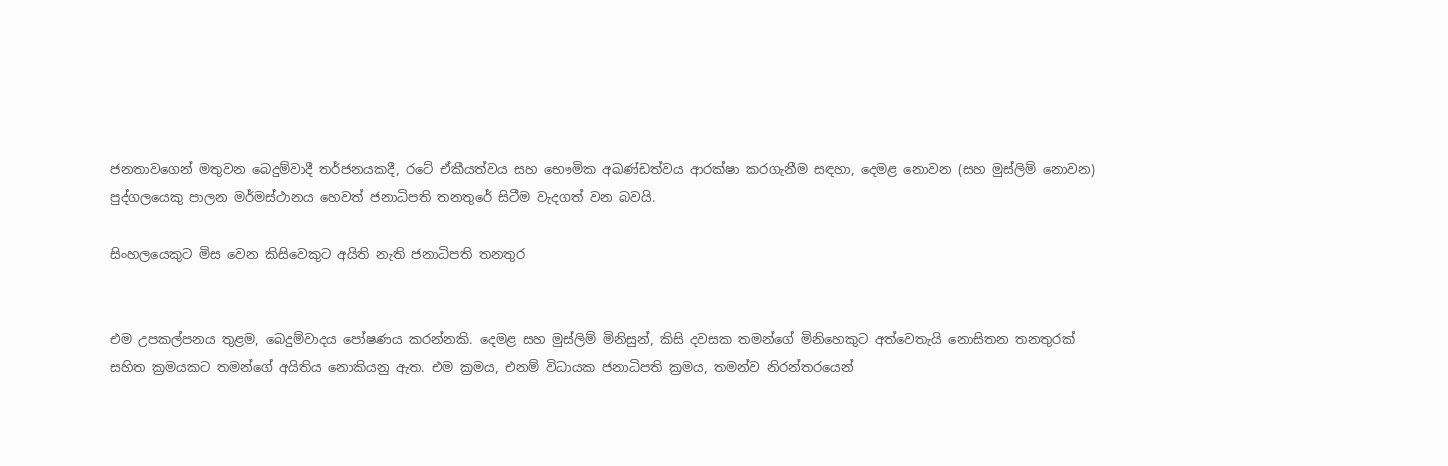ජනතාවගෙන් මතුවන බෙදුම්වාදී තර්ජනයකදී, රටේ ඒකීයත්වය සහ භෞමික අඛණ්ඩත්වය ආරක්ෂා කරගැනීම සඳහා, දෙමළ නොවන (සහ මුස්ලිම් නොවන) පුද්ගලයෙකු පාලන මර්මස්ථානය හෙවත් ජනාධිපති තනතුරේ සිටීම වැදගත් වන බවයි.

සිංහලයෙකුට මිස වෙන කිසිවෙකුට අයිති නැති ජනාධිපති තනතුර


එම උපකල්පනය තුළම, බෙදුම්වාදය පෝෂණය කරන්නකි. දෙමළ සහ මුස්ලිම් මිනිසුන්, කිසි දවසක තමන්ගේ මිනිහෙකුට අත්වෙතැයි නොසිතන තනතුරක් සහිත ක්‍රමයකට තමන්ගේ අයිතිය නොකියනු ඇත. එම ක්‍රමය, එනම් විධායක ජනාධිපති ක්‍රමය, තමන්ව නිරන්තරයෙන්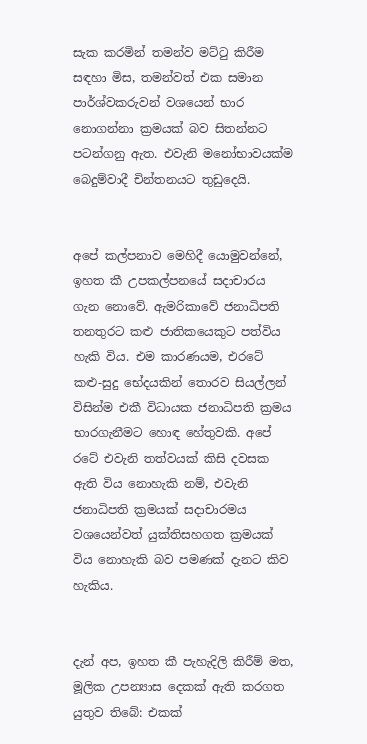සැක කරමින් තමන්ව මට්ටු කිරීම සඳහා මිස, තමන්වත් එක සමාන පාර්ශ්වකරුවන් වශයෙන් භාර නොගන්නා ක්‍රමයක් බව සිතන්නට පටන්ගනු ඇත. එවැනි මනෝභාවයක්ම බෙදුම්වාදී චින්තනයට තුඩුදෙයි.


අපේ කල්පනාව මෙහිදී යොමුවන්නේ, ඉහත කී උපකල්පනයේ සදාචාරය ගැන නොවේ. ඇමරිකාවේ ජනාධිපති තනතුරට කළු ජාතිකයෙකුට පත්විය හැකි විය. එම කාරණයම, එරටේ කළු-සුදු භේදයකින් තොරව සියල්ලන් විසින්ම එකී විධායක ජනාධිපති ක්‍රමය භාරගැනීමට හොඳ හේතුවකි. අපේ රටේ එවැනි තත්වයක් කිසි දවසක ඇති විය නොහැකි නම්, එවැනි ජනාධිපති ක්‍රමයක් සදාචාරමය වශයෙන්වත් යුක්තිසහගත ක්‍රමයක් විය නොහැකි බව පමණක් දැනට කිව හැකිය.


දැන් අප, ඉහත කී පැහැදිලි කිරීම් මත, මූලික උපන්‍යාස දෙකක් ඇති කරගත යුතුව තිබේ: එකක්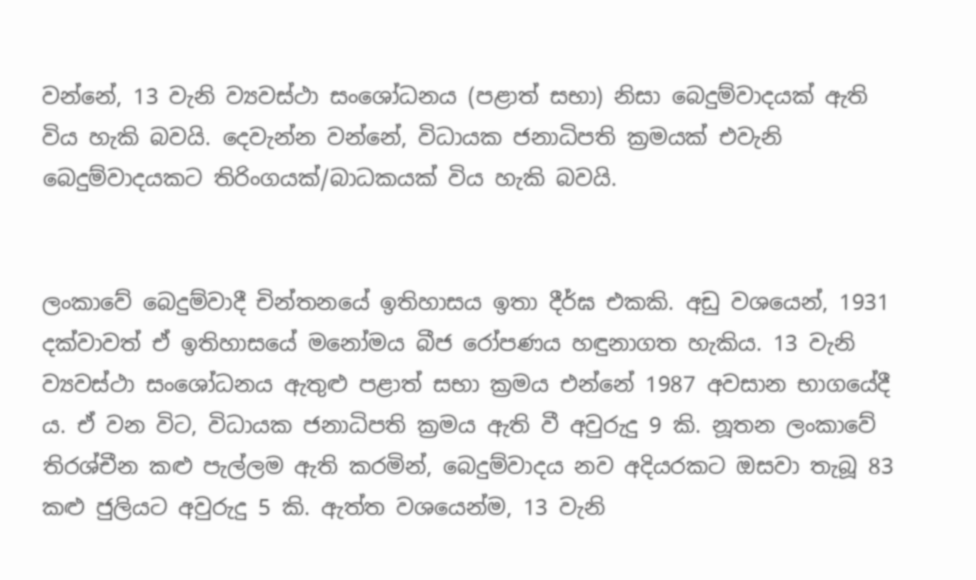වන්නේ, 13 වැනි ව්‍යවස්ථා සංශෝධනය (පළාත් සභා) නිසා බෙදුම්වාදයක් ඇති විය හැකි බවයි. දෙවැන්න වන්නේ, විධායක ජනාධිපති ක්‍රමයක් එවැනි බෙදුම්වාදයකට තිරිංගයක්/බාධකයක් විය හැකි බවයි.


ලංකාවේ බෙදුම්වාදී චින්තනයේ ඉතිහාසය ඉතා දීර්ඝ එකකි. අඩු වශයෙන්, 1931 දක්වාවත් ඒ ඉතිහාසයේ මනෝමය බීජ රෝපණය හඳුනාගත හැකිය. 13 වැනි ව්‍යවස්ථා සංශෝධනය ඇතුළු පළාත් සභා ක්‍රමය එන්නේ 1987 අවසාන භාගයේදී ය. ඒ වන විට, විධායක ජනාධිපති ක්‍රමය ඇති වී අවුරුදු 9 කි. නූතන ලංකාවේ තිරශ්චීන කළු පැල්ලම ඇති කරමින්, බෙදුම්වාදය නව අදියරකට ඔසවා තැබූ 83 කළු ජුලියට අවුරුදු 5 කි. ඇත්ත වශයෙන්ම, 13 වැනි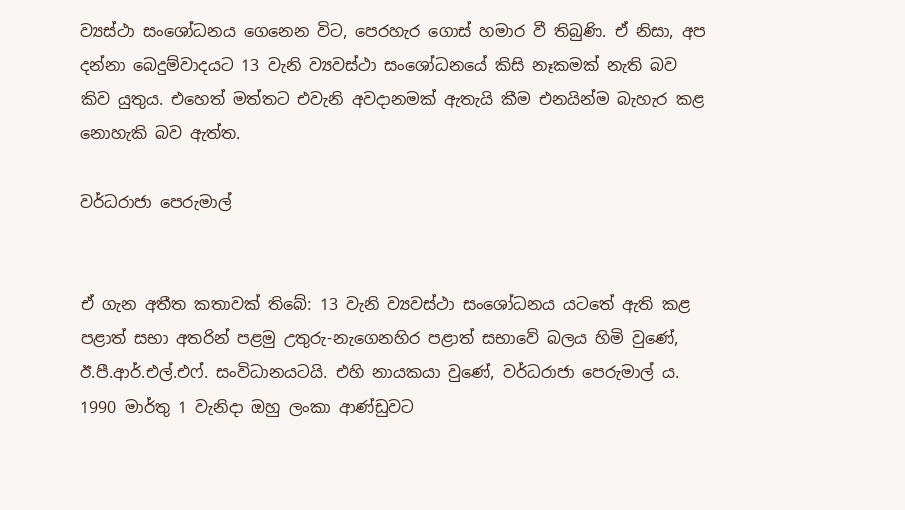ව්‍යස්ථා සංශෝධනය ගෙනෙන විට, පෙරහැර ගොස් හමාර වී තිබුණි. ඒ නිසා, අප දන්නා බෙදුම්වාදයට 13 වැනි ව්‍යවස්ථා සංශෝධනයේ කිසි නෑකමක් නැති බව කිව යුතුය. එහෙත් මත්තට එවැනි අවදානමක් ඇතැයි කීම එනයින්ම බැහැර කළ නොහැකි බව ඇත්ත.

වර්ධරාජා පෙරුමාල්


ඒ ගැන අතීත කතාවක් තිබේ: 13 වැනි ව්‍යවස්ථා සංශෝධනය යටතේ ඇති කළ පළාත් සභා අතරින් පළමු උතුරු-නැගෙනහිර පළාත් සභාවේ බලය හිමි වුණේ, ඊ.පී.ආර්.එල්.එෆ්. සංවිධානයටයි. එහි නායකයා වුණේ, වර්ධරාජා පෙරුමාල් ය. 1990 මාර්තු 1 වැනිදා ඔහු ලංකා ආණ්ඩුවට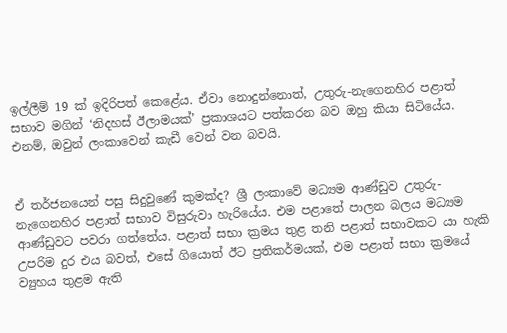ඉල්ලීම් 19 ක් ඉදිරිපත් කෙළේය. ඒවා නොදුන්නොත්, උතුරු-නැගෙනහිර පළාත් සභාව මගින් ‘නිදහස් ඊලාමයක්’ ප්‍රකාශයට පත්කරන බව ඔහු කියා සිටියේය. එනම්, ඔවුන් ලංකාවෙන් කැඩී වෙන් වන බවයි.


ඒ තර්ජනයෙන් පසු සිදුවුණේ කුමක්ද? ශ්‍රී ලංකාවේ මධ්‍යම ආණ්ඩුව උතුරු-නැගෙනහිර පළාත් සභාව විසුරුවා හැරියේය. එම පළාතේ පාලන බලය මධ්‍යම ආණ්ඩුවට පවරා ගත්තේය. පළාත් සභා ක්‍රමය තුළ තනි පළාත් සභාවකට යා හැකි උපරිම දුර එය බවත්, එසේ ගියොත් ඊට ප්‍රතිකර්මයක්, එම පළාත් සභා ක්‍රමයේ ව්‍යුහය තුළම ඇති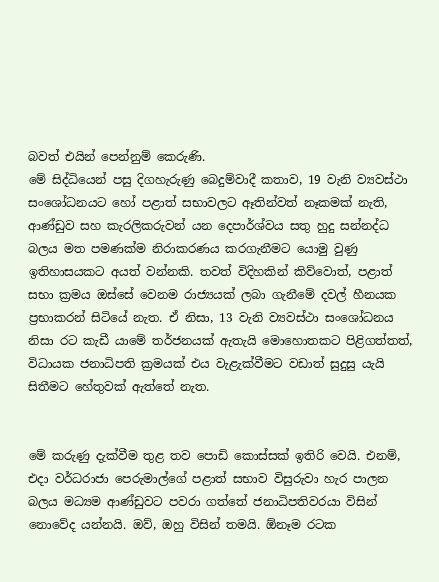බවත් එයින් පෙන්නුම් කෙරුණි.
මේ සිද්ධියෙන් පසු දිගහැරුණු බෙදුම්වාදී කතාව, 19 වැනි ව්‍යවස්ථා සංශෝධනයට හෝ පළාත් සභාවලට ඈතින්වත් නෑකමක් නැති, ආණ්ඩුව සහ කැරලිකරුවන් යන දෙපාර්ශ්වය සතු හුදු සන්නද්ධ බලය මත පමණක්ම නිරාකරණය කරගැනීමට යොමු වුණු ඉතිහාසයකට අයත් වන්නකි. තවත් විදිහකින් කිව්වොත්, පළාත් සභා ක්‍රමය ඔස්සේ වෙනම රාජ්‍යයක් ලබා ගැනීමේ දවල් හීනයක ප්‍රභාකරන් සිටියේ නැත. ඒ නිසා, 13 වැනි ව්‍යවස්ථා සංශෝධනය නිසා රට කැඩී යාමේ තර්ජනයක් ඇතැයි මොහොතකට පිළිගත්තත්, විධායක ජනාධිපති ක්‍රමයක් එය වැළැක්වීමට වඩාත් සුදුසු යැයි සිතීමට හේතුවක් ඇත්තේ නැත.


මේ කරුණු දැක්වීම තුළ තව පොඩි කොස්සක් ඉතිරි වෙයි. එනම්, එදා වර්ධරාජා පෙරුමාල්ගේ පළාත් සභාව විසුරුවා හැර පාලන බලය මධ්‍යම ආණ්ඩුවට පවරා ගත්තේ ජනාධිපතිවරයා විසින් නොවේද යන්නයි. ඔව්, ඔහු විසින් තමයි. ඕනෑම රටක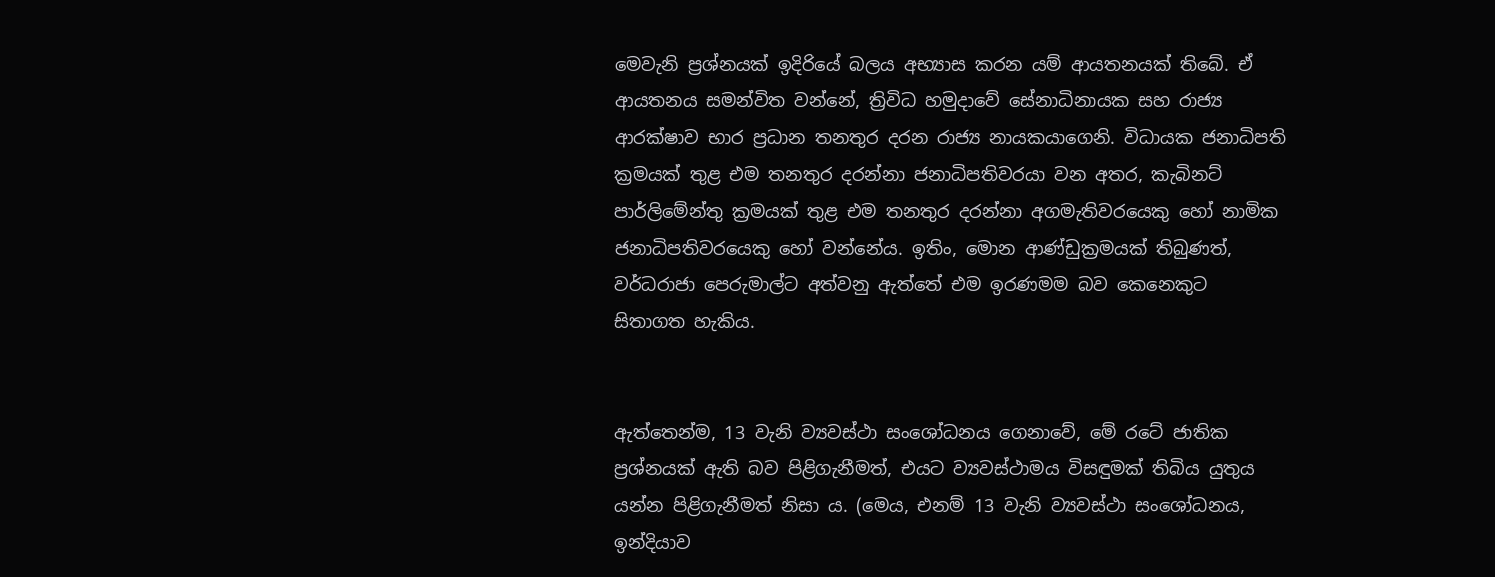මෙවැනි ප්‍රශ්නයක් ඉදිරියේ බලය අභ්‍යාස කරන යම් ආයතනයක් තිබේ. ඒ ආයතනය සමන්විත වන්නේ, ත්‍රිවිධ හමුදාවේ සේනාධිනායක සහ රාජ්‍ය ආරක්ෂාව භාර ප්‍රධාන තනතුර දරන රාජ්‍ය නායකයාගෙනි. විධායක ජනාධිපති ක්‍රමයක් තුළ එම තනතුර දරන්නා ජනාධිපතිවරයා වන අතර, කැබිනට් පාර්ලිමේන්තු ක්‍රමයක් තුළ එම තනතුර දරන්නා අගමැතිවරයෙකු හෝ නාමික ජනාධිපතිවරයෙකු හෝ වන්නේය. ඉතිං, මොන ආණ්ඩුක්‍රමයක් තිබුණත්, වර්ධරාජා පෙරුමාල්ට අත්වනු ඇත්තේ එම ඉරණමම බව කෙනෙකුට සිතාගත හැකිය.


ඇත්තෙන්ම, 13 වැනි ව්‍යවස්ථා සංශෝධනය ගෙනාවේ, මේ රටේ ජාතික ප්‍රශ්නයක් ඇති බව පිළිගැනීමත්, එයට ව්‍යවස්ථාමය විසඳුමක් තිබිය යුතුය යන්න පිළිගැනීමත් නිසා ය. (මෙය, එනම් 13 වැනි ව්‍යවස්ථා සංශෝධනය, ඉන්දියාව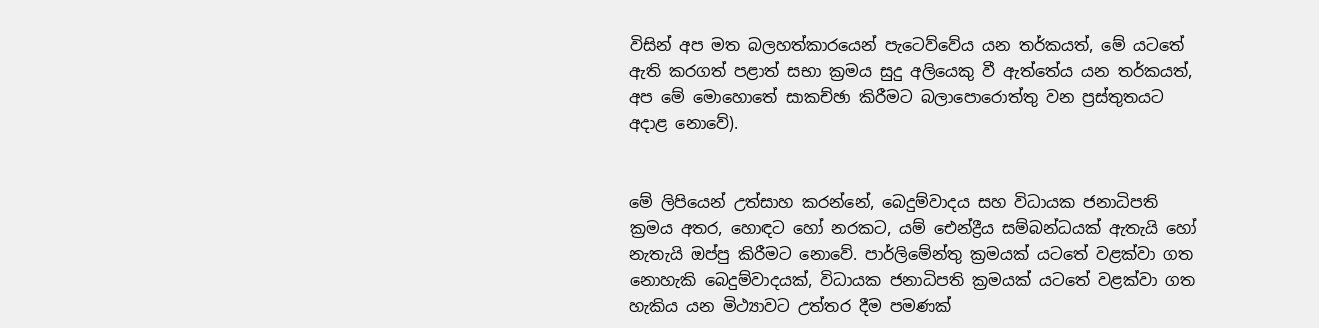විසින් අප මත බලහත්කාරයෙන් පැටෙව්වේය යන තර්කයත්, මේ යටතේ ඇති කරගත් පළාත් සභා ක්‍රමය සුදු අලියෙකු වී ඇත්තේය යන තර්කයත්, අප මේ මොහොතේ සාකච්ඡා කිරීමට බලාපොරොත්තු වන ප්‍රස්තුතයට අදාළ නොවේ).


මේ ලිපියෙන් උත්සාහ කරන්නේ, බෙදුම්වාදය සහ විධායක ජනාධිපති ක්‍රමය අතර, හොඳට හෝ නරකට, යම් ඓන්ද්‍රීය සම්බන්ධයක් ඇතැයි හෝ නැතැයි ඔප්පු කිරීමට නොවේ. පාර්ලිමේන්තු ක්‍රමයක් යටතේ වළක්වා ගත නොහැකි බෙදුම්වාදයක්, විධායක ජනාධිපති ක්‍රමයක් යටතේ වළක්වා ගත හැකිය යන මිථ්‍යාවට උත්තර දීම පමණක්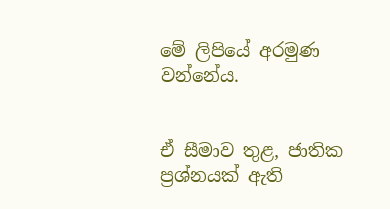මේ ලිපියේ අරමුණ වන්නේය.


ඒ සීමාව තුළ, ජාතික ප්‍රශ්නයක් ඇති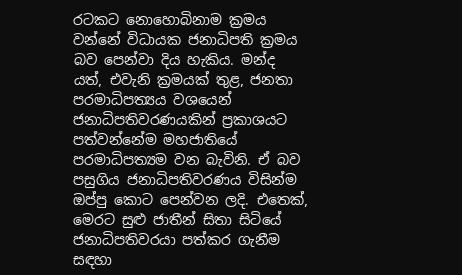රටකට නොහොබිනාම ක්‍රමය වන්නේ විධායක ජනාධිපති ක්‍රමය බව පෙන්වා දිය හැකිය. මන්ද යත්, එවැනි ක්‍රමයක් තුළ, ජනතා පරමාධිපත්‍යය වශයෙන් ජනාධිපතිවරණයකින් ප්‍රකාශයට පත්වන්නේම මහජාතියේ පරමාධිපත්‍යම වන බැවිනි. ඒ බව පසුගිය ජනාධිපතිවරණය විසින්ම ඔප්පු කොට පෙන්වන ලදි. එතෙක්, මෙරට සුළු ජාතීන් සිතා සිටියේ ජනාධිපතිවරයා පත්කර ගැනීම සඳහා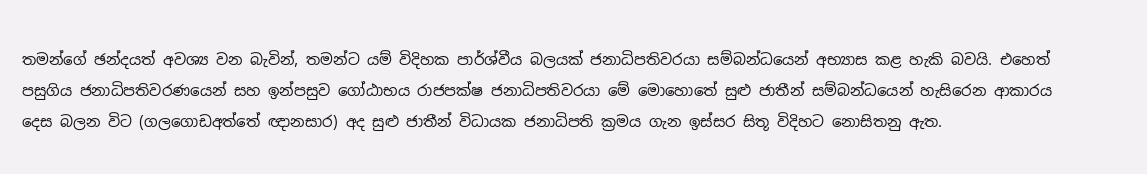තමන්ගේ ඡන්දයත් අවශ්‍ය වන බැවින්, තමන්ට යම් විදිහක පාර්ශ්වීය බලයක් ජනාධිපතිවරයා සම්බන්ධයෙන් අභ්‍යාස කළ හැකි බවයි. එහෙත් පසුගිය ජනාධිපතිවරණයෙන් සහ ඉන්පසුව ගෝඨාභය රාජපක්ෂ ජනාධිපතිවරයා මේ මොහොතේ සුළු ජාතීන් සම්බන්ධයෙන් හැසිරෙන ආකාරය දෙස බලන විට (ගලගොඩඅත්තේ ඥානසාර) අද සුළු ජාතීන් විධායක ජනාධිපති ක්‍රමය ගැන ඉස්සර සිතූ විදිහට නොසිතනු ඇත.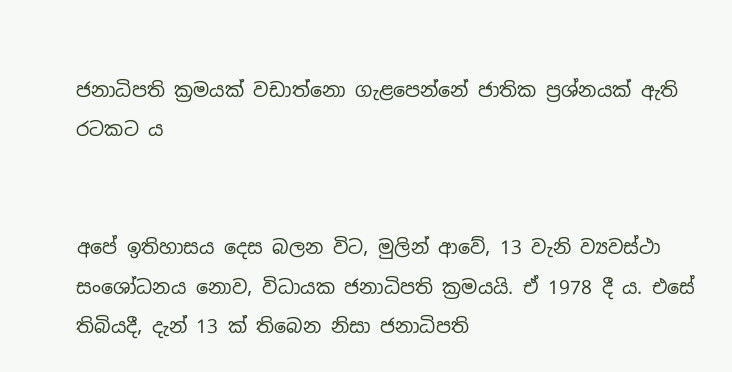ජනාධිපති ක්‍රමයක් වඩාත්නො ගැළපෙන්නේ ජාතික ප්‍රශ්නයක් ඇති රටකට ය


අපේ ඉතිහාසය දෙස බලන විට, මුලින් ආවේ, 13 වැනි ව්‍යවස්ථා සංශෝධනය නොව, විධායක ජනාධිපති ක්‍රමයයි. ඒ 1978 දී ය. එසේ තිබියදී, දැන් 13 ක් තිබෙන නිසා ජනාධිපති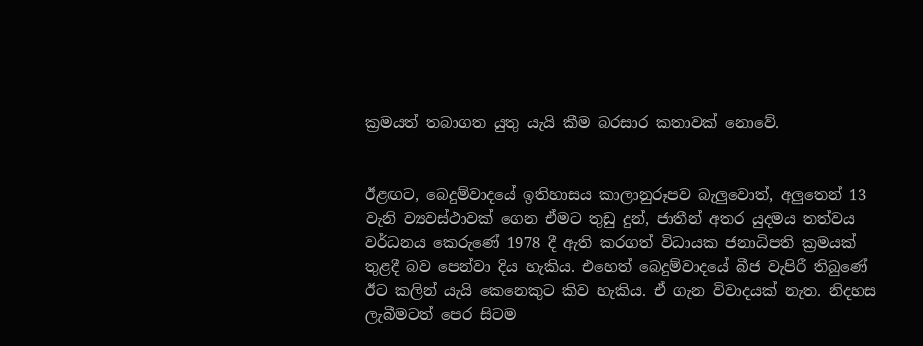ක්‍රමයත් තබාගත යුතු යැයි කීම බරසාර කතාවක් නොවේ.


ඊළඟට, බෙදුම්වාදයේ ඉතිහාසය කාලානුරූපව බැලුවොත්, අලුතෙන් 13 වැනි ව්‍යවස්ථාවක් ගෙන ඒමට තුඩු දුන්, ජාතීන් අතර යුදමය තත්වය වර්ධනය කෙරුණේ 1978 දී ඇති කරගත් විධායක ජනාධිපති ක්‍රමයක් තුළදී බව පෙන්වා දිය හැකිය. එහෙත් බෙදුම්වාදයේ බීජ වැපිරී තිබුණේ ඊට කලින් යැයි කෙනෙකුට කිව හැකිය. ඒ ගැන විවාදයක් නැත. නිදහස ලැබීමටත් පෙර සිටම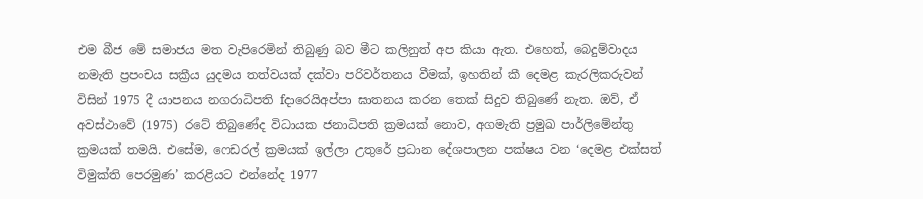එම බීජ මේ සමාජය මත වැපිරෙමින් තිබුණු බව මීට කලිනුත් අප කියා ඇත. එහෙත්, බෙදුම්වාදය නමැති ප්‍රපංචය සක්‍රීය යුදමය තත්වයක් දක්වා පරිවර්තනය වීමක්, ඉහතින් කී දෙමළ කැරලිකරුවන් විසින් 1975 දී යාපනය නගරාධිපති fදාරෙයිඅප්පා ඝාතනය කරන තෙක් සිදුව තිබුණේ නැත. ඔව්, ඒ අවස්ථාවේ (1975) රටේ තිබුණේද විධායක ජනාධිපති ක්‍රමයක් නොව, අගමැති ප්‍රමුඛ පාර්ලිමේන්තු ක්‍රමයක් තමයි. එසේම, ෆෙඩරල් ක්‍රමයක් ඉල්ලා උතුරේ ප්‍රධාන දේශපාලන පක්ෂය වන ‘දෙමළ එක්සත් විමුක්ති පෙරමුණ’ කරළියට එන්නේද 1977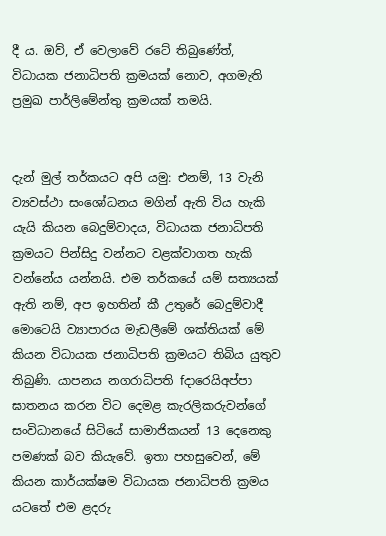දී ය. ඔව්, ඒ වෙලාවේ රටේ තිබුණේත්, විධායක ජනාධිපති ක්‍රමයක් නොව, අගමැති ප්‍රමුඛ පාර්ලිමේන්තු ක්‍රමයක් තමයි.


දැන් මුල් තර්කයට අපි යමු: එනම්, 13 වැනි ව්‍යවස්ථා සංශෝධනය මගින් ඇති විය හැකි යැයි කියන බෙදුම්වාදය, විධායක ජනාධිපති ක්‍රමයට පින්සිදු වන්නට වළක්වාගත හැකි වන්නේය යන්නයි. එම තර්කයේ යම් සත්‍යයක් ඇති නම්, අප ඉහතින් කී උතුරේ බෙදුම්වාදී මොටෙයි ව්‍යාපාරය මැඩලීමේ ශක්තියක් මේ කියන විධායක ජනාධිපති ක්‍රමයට තිබිය යුතුව තිබුණි. යාපනය නගරාධිපති fදාරෙයිඅප්පා ඝාතනය කරන විට දෙමළ කැරලිකරුවන්ගේ සංවිධානයේ සිටියේ සාමාජිකයන් 13 දෙනෙකු පමණක් බව කියැවේ. ඉතා පහසුවෙන්, මේ කියන කාර්යක්ෂම විධායක ජනාධිපති ක්‍රමය යටතේ එම ළදරු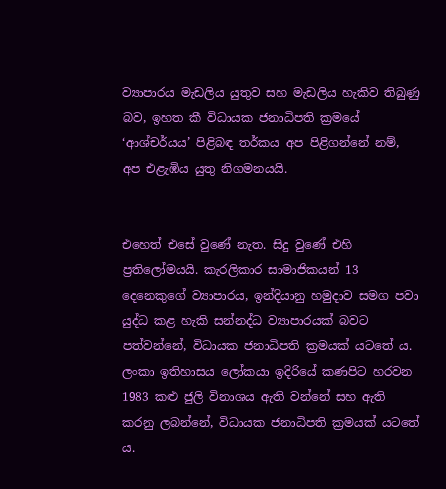ව්‍යාපාරය මැඩලිය යුතුව සහ මැඩලිය හැකිව තිබුණු බව, ඉහත කී විධායක ජනාධිපති ක්‍රමයේ ‘ආශ්චර්යය’ පිළිබඳ තර්කය අප පිළිගන්නේ නම්, අප එළැඹිය යුතු නිගමනයයි.


එහෙත් එසේ වුණේ නැත. සිදු වුණේ එහි ප්‍රතිලෝමයයි. කැරලිකාර සාමාජිකයන් 13 දෙනෙකුගේ ව්‍යාපාරය, ඉන්දියානු හමුදාව සමග පවා යුද්ධ කළ හැකි සන්නද්ධ ව්‍යාපාරයක් බවට පත්වන්නේ, විධායක ජනාධිපති ක්‍රමයක් යටතේ ය. ලංකා ඉතිහාසය ලෝකයා ඉදිරියේ කණපිට හරවන 1983 කළු ජුලි විනාශය ඇති වන්නේ සහ ඇති කරනු ලබන්නේ, විධායක ජනාධිපති ක්‍රමයක් යටතේ ය.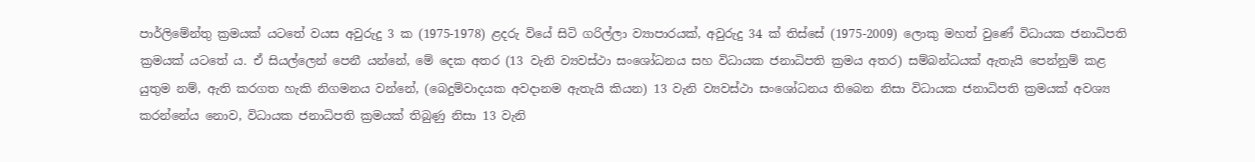පාර්ලිමේන්තු ක්‍රමයක් යටතේ වයස අවුරුදු 3 ක (1975-1978) ළදරු වියේ සිටි ගරිල්ලා ව්‍යාපාරයක්, අවුරුදු 34 ක් තිස්සේ (1975-2009) ලොකු මහත් වුණේ විධායක ජනාධිපති ක්‍රමයක් යටතේ ය. ඒ සියල්ලෙන් පෙනී යන්නේ, මේ දෙක අතර (13 වැනි ව්‍යවස්ථා සංශෝධනය සහ විධායක ජනාධිපති ක්‍රමය අතර) සම්බන්ධයක් ඇතැයි පෙන්නුම් කළ යුතුම නම්, ඇති කරගත හැකි නිගමනය වන්නේ, (බෙදුම්වාදයක අවදානම ඇතැයි කියන) 13 වැනි ව්‍යවස්ථා සංශෝධනය තිබෙන නිසා විධායක ජනාධිපති ක්‍රමයක් අවශ්‍ය කරන්නේය නොව, විධායක ජනාධිපති ක්‍රමයක් තිබුණු නිසා 13 වැනි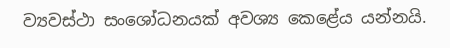ව්‍යවස්ථා සංශෝධනයක් අවශ්‍ය කෙළේය යන්නයි.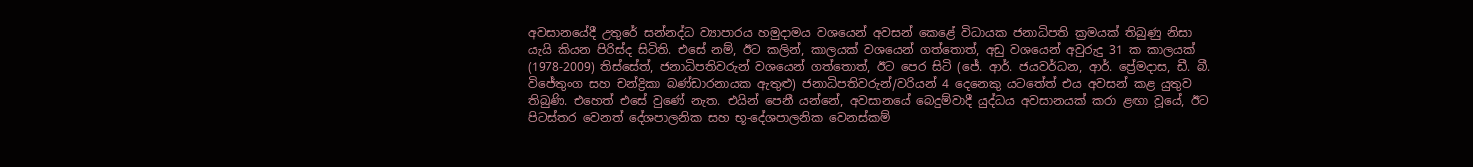අවසානයේදී උතුරේ සන්නද්ධ ව්‍යාපාරය හමුදාමය වශයෙන් අවසන් කෙළේ විධායක ජනාධිපති ක්‍රමයක් තිබුණු නිසා යැයි කියන පිරිස්ද සිටිති. එසේ නම්, ඊට කලින්, කාලයක් වශයෙන් ගත්තොත්, අඩු වශයෙන් අවුරුදු 31 ක කාලයක් (1978-2009) තිස්සේත්, ජනාධිපතිවරුන් වශයෙන් ගත්තොත්, ඊට පෙර සිටි (ජේ. ආර්. ජයවර්ධන, ආර්. ප්‍රේමදාස, ඩී. බී. විජේතුංග සහ චන්ද්‍රිකා බණ්ඩාරනායක ඇතුළු) ජනාධිපතිවරුන්/වරියන් 4 දෙනෙකු යටතේත් එය අවසන් කළ යුතුව තිබුණි. එහෙත් එසේ වුණේ නැත. එයින් පෙනී යන්නේ, අවසානයේ බෙදුම්වාදී යුද්ධය අවසානයක් කරා ළඟා වූයේ, ඊට පිටස්තර වෙනත් දේශපාලනික සහ භූ-දේශපාලනික වෙනස්කම්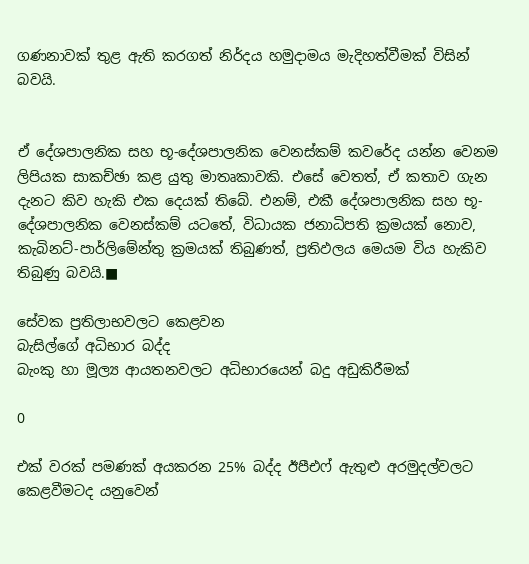ගණනාවක් තුළ ඇති කරගත් නිර්දය හමුදාමය මැදිහත්වීමක් විසින් බවයි.


ඒ දේශපාලනික සහ භූ-දේශපාලනික වෙනස්කම් කවරේද යන්න වෙනම ලිපියක සාකච්ඡා කළ යුතු මාතෘකාවකි. එසේ වෙතත්, ඒ කතාව ගැන දැනට කිව හැකි එක දෙයක් තිබේ. එනම්, එකී දේශපාලනික සහ භූ-දේශපාලනික වෙනස්කම් යටතේ, විධායක ජනාධිපති ක්‍රමයක් නොව, කැබිනට්-පාර්ලිමේන්තු ක්‍රමයක් තිබුණත්, ප්‍රතිඵලය මෙයම විය හැකිව තිබුණු බවයි.■

සේවක ප්‍රතිලාභවලට කෙළවන
බැසිල්ගේ අධිභාර බද්ද
බැංකු හා මූල්‍ය ආයතනවලට අධිභාරයෙන් බදු අඩුකිරීමක්

0

එක් වරක් පමණක් අයකරන 25% බද්ද ඊපීඑෆ් ඇතුළු අරමුදල්වලට කෙළවීමටද යනුවෙන්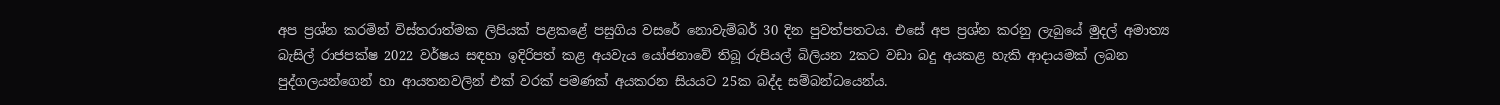අප ප්‍රශ්න කරමින් විස්තරාත්මක ලිපියක් පළකළේ පසුගිය වසරේ නොවැම්බර් 30 දින පුවත්පතටය. එසේ අප ප්‍රශ්න කරනු ලැබුයේ මුදල් අමාත්‍ය බැසිල් රාජපක්ෂ 2022 වර්ෂය සඳහා ඉදිරිපත් කළ අයවැය යෝජනාවේ තිබූ රුපියල් බිලියන 2කට වඩා බදු අයකළ හැකි ආදායමක් ලබන පුද්ගලයන්ගෙන් හා ආයතනවලින් එක් වරක් පමණක් අයකරන සියයට 25ක බද්ද සම්බන්ධයෙන්ය.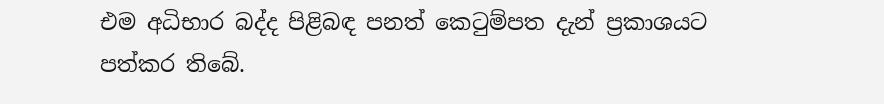එම අධිභාර බද්ද පිළිබඳ පනත් කෙටුම්පත දැන් ප්‍රකාශයට පත්කර තිබේ.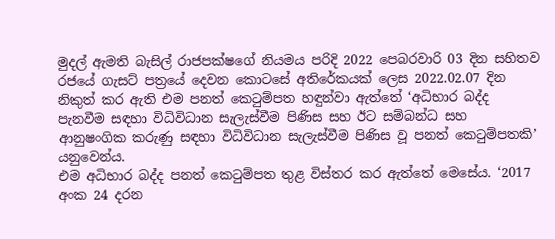මුදල් ඇමති බැසිල් රාජපක්ෂගේ නියමය පරිදි 2022 පෙබරවාරි 03 දින සහිතව රජයේ ගැසට් පත්‍රයේ දෙවන කොටසේ අතිරේකයක් ලෙස 2022.02.07 දින නිකුත් කර ඇති එම පනත් කෙටුම්පත හඳුන්වා ඇත්තේ ‘අධිභාර බද්ද පැනවීම සඳහා විධිවිධාන සැලැස්වීම පිණිස සහ ඊට සම්බන්ධ සහ ආනුෂංගික කරුණු සඳහා විධිවිධාන සැලැස්වීම පිණිස වූ පනත් කෙටුම්පතකි’ යනුවෙන්ය.
එම අධිභාර බද්ද පනත් කෙටුම්පත තුළ විස්තර කර ඇත්තේ මෙසේය. ‘2017 අංක 24 දරන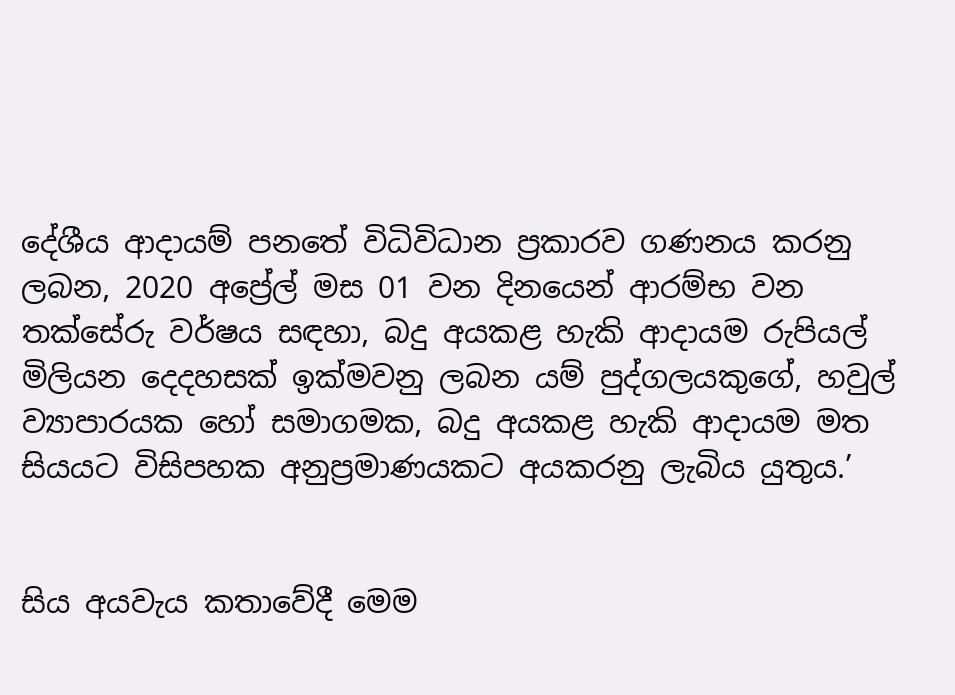දේශීය ආදායම් පනතේ විධිවිධාන ප්‍රකාරව ගණනය කරනු ලබන, 2020 අප්‍රේල් මස 01 වන දිනයෙන් ආරම්භ වන තක්සේරු වර්ෂය සඳහා, බදු අයකළ හැකි ආදායම රුපියල් මිලියන දෙදහසක් ඉක්මවනු ලබන යම් පුද්ගලයකුගේ, හවුල් ව්‍යාපාරයක හෝ සමාගමක, බදු අයකළ හැකි ආදායම මත සියයට විසිපහක අනුප්‍රමාණයකට අයකරනු ලැබිය යුතුය.’


සිය අයවැය කතාවේදී මෙම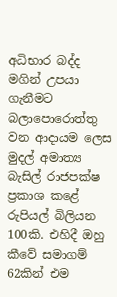අධිභාර බද්ද මගින් උපයා ගැනීමට බලාපොරොත්තු වන ආදායම ලෙස මුදල් අමාත්‍ය බැසිල් රාජපක්ෂ ප්‍රකාශ කළේ රුපියල් බිලියන 100කි. එහිදී ඔහු කීවේ සමාගම් 62කින් එම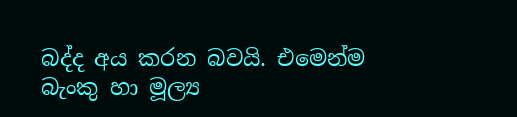බද්ද අය කරන බවයි. එමෙන්ම බැංකු හා මූල්‍ය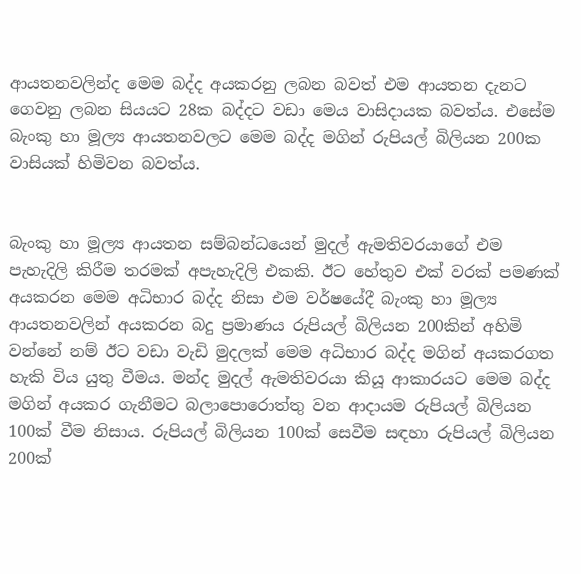ආයතනවලින්ද මෙම බද්ද අයකරනු ලබන බවත් එම ආයතන දැනට ගෙවනු ලබන සියයට 28ක බද්දට වඩා මෙය වාසිදායක බවත්ය. එසේම බැංකු හා මූල්‍ය ආයතනවලට මෙම බද්ද මගින් රුපියල් බිලියන 200ක වාසියක් හිමිවන බවත්ය.


බැංකු හා මූල්‍ය ආයතන සම්බන්ධයෙන් මුදල් ඇමතිවරයාගේ එම පැහැදිලි කිරීම තරමක් අපැහැදිලි එකකි. ඊට හේතුව එක් වරක් පමණක් අයකරන මෙම අධිභාර බද්ද නිසා එම වර්ෂයේදී බැංකු හා මූල්‍ය ආයතනවලින් අයකරන බදු ප්‍රමාණය රුපියල් බිලියන 200කින් අහිමි වන්නේ නම් ඊට වඩා වැඩි මුදලක් මෙම අධිභාර බද්ද මගින් අයකරගත හැකි විය යුතු වීමය. මන්ද මුදල් ඇමතිවරයා කියූ ආකාරයට මෙම බද්ද මගින් අයකර ගැනීමට බලාපොරොත්තු වන ආදායම රුපියල් බිලියන 100ක් වීම නිසාය. රුපියල් බිලියන 100ක් සෙවීම සඳහා රුපියල් බිලියන 200ක්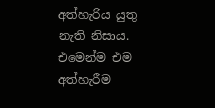අත්හැරිය යුතු නැති නිසාය. එමෙන්ම එම අත්හැරීම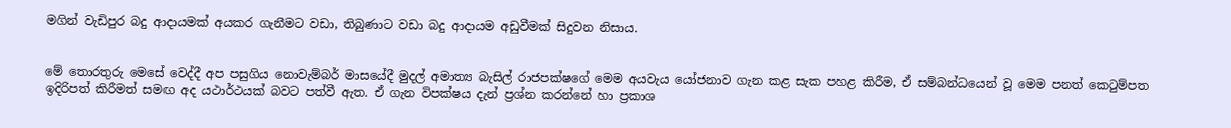මගින් වැඩිපුර බදු ආදායමක් අයකර ගැනීමට වඩා, තිබුණාට වඩා බදු ආදායම අඩුවීමක් සිදුවන නිසාය.


මේ තොරතුරු මෙසේ වෙද්දී අප පසුගිය නොවැම්බර් මාසයේදී මුදල් අමාත්‍ය බැසිල් රාජපක්ෂගේ මෙම අයවැය යෝජනාව ගැන කළ සැක පහළ කිරීම, ඒ සම්බන්ධයෙන් වූ මෙම පනත් කෙටුම්පත ඉදිරිපත් කිරීමත් සමඟ අද යථාර්ථයක් බවට පත්වී ඇත. ඒ ගැන විපක්ෂය දැන් ප්‍රශ්න කරන්නේ හා ප්‍රකාශ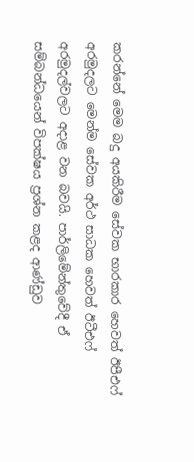කරන්නේ මෙම බදු අයකිරීම සේවක භාරකාර හෙවත් ඊපීඑෆ් අරමුදලට මෙන්ම සේවක අර්ථ සාධක හෙවත් ඊටීඑෆ් අරමුදල්වලට අදාළ වන බවයි. පාර්ලිමේන්තුවේදී ඒ සම්බන්ධයෙන් විපක්ෂය ප්‍රශ්න කළද ආණ්ඩුව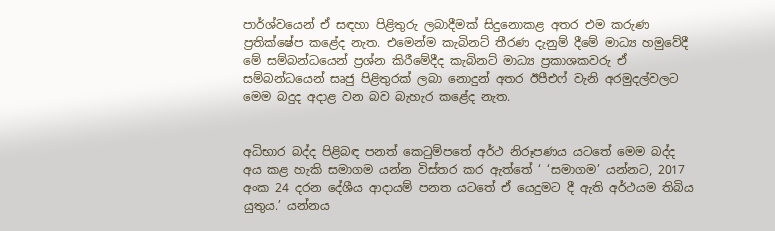පාර්ශ්වයෙන් ඒ සඳහා පිළිතුරු ලබාදීමක් සිදුනොකළ අතර එම කරුණ ප්‍රතික්ෂේප කළේද නැත. එමෙන්ම කැබිනට් තීරණ දැනුම් දීමේ මාධ්‍ය හමුවේදී මේ සම්බන්ධයෙන් ප්‍රශ්න කිරීමේදීද කැබිනට් මාධ්‍ය ප්‍රකාශකවරු ඒ සම්බන්ධයෙන් සෘජු පිළිතුරක් ලබා නොදුන් අතර ඊපීඑෆ් වැනි අරමුදල්වලට මෙම බදුද අදාළ වන බව බැහැර කළේද නැත.


අධිභාර බද්ද පිළිබඳ පනත් කෙටුම්පතේ අර්ථ නිරූපණය යටතේ මෙම බද්ද අය කළ හැකි සමාගම යන්න විස්තර කර ඇත්තේ ‘ ‘සමාගම’ යන්නට, 2017 අංක 24 දරන දේශීය ආදායම් පනත යටතේ ඒ යෙදුමට දී ඇති අර්ථයම තිබිය යුතුය.’ යන්නය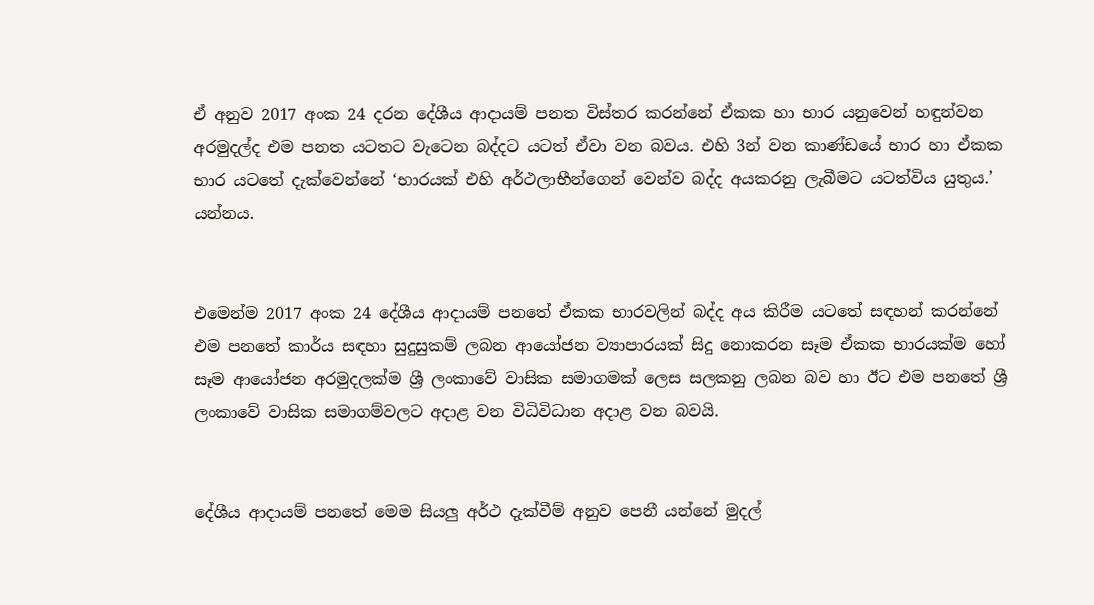ඒ අනුව 2017 අංක 24 දරන දේශීය ආදායම් පනත විස්තර කරන්නේ ඒකක හා භාර යනුවෙන් හඳුන්වන අරමුදල්ද එම පනත යටතට වැටෙන බද්දට යටත් ඒවා වන බවය. එහි 3න් වන කාණ්ඩයේ භාර හා ඒකක භාර යටතේ දැක්වෙන්නේ ‘භාරයක් එහි අර්ථලාභීන්ගෙන් වෙන්ව බද්ද අයකරනු ලැබීමට යටත්විය යුතුය.’ යන්නය.


එමෙන්ම 2017 අංක 24 දේශීය ආදායම් පනතේ ඒකක භාරවලින් බද්ද අය කිරීම යටතේ සඳහන් කරන්නේ එම පනතේ කාර්ය සඳහා සුදුසුකම් ලබන ආයෝජන ව්‍යාපාරයක් සිදු නොකරන සෑම ඒකක භාරයක්ම හෝ සෑම ආයෝජන අරමුදලක්ම ශ්‍රී ලංකාවේ වාසික සමාගමක් ලෙස සලකනු ලබන බව හා ඊට එම පනතේ ශ්‍රී ලංකාවේ වාසික සමාගම්වලට අදාළ වන විධිවිධාන අදාළ වන බවයි.


දේශීය ආදායම් පනතේ මෙම සියලු අර්ථ දැක්වීම් අනුව පෙනී යන්නේ මුදල්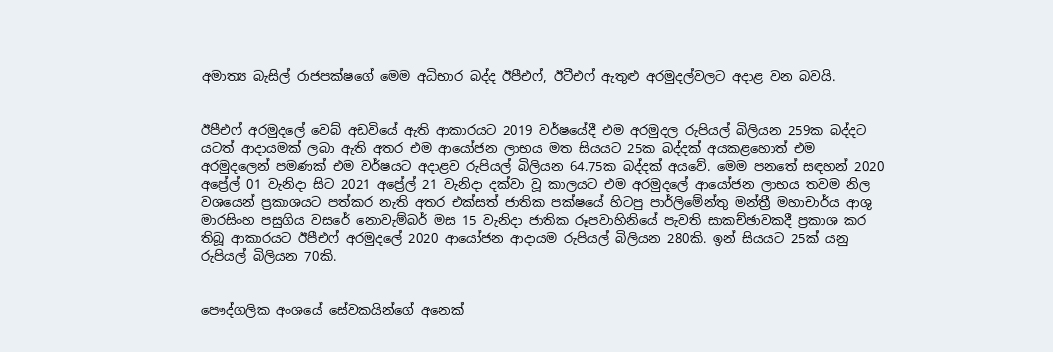අමාත්‍ය බැසිල් රාජපක්ෂගේ මෙම අධිභාර බද්ද ඊපීඑෆ්, ඊටීඑෆ් ඇතුළු අරමුදල්වලට අදාළ වන බවයි.


ඊපීඑෆ් අරමුදලේ වෙබ් අඩවියේ ඇති ආකාරයට 2019 වර්ෂයේදී එම අරමුදල රුපියල් බිලියන 259ක බද්දට යටත් ආදායමක් ලබා ඇති අතර එම ආයෝජන ලාභය මත සියයට 25ක බද්දක් අයකළහොත් එම අරමුදලෙන් පමණක් එම වර්ෂයට අදාළව රුපියල් බිලියන 64.75ක බද්දක් අයවේ. මෙම පනතේ සඳහන් 2020 අප්‍රේල් 01 වැනිදා සිට 2021 අප්‍රේල් 21 වැනිදා දක්වා වූ කාලයට එම අරමුදලේ ආයෝජන ලාභය තවම නිල වශයෙන් ප්‍රකාශයට පත්කර නැති අතර එක්සත් ජාතික පක්ෂයේ හිටපු පාර්ලිමේන්තු මන්ත්‍රී මහාචාර්ය ආශු මාරසිංහ පසුගිය වසරේ නොවැම්බර් මස 15 වැනිදා ජාතික රූපවාහිනියේ පැවති සාකච්ඡාවකදී ප්‍රකාශ කර තිබූ ආකාරයට ඊපීඑෆ් අරමුදලේ 2020 ආයෝජන ආදායම රුපියල් බිලියන 280කි. ඉන් සියයට 25ක් යනු රුපියල් බිලියන 70කි.


පෞද්ගලික අංශයේ සේවකයින්ගේ අනෙක්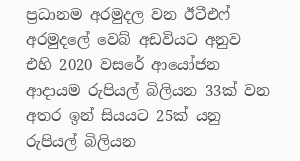ප්‍රධානම අරමුදල වන ඊටීඑෆ් අරමුදලේ වෙබ් අඩවියට අනුව එහි 2020 වසරේ ආයෝජන ආදායම රුපියල් බිලියන 33ක් වන අතර ඉන් සියයට 25ක් යනු රුපියල් බිලියන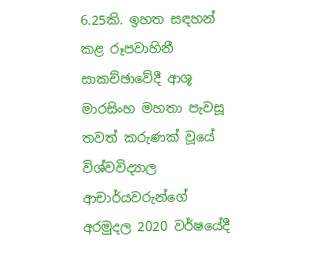6.25කි. ඉහත සඳහන් කළ රූපවාහිනී සාකච්ඡාවේදී ආශූ මාරසිංහ මහතා පැවසූ තවත් කරුණක් වූයේ විශ්වවිද්‍යාල ආචාර්යවරුන්ගේ අරමුදල 2020 වර්ෂයේදී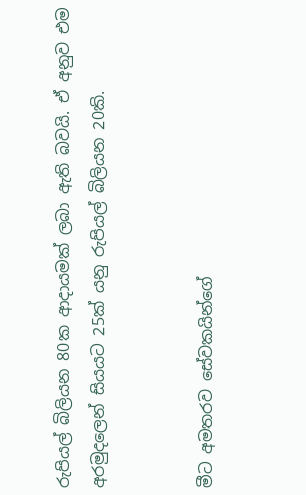රුපියල් බිලියන 80ක ආදායමක් ලබා ඇති බවයි. ඒ අනුව එම අරමුදලෙන් සියයට 25ක් යනු රුපියල් බිලියන 20කි.


මීට අමතරව සේවකයින්ගේ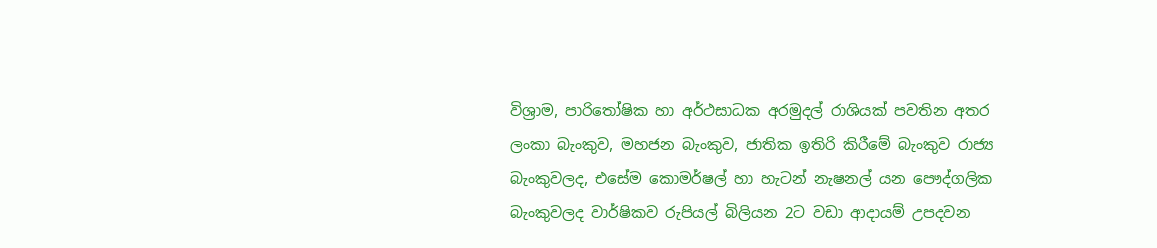විශ්‍රාම, පාරිතෝෂික හා අර්ථසාධක අරමුදල් රාශියක් පවතින අතර ලංකා බැංකුව, මහජන බැංකුව, ජාතික ඉතිරි කිරීමේ බැංකුව රාජ්‍ය බැංකුවලද, එසේම කොමර්ෂල් හා හැටන් නැෂනල් යන පෞද්ගලික බැංකුවලද වාර්ෂිකව රුපියල් බිලියන 2ට වඩා ආදායම් උපදවන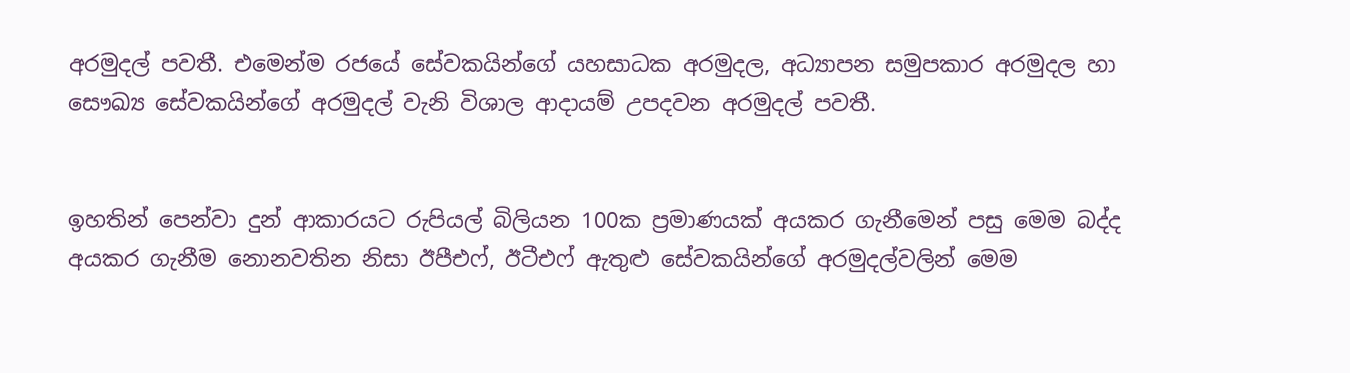අරමුදල් පවතී. එමෙන්ම රජයේ සේවකයින්ගේ යහසාධක අරමුදල, අධ්‍යාපන සමුපකාර අරමුදල හා සෞඛ්‍ය සේවකයින්ගේ අරමුදල් වැනි විශාල ආදායම් උපදවන අරමුදල් පවතී.


ඉහතින් පෙන්වා දුන් ආකාරයට රුපියල් බිලියන 100ක ප්‍රමාණයක් අයකර ගැනීමෙන් පසු මෙම බද්ද අයකර ගැනීම නොනවතින නිසා ඊපීඑෆ්, ඊටීඑෆ් ඇතුළු සේවකයින්ගේ අරමුදල්වලින් මෙම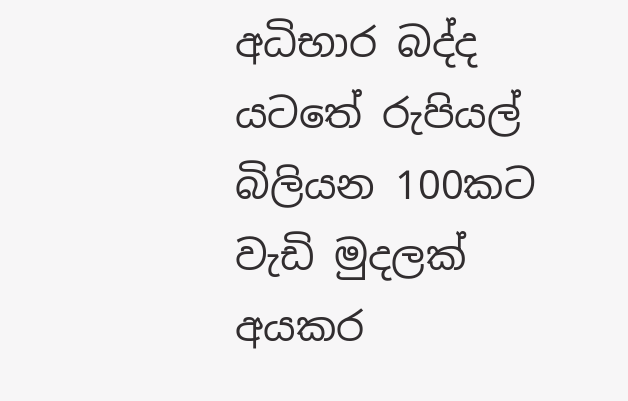අධිභාර බද්ද යටතේ රුපියල් බිලියන 100කට වැඩි මුදලක් අයකර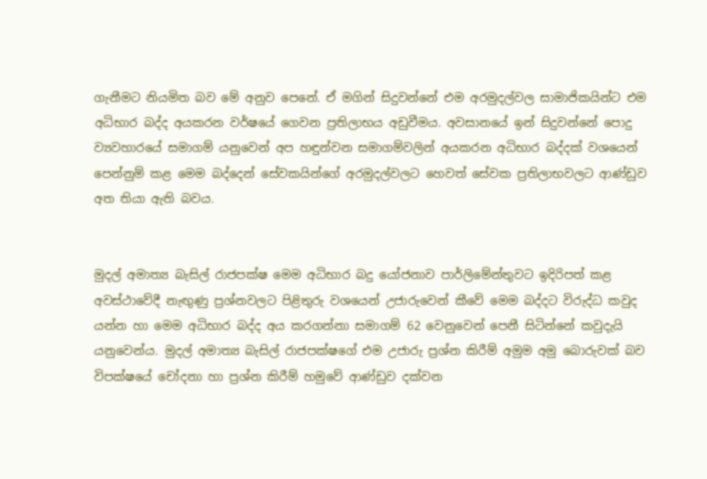ගැනීමට නියමිත බව මේ අනුව පෙනේ. ඒ මගින් සිදුවන්නේ එම අරමුදල්වල සාමාජිකයින්ට එම අධිභාර බද්ද අයකරන වර්ෂයේ ගෙවන ප්‍රතිලාභය අඩුවීමය. අවසානයේ ඉන් සිදුවන්නේ පොදු ව්‍යවහාරයේ සමාගම් යනුවෙන් අප හඳුන්වන සමාගම්වලින් අයකරන අධිභාර බද්දක් වශයෙන් පෙන්නුම් කළ මෙම බද්දෙන් සේවකයින්ගේ අරමුදල්වලට හෙවත් සේවක ප්‍රතිලාභවලට ආණ්ඩුව අත තියා ඇති බවය.


මුදල් අමාත්‍ය බැසිල් රාජපක්ෂ මෙම අධිභාර බදු යෝජනාව පාර්ලිමේන්තුවට ඉදිරිපත් කළ අවස්ථාවේදී නැඟුණු ප්‍රශ්නවලට පිළිතුරු වශයෙන් උජාරුවෙන් කීවේ මෙම බද්දට විරුද්ධ කවුද යන්න හා මෙම අධිභාර බද්ද අය කරගන්නා සමාගම් 62 වෙනුවෙන් පෙනී සිටින්නේ කවුදැයි යනුවෙන්ය. මුදල් අමාත්‍ය බැසිල් රාජපක්ෂගේ එම උජාරු ප්‍රශ්න කිරීම් අමුම අමු බොරුවක් බව විපක්ෂයේ චෝදනා හා ප්‍රශ්න කිරීම් හමුවේ ආණ්ඩුව දක්වන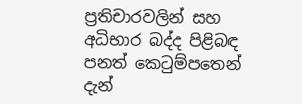ප්‍රතිචාරවලින් සහ අධිභාර බද්ද පිළිබඳ පනත් කෙටුම්පතෙන් දැන්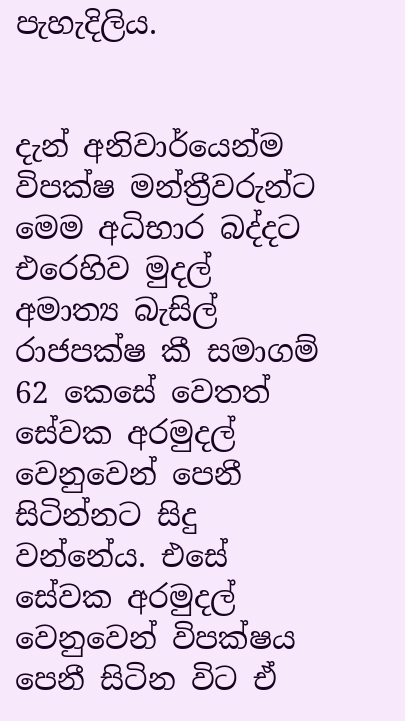පැහැදිලිය.


දැන් අනිවාර්යෙන්ම විපක්ෂ මන්ත්‍රීවරුන්ට මෙම අධිභාර බද්දට එරෙහිව මුදල් අමාත්‍ය බැසිල් රාජපක්ෂ කී සමාගම් 62 කෙසේ වෙතත් සේවක අරමුදල් වෙනුවෙන් පෙනී සිටින්නට සිදු වන්නේය. එසේ සේවක අරමුදල් වෙනුවෙන් විපක්ෂය පෙනී සිටින විට ඒ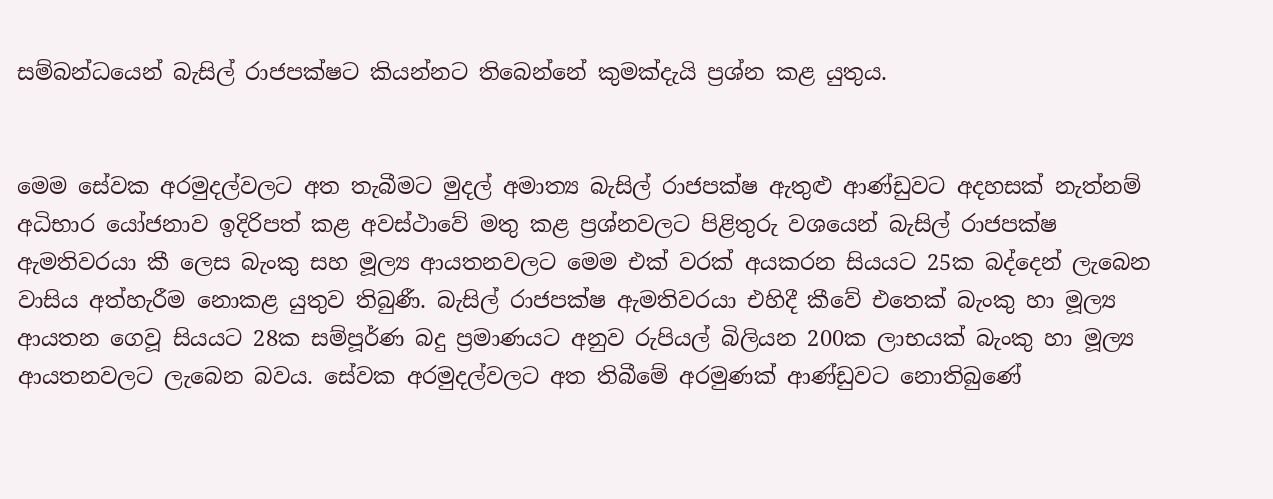සම්බන්ධයෙන් බැසිල් රාජපක්ෂට කියන්නට තිබෙන්නේ කුමක්දැයි ප්‍රශ්න කළ යුතුය.


මෙම සේවක අරමුදල්වලට අත තැබීමට මුදල් අමාත්‍ය බැසිල් රාජපක්ෂ ඇතුළු ආණ්ඩුවට අදහසක් නැත්නම් අධිභාර යෝජනාව ඉදිරිපත් කළ අවස්ථාවේ මතු කළ ප්‍රශ්නවලට පිළිතුරු වශයෙන් බැසිල් රාජපක්ෂ ඇමතිවරයා කී ලෙස බැංකු සහ මූල්‍ය ආයතනවලට මෙම එක් වරක් අයකරන සියයට 25ක බද්දෙන් ලැබෙන වාසිය අත්හැරීම නොකළ යුතුව තිබුණී. බැසිල් රාජපක්ෂ ඇමතිවරයා එහිදී කීවේ එතෙක් බැංකු හා මූල්‍ය ආයතන ගෙවූ සියයට 28ක සම්පූර්ණ බදු ප්‍රමාණයට අනුව රුපියල් බිලියන 200ක ලාභයක් බැංකු හා මූල්‍ය ආයතනවලට ලැබෙන බවය. සේවක අරමුදල්වලට අත තිබීමේ අරමුණක් ආණ්ඩුවට නොතිබුණේ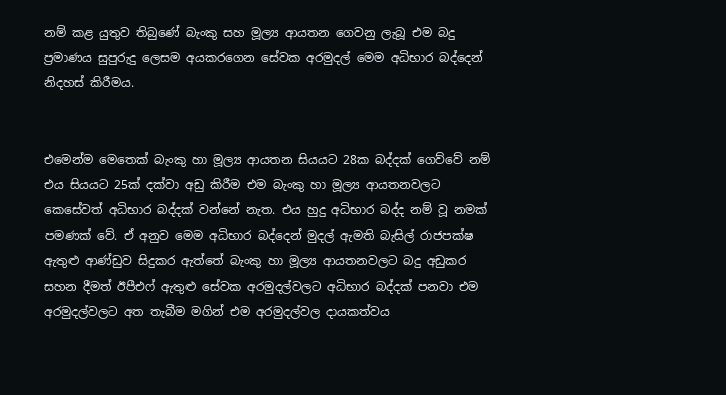නම් කළ යුතුව තිබුණේ බැංකු සහ මූල්‍ය ආයතන ගෙවනු ලැබූ එම බදු ප්‍රමාණය සුපුරුදු ලෙසම අයකරගෙන සේවක අරමුදල් මෙම අධිභාර බද්දෙන් නිදහස් කිරීමය.


එමෙන්ම මෙතෙක් බැංකු හා මූල්‍ය ආයතන සියයට 28ක බද්දක් ගෙව්වේ නම් එය සියයට 25ක් දක්වා අඩු කිරීම එම බැංකු හා මූල්‍ය ආයතනවලට කෙසේවත් අධිභාර බද්දක් වන්නේ නැත. එය හුදු අධිභාර බද්ද නම් වූ නමක් පමණක් වේ. ඒ අනුව මෙම අධිභාර බද්දෙන් මුදල් ඇමති බැසිල් රාජපක්ෂ ඇතුළු ආණ්ඩුව සිදුකර ඇත්තේ බැංකු හා මූල්‍ය ආයතනවලට බදු අඩුකර සහන දීමත් ඊපීඑෆ් ඇතුළු සේවක අරමුදල්වලට අධිභාර බද්දක් පනවා එම අරමුදල්වලට අත තැබීම මගින් එම අරමුදල්වල දායකත්වය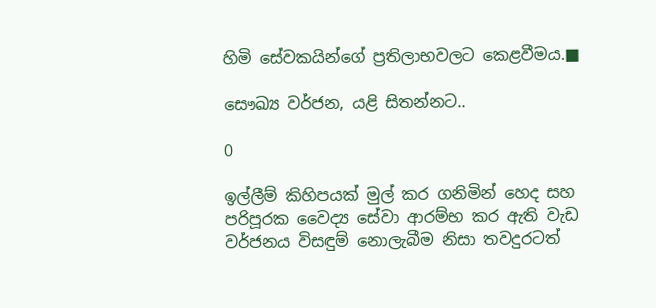හිමි සේවකයින්ගේ ප්‍රතිලාභවලට කෙළවීමය.■

සෞඛ්‍ය වර්ජන, යළි සිතන්නට..

0

ඉල්ලීම් කිහිපයක් මුල් කර ගනිමින් හෙද සහ පරිපූරක වෛද්‍ය සේවා ආරම්භ කර ඇති වැඩ වර්ජනය විසඳුම් නොලැබීම නිසා තවදුරටත්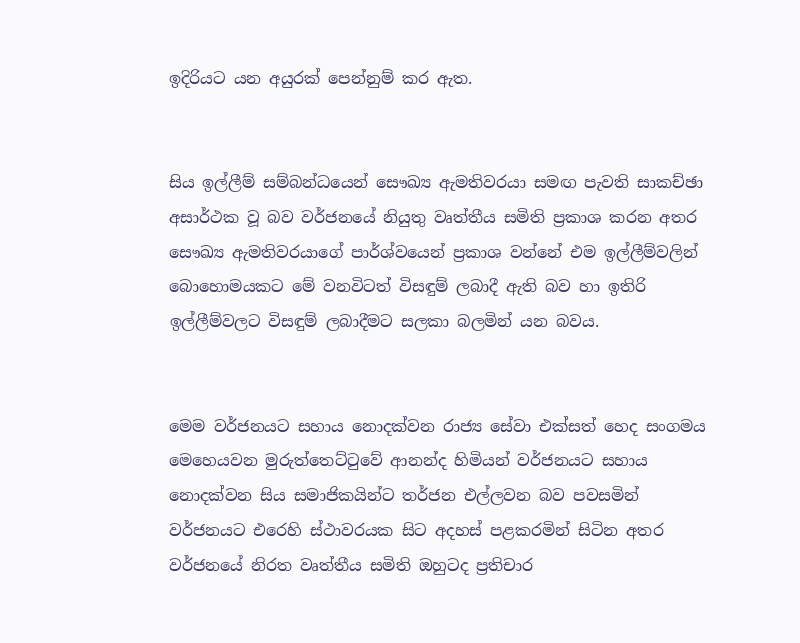ඉදිරියට යන අයුරක් පෙන්නුම් කර ඇත.


සිය ඉල්ලීම් සම්බන්ධයෙන් සෞඛ්‍ය ඇමතිවරයා සමඟ පැවති සාකච්ඡා අසාර්ථක වූ බව වර්ජනයේ නියුතු වෘත්තීය සමිති ප්‍රකාශ කරන අතර සෞඛ්‍ය ඇමතිවරයාගේ පාර්ශ්වයෙන් ප්‍රකාශ වන්නේ එම ඉල්ලීම්වලින් බොහොමයකට මේ වනවිටත් විසඳුම් ලබාදී ඇති බව හා ඉතිරි ඉල්ලීම්වලට විසඳුම් ලබාදීමට සලකා බලමින් යන බවය.


මෙම වර්ජනයට සහාය නොදක්වන රාජ්‍ය සේවා එක්සත් හෙද සංගමය මෙහෙයවන මුරුත්තෙට්ටුවේ ආනන්ද හිමියන් වර්ජනයට සහාය නොදක්වන සිය සමාජිකයින්ට තර්ජන එල්ලවන බව පවසමින් වර්ජනයට එරෙහි ස්ථාවරයක සිට අදහස් පළකරමින් සිටින අතර වර්ජනයේ නිරත වෘත්තීය සමිති ඔහුටද ප්‍රතිචාර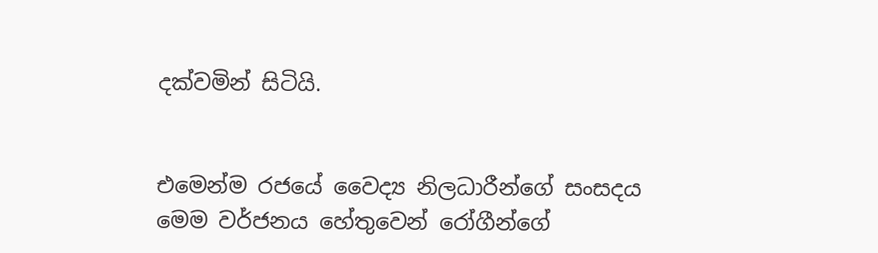දක්වමින් සිටියි.


එමෙන්ම රජයේ වෛද්‍ය නිලධාරීන්ගේ සංසදය මෙම වර්ජනය හේතුවෙන් රෝගීන්ගේ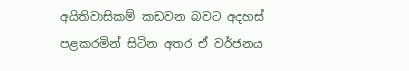අයිතිවාසිකම් කඩවන බවට අදහස් පළකරමින් සිටින අතර ඒ වර්ජනය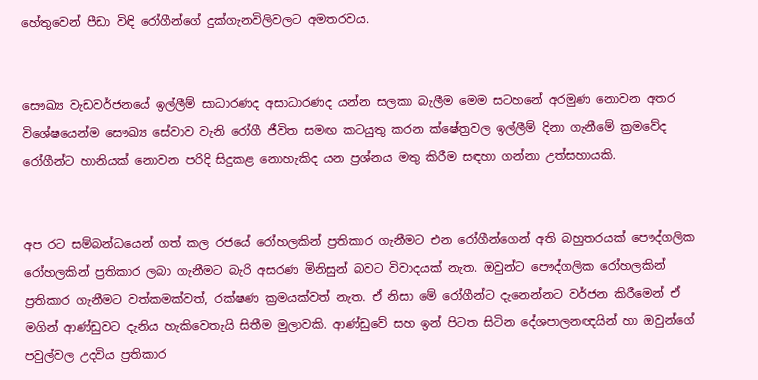හේතුවෙන් පීඩා විඳි රෝගීන්ගේ දුක්ගැනවිලිවලට අමතරවය.


සෞඛ්‍ය වැඩවර්ජනයේ ඉල්ලීම් සාධාරණද අසාධාරණද යන්න සලකා බැලීම මෙම සටහනේ අරමුණ නොවන අතර විශේෂයෙන්ම සෞඛ්‍ය සේවාව වැනි රෝගී ජීවිත සමඟ කටයුතු කරන ක්ෂේත්‍රවල ඉල්ලීම් දිනා ගැනීමේ ක්‍රමවේද රෝගීන්ට හානියක් නොවන පරිදි සිදුකළ නොහැකිද යන ප්‍රශ්නය මතු කිරීම සඳහා ගන්නා උත්සහායකි.


අප රට සම්බන්ධයෙන් ගත් කල රජයේ රෝහලකින් ප්‍රතිකාර ගැනීමට එන රෝගීන්ගෙන් අති බහුතරයක් පෞද්ගලික රෝහලකින් ප්‍රතිකාර ලබා ගැනීමට බැරි අසරණ මිනිසුන් බවට විවාදයක් නැත. ඔවුන්ට පෞද්ගලික රෝහලකින් ප්‍රතිකාර ගැනීමට වත්කමක්වත්, රක්ෂණ ක්‍රමයක්වත් නැත. ඒ නිසා මේ රෝගීන්ට දැනෙන්නට වර්ජන කිරීමෙන් ඒ මගින් ආණ්ඩුවට දැනිය හැකිවෙතැයි සිතීම මුලාවකි. ආණ්ඩුවේ සහ ඉන් පිටත සිටින දේශපාලනඥයින් හා ඔවුන්ගේ පවුල්වල උදවිය ප්‍රතිකාර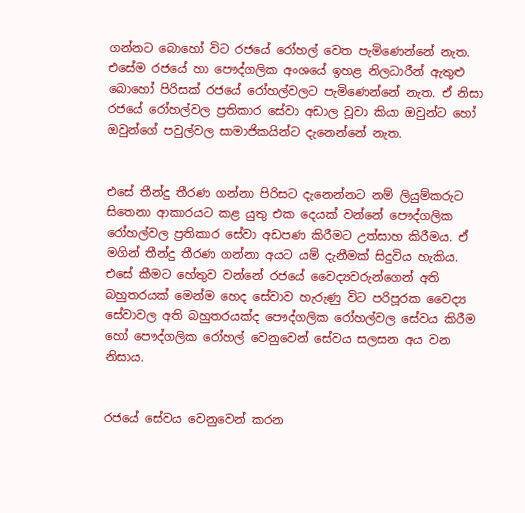ගන්නට බොහෝ විට රජයේ රෝහල් වෙත පැමිණෙන්නේ නැත. එසේම රජයේ හා පෞද්ගලික අංශයේ ඉහළ නිලධාරීන් ඇතුළු බොහෝ පිරිසක් රජයේ රෝහල්වලට පැමිණෙන්නේ නැත. ඒ නිසා රජයේ රෝහල්වල ප්‍රතිකාර සේවා අඩාල වූවා කියා ඔවුන්ට හෝ ඔවුන්ගේ පවුල්වල සාමාජිකයින්ට දැනෙන්නේ නැත.


එසේ තීන්දු තීරණ ගන්නා පිරිසට දැනෙන්නට නම් ලියුම්කරුට සිතෙනා ආකාරයට කළ යුතු එක දෙයක් වන්නේ පෞද්ගලික රෝහල්වල ප්‍රතිකාර සේවා අඩපණ කිරීමට උත්සාහ කිරීමය. ඒ මගින් තීන්දු තීරණ ගන්නා අයට යම් දැනීමක් සිදුවිය හැකිය. එසේ කීමට හේතුව වන්නේ රජයේ වෛද්‍යවරුන්ගෙන් අති බහුතරයක් මෙන්ම හෙද සේවාව හැරුණු විට පරිපූරක වෛද්‍ය සේවාවල අති බහුතරයක්ද පෞද්ගලික රෝහල්වල සේවය කිරීම හෝ පෞද්ගලික රෝහල් වෙනුවෙන් සේවය සලසන අය වන නිසාය.


රජයේ සේවය වෙනුවෙන් කරන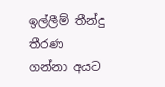ඉල්ලීම් තීන්දු තීරණ ගන්නා අයට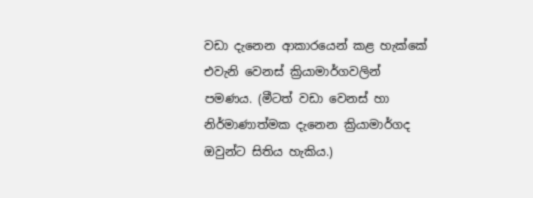වඩා දැනෙන ආකාරයෙන් කළ හැක්කේ එවැනි වෙනස් ක්‍රියාමාර්ගවලින් පමණය. (මීටත් වඩා වෙනස් හා නිර්මාණාත්මක දැනෙන ක්‍රියාමාර්ගද ඔවුන්ට සිතිය හැකිය.)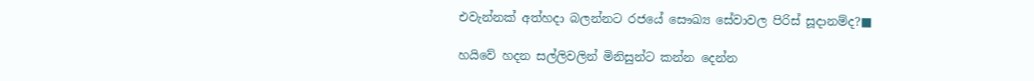එවැන්නක් අත්හදා බලන්නට රජයේ සෞඛ්‍ය සේවාවල පිරිස් සූදානම්ද?■

හයිවේ හදන සල්ලිවලින් මිනිසුන්ට කන්න දෙන්න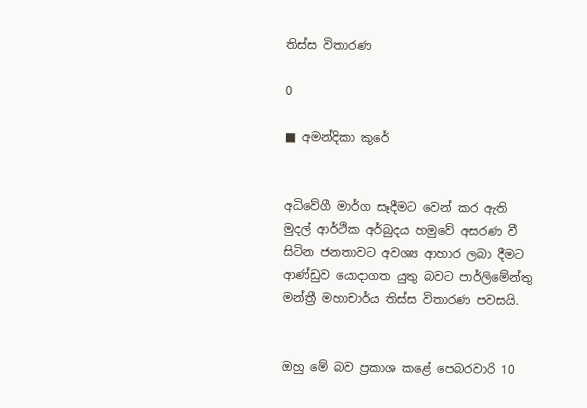තිස්ස විතාරණ

0

■ අමන්දිකා කුරේ


අධිවේගී මාර්ග සෑදීමට වෙන් කර ඇති මුදල් ආර්ථික අර්බුදය හමුවේ අසරණ වී සිටින ජනතාවට අවශ්‍ය ආහාර ලබා දීමට ආණ්ඩුව යොදාගත යුතු බවට පාර්ලිමේන්තු මන්ත්‍රී මහාචාර්ය තිස්ස විතාරණ පවසයි.


ඔහු මේ බව ප්‍රකාශ කළේ පෙබරවාරි 10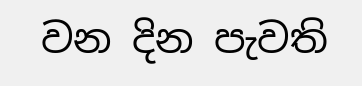වන දින පැවති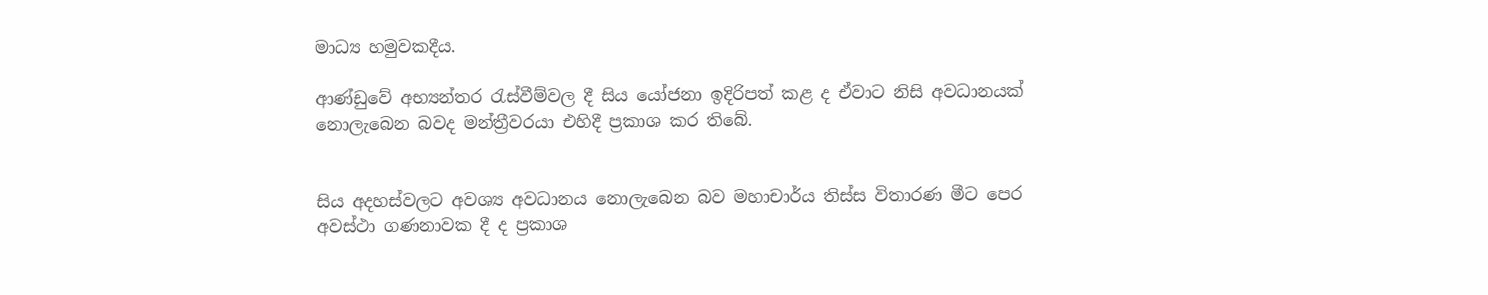මාධ්‍ය හමුවකදීය.

ආණ්ඩුවේ අභ්‍යන්තර රැස්වීම්වල දී සිය යෝජනා ඉදිරිපත් කළ ද ඒවාට නිසි අවධානයක් නොලැබෙන බවද මන්ත්‍රීවරයා එහිදී ප්‍රකාශ කර තිබේ.


සිය අදහස්වලට අවශ්‍ය අවධානය නොලැබෙන බව මහාචාර්ය තිස්ස විතාරණ මීට පෙර අවස්ථා ගණනාවක දී ද ප්‍රකාශ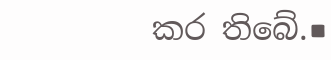කර තිබේ.■